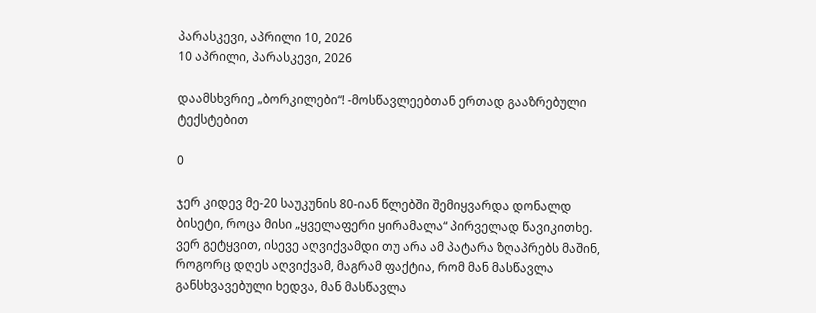პარასკევი, აპრილი 10, 2026
10 აპრილი, პარასკევი, 2026

დაამსხვრიე „ბორკილები“! -მოსწავლეებთან ერთად გააზრებული ტექსტებით

0

ჯერ კიდევ მე-20 საუკუნის 80-იან წლებში შემიყვარდა დონალდ ბისეტი, როცა მისი „ყველაფერი ყირამალა“ პირველად წავიკითხე. ვერ გეტყვით, ისევე აღვიქვამდი თუ არა ამ პატარა ზღაპრებს მაშინ, როგორც დღეს აღვიქვამ, მაგრამ ფაქტია, რომ მან მასწავლა განსხვავებული ხედვა, მან მასწავლა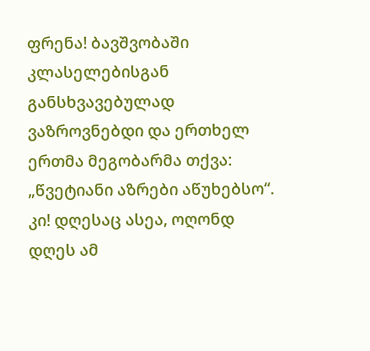ფრენა! ბავშვობაში კლასელებისგან განსხვავებულად ვაზროვნებდი და ერთხელ ერთმა მეგობარმა თქვა: „წვეტიანი აზრები აწუხებსო“. კი! დღესაც ასეა, ოღონდ დღეს ამ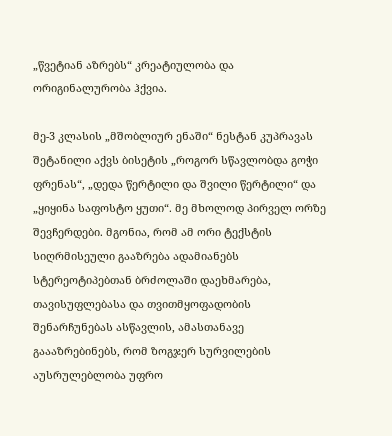„წვეტიან აზრებს“ კრეატიულობა და ორიგინალურობა ჰქვია.

მე-3 კლასის „მშობლიურ ენაში“ ნესტან კუპრავას შეტანილი აქვს ბისეტის „როგორ სწავლობდა გოჭი ფრენას“, „დედა წერტილი და შვილი წერტილი“ და „ყიყინა საფოსტო ყუთი“. მე მხოლოდ პირველ ორზე შევჩერდები. მგონია, რომ ამ ორი ტექსტის სიღრმისეული გააზრება ადამიანებს სტერეოტიპებთან ბრძოლაში დაეხმარება, თავისუფლებასა და თვითმყოფადობის შენარჩუნებას ასწავლის, ამასთანავე გაააზრებინებს, რომ ზოგჯერ სურვილების აუსრულებლობა უფრო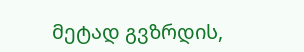მეტად გვზრდის,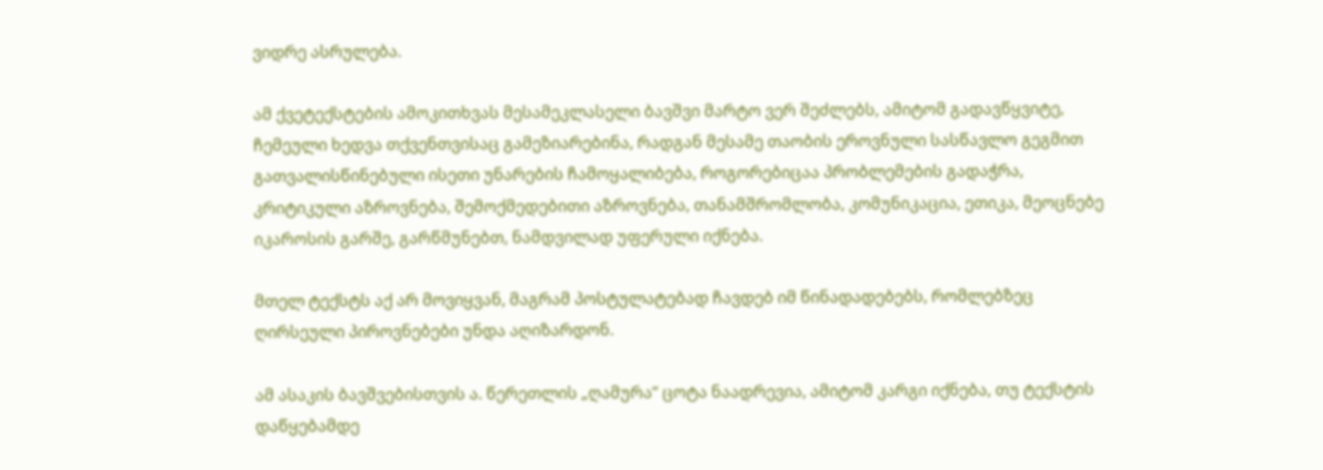ვიდრე ასრულება.

ამ ქვეტექსტების ამოკითხვას მესამეკლასელი ბავშვი მარტო ვერ შეძლებს, ამიტომ გადავწყვიტე, ჩემეული ხედვა თქვენთვისაც გამეზიარებინა, რადგან მესამე თაობის ეროვნული სასწავლო გეგმით გათვალისწინებული ისეთი უნარების ჩამოყალიბება, როგორებიცაა პრობლემების გადაჭრა, კრიტიკული აზროვნება, შემოქმედებითი აზროვნება, თანამშრომლობა, კომუნიკაცია, ეთიკა, მეოცნებე იკაროსის გარშე, გარწმუნებთ, ნამდვილად უფერული იქნება.

მთელ ტექსტს აქ არ მოვიყვან, მაგრამ პოსტულატებად ჩავდებ იმ წინადადებებს, რომლებზეც ღირსეული პიროვნებები უნდა აღიზარდონ.

ამ ასაკის ბავშვებისთვის ა. წერეთლის „ღამურა“ ცოტა ნაადრევია, ამიტომ კარგი იქნება, თუ ტექსტის დაწყებამდე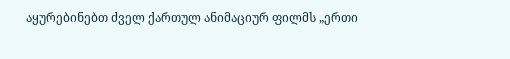აყურებინებთ ძველ ქართულ ანიმაციურ ფილმს „ერთი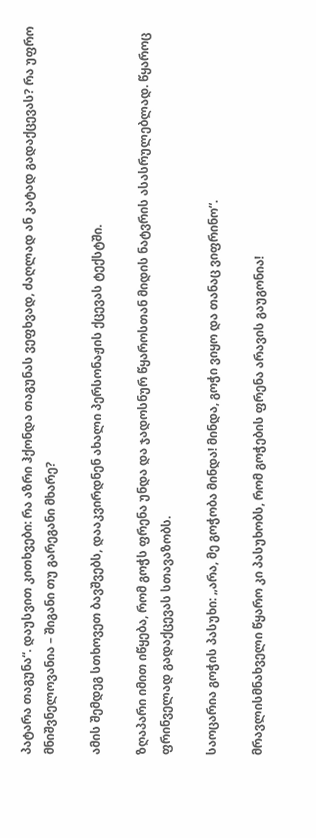პატარა თაგუნა“. დაუსვით კითხვები: რა აზრი ჰქონდა თაგუნას ვეფხვად, ძაღლად ან კატად გადაქცევას? რა უფრო მნიშვნელოვანია – შიგანი თუ გარეგანი მხარე?

ამის შემდეგ სთხოვეთ ბავშვებს, დააკვირდნენ ახალი პერსონაჟის ქცევას ტექსტში.

ზღაპარი იმით იწყება, რომ გოჭს ფრენა უნდა და ჯადოსნურ წყაროსთან მიდის ნატვრის ასასრულებლად. წყაროც ფრინველად გადაქცევას სთავაზობს.

საოცარია გოჭის პასუხი: „არა, მე გოჭობა მინდა! მინდა, გოჭი ვიყო და თანაც ვიფრინო“.

მრავლისმნახველი წყარო კი პასუხობს, რომ გოჭების ფრენა არავის გაუგონია!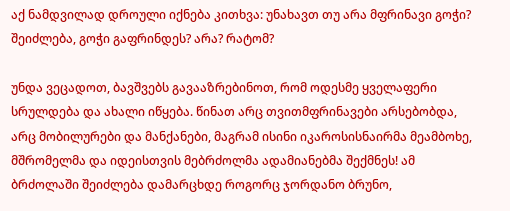აქ ნამდვილად დროული იქნება კითხვა: უნახავთ თუ არა მფრინავი გოჭი? შეიძლება, გოჭი გაფრინდეს? არა? რატომ?

უნდა ვეცადოთ, ბავშვებს გავააზრებინოთ, რომ ოდესმე ყველაფერი სრულდება და ახალი იწყება. წინათ არც თვითმფრინავები არსებობდა, არც მობილურები და მანქანები, მაგრამ ისინი იკაროსისნაირმა მეამბოხე, მშრომელმა და იდეისთვის მებრძოლმა ადამიანებმა შექმნეს! ამ ბრძოლაში შეიძლება დამარცხდე როგორც ჯორდანო ბრუნო,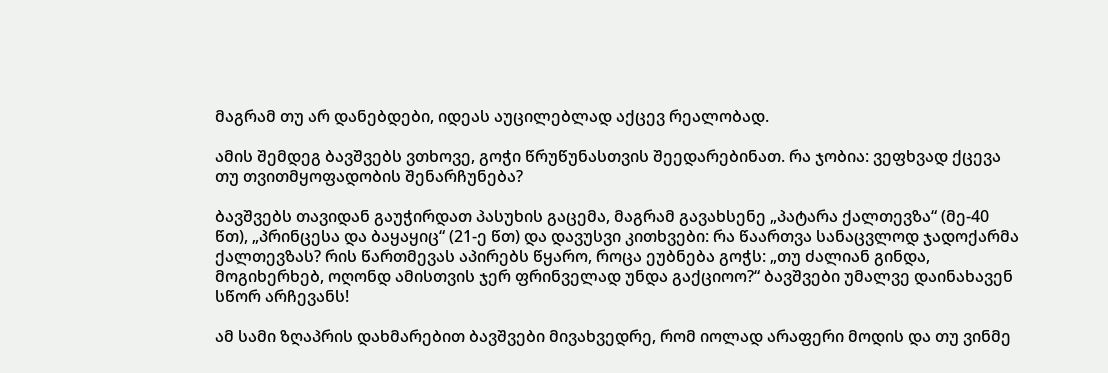მაგრამ თუ არ დანებდები, იდეას აუცილებლად აქცევ რეალობად.

ამის შემდეგ ბავშვებს ვთხოვე, გოჭი წრუწუნასთვის შეედარებინათ. რა ჯობია: ვეფხვად ქცევა თუ თვითმყოფადობის შენარჩუნება?

ბავშვებს თავიდან გაუჭირდათ პასუხის გაცემა, მაგრამ გავახსენე „პატარა ქალთევზა“ (მე-40 წთ), „პრინცესა და ბაყაყიც“ (21-ე წთ) და დავუსვი კითხვები: რა წაართვა სანაცვლოდ ჯადოქარმა ქალთევზას? რის წართმევას აპირებს წყარო, როცა ეუბნება გოჭს: „თუ ძალიან გინდა, მოგიხერხებ, ოღონდ ამისთვის ჯერ ფრინველად უნდა გაქციოო?“ ბავშვები უმალვე დაინახავენ სწორ არჩევანს!

ამ სამი ზღაპრის დახმარებით ბავშვები მივახვედრე, რომ იოლად არაფერი მოდის და თუ ვინმე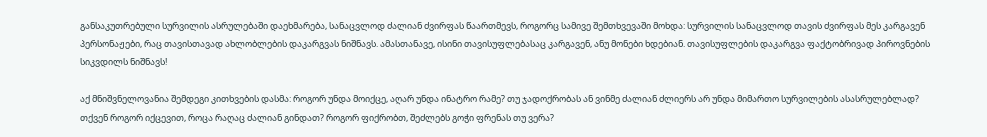განსაკუთრებული სურვილის ასრულებაში დაეხმარება, სანაცვლოდ ძალიან ძვირფას წაართმევს, როგორც სამივე შემთხვევაში მოხდა: სურვილის სანაცვლოდ თავის ძვირფას მეს კარგავენ პერსონაჟები, რაც თავისთავად ახლობლების დაკარგვას ნიშნავს. ამასთანავე, ისინი თავისუფლებასაც კარგავენ, ანუ მონები ხდებიან. თავისუფლების დაკარგვა ფაქტობრივად პიროვნების სიკვდილს ნიშნავს!

აქ მნიშვნელოვანია შემდეგი კითხვების დასმა: როგორ უნდა მოიქცე, აღარ უნდა ინატრო რამე? თუ ჯადოქრობას ან ვინმე ძალიან ძლიერს არ უნდა მიმართო სურვილების ასასრულებლად? თქვენ როგორ იქცევით, როცა რაღაც ძალიან გინდათ? როგორ ფიქრობთ, შეძლებს გოჭი ფრენას თუ ვერა?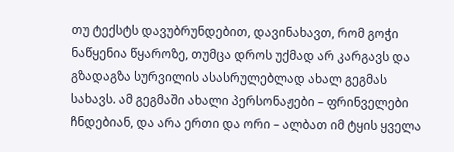თუ ტექსტს დავუბრუნდებით, დავინახავთ, რომ გოჭი ნაწყენია წყაროზე, თუმცა დროს უქმად არ კარგავს და გზადაგზა სურვილის ასასრულებლად ახალ გეგმას სახავს. ამ გეგმაში ახალი პერსონაჟები – ფრინველები ჩნდებიან, და არა ერთი და ორი – ალბათ იმ ტყის ყველა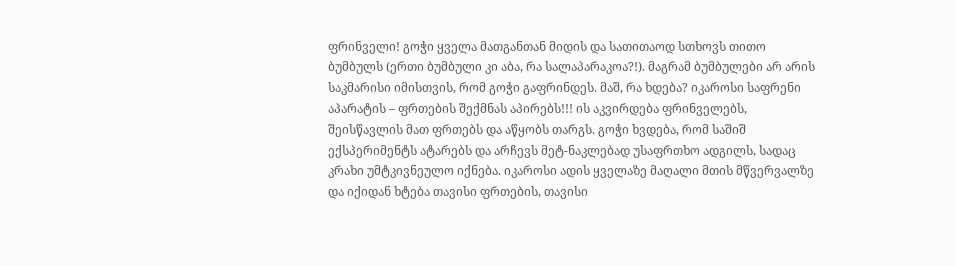ფრინველი! გოჭი ყველა მათგანთან მიდის და სათითაოდ სთხოვს თითო ბუმბულს (ერთი ბუმბული კი აბა, რა სალაპარაკოა?!). მაგრამ ბუმბულები არ არის საკმარისი იმისთვის, რომ გოჭი გაფრინდეს. მაშ, რა ხდება? იკაროსი საფრენი აპარატის – ფრთების შექმნას აპირებს!!! ის აკვირდება ფრინველებს, შეისწავლის მათ ფრთებს და აწყობს თარგს. გოჭი ხვდება, რომ საშიშ ექსპერიმენტს ატარებს და არჩევს მეტ-ნაკლებად უსაფრთხო ადგილს, სადაც კრახი უმტკივნეულო იქნება. იკაროსი ადის ყველაზე მაღალი მთის მწვერვალზე და იქიდან ხტება თავისი ფრთების, თავისი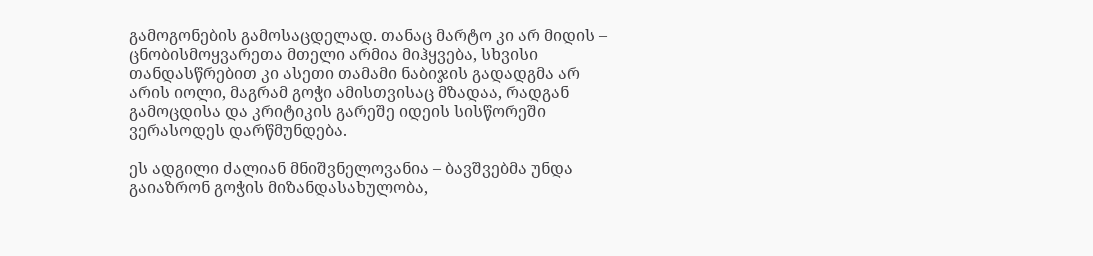გამოგონების გამოსაცდელად. თანაც მარტო კი არ მიდის – ცნობისმოყვარეთა მთელი არმია მიჰყვება, სხვისი თანდასწრებით კი ასეთი თამამი ნაბიჯის გადადგმა არ არის იოლი, მაგრამ გოჭი ამისთვისაც მზადაა, რადგან გამოცდისა და კრიტიკის გარეშე იდეის სისწორეში ვერასოდეს დარწმუნდება.

ეს ადგილი ძალიან მნიშვნელოვანია – ბავშვებმა უნდა გაიაზრონ გოჭის მიზანდასახულობა,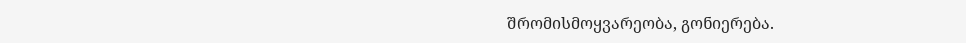შრომისმოყვარეობა, გონიერება.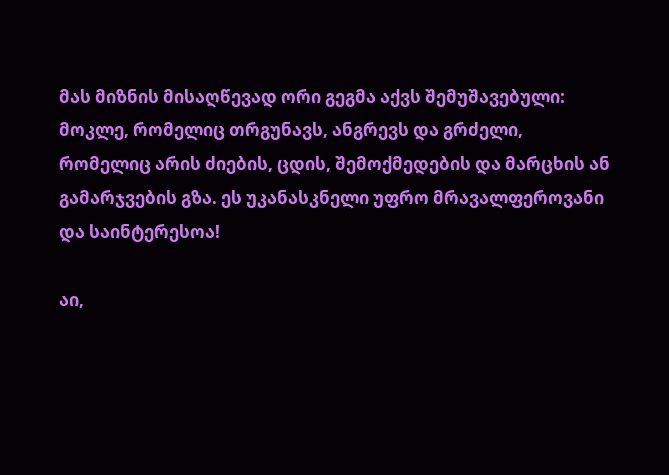მას მიზნის მისაღწევად ორი გეგმა აქვს შემუშავებული: მოკლე, რომელიც თრგუნავს, ანგრევს და გრძელი, რომელიც არის ძიების, ცდის, შემოქმედების და მარცხის ან გამარჯვების გზა. ეს უკანასკნელი უფრო მრავალფეროვანი და საინტერესოა!

აი,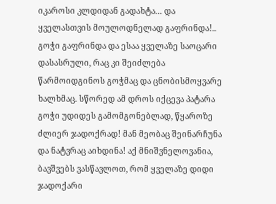იკაროსი კლდიდან გადახტა… და ყველასთვის მოულოდნელად გაფრინდა!.. გოჭი გაფრინდა და ესაა ყველაზე საოცარი დასასრული, რაც კი შეიძლება წარმოიდგინოს გოჭმაც და ცნობისმოყვარე ხალხმაც. სწორედ ამ დროს იქცევა პატარა გოჭი უდიდეს გამომგონებლად, წყაროზე ძლიერ ჯადოქრად! მან მეობაც შეინარჩუნა და ნატვრაც აიხდინა! აქ მნიშვნელოვანია, ბავშვებს ვასწავლოთ, რომ ყველაზე დიდი ჯადოქარი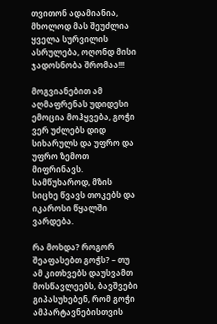თვითონ ადამიანია, მხოლოდ მას შეუძლია ყველა სურვილის ასრულება, ოღონდ მისი ჯადოსნობა შრომაა!!!

მოგვიანებით ამ აღმაფრენას უდიდესი ემოცია მოჰყვება, გოჭი ვერ უძლებს დიდ სიხარულს და უფრო და უფრო ზემოთ მიფრინავს. სამწუხაროდ, მზის სიცხე წვავს თოკებს და იკაროსი წყალში ვარდება.

რა მოხდა? როგორ შეაფასებთ გოჭს? – თუ ამ კითხვებს დაუსვამთ მოსწავლეებს, ბავშვები გიპასუხებენ, რომ გოჭი ამპარტავნებისთვის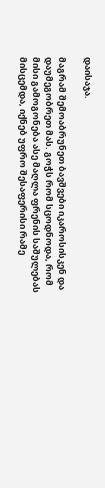დაისაჯა.

მაგრამ შემოაბრუნეთ ბავშვები იკაროსისკენ და დაუმეგობრეთ მას. გოჭს რომ სცოდნოდა, რომ მისი გამოგონება ასე მაღლა ფრენის საშულებას მისცემდა, იქნებ უფრო შესაფერისი რამე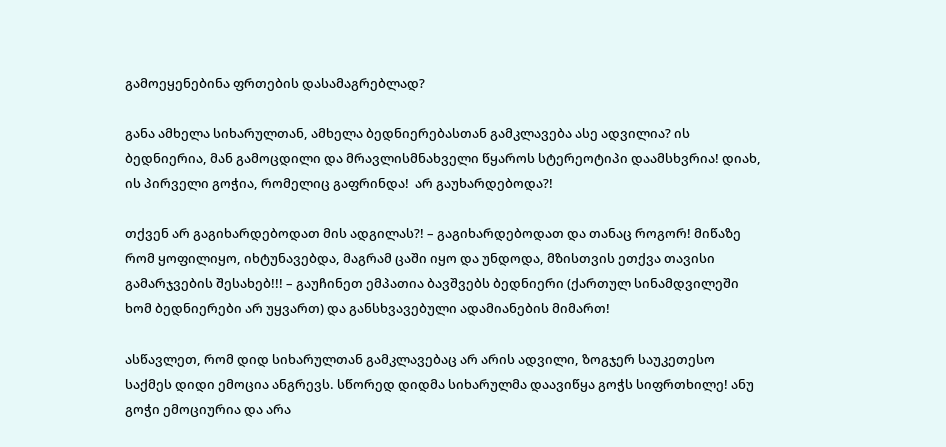გამოეყენებინა ფრთების დასამაგრებლად?

განა ამხელა სიხარულთან, ამხელა ბედნიერებასთან გამკლავება ასე ადვილია? ის ბედნიერია, მან გამოცდილი და მრავლისმნახველი წყაროს სტერეოტიპი დაამსხვრია! დიახ, ის პირველი გოჭია, რომელიც გაფრინდა!  არ გაუხარდებოდა?!

თქვენ არ გაგიხარდებოდათ მის ადგილას?! – გაგიხარდებოდათ და თანაც როგორ! მიწაზე რომ ყოფილიყო, იხტუნავებდა, მაგრამ ცაში იყო და უნდოდა, მზისთვის ეთქვა თავისი გამარჯვების შესახებ!!! – გაუჩინეთ ემპათია ბავშვებს ბედნიერი (ქართულ სინამდვილეში ხომ ბედნიერები არ უყვართ) და განსხვავებული ადამიანების მიმართ!

ასწავლეთ, რომ დიდ სიხარულთან გამკლავებაც არ არის ადვილი, ზოგჯერ საუკეთესო საქმეს დიდი ემოცია ანგრევს. სწორედ დიდმა სიხარულმა დაავიწყა გოჭს სიფრთხილე! ანუ გოჭი ემოციურია და არა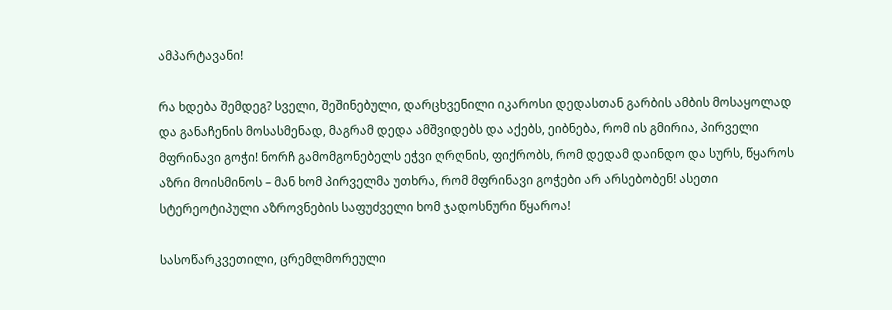ამპარტავანი!

რა ხდება შემდეგ? სველი, შეშინებული, დარცხვენილი იკაროსი დედასთან გარბის ამბის მოსაყოლად და განაჩენის მოსასმენად, მაგრამ დედა ამშვიდებს და აქებს, ეიბნება, რომ ის გმირია, პირველი მფრინავი გოჭი! ნორჩ გამომგონებელს ეჭვი ღრღნის, ფიქრობს, რომ დედამ დაინდო და სურს, წყაროს აზრი მოისმინოს – მან ხომ პირველმა უთხრა, რომ მფრინავი გოჭები არ არსებობენ! ასეთი სტერეოტიპული აზროვნების საფუძველი ხომ ჯადოსნური წყაროა!

სასოწარკვეთილი, ცრემლმორეული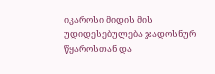იკაროსი მიდის მის უდიდესებულება ჯადოსნურ წყაროსთან და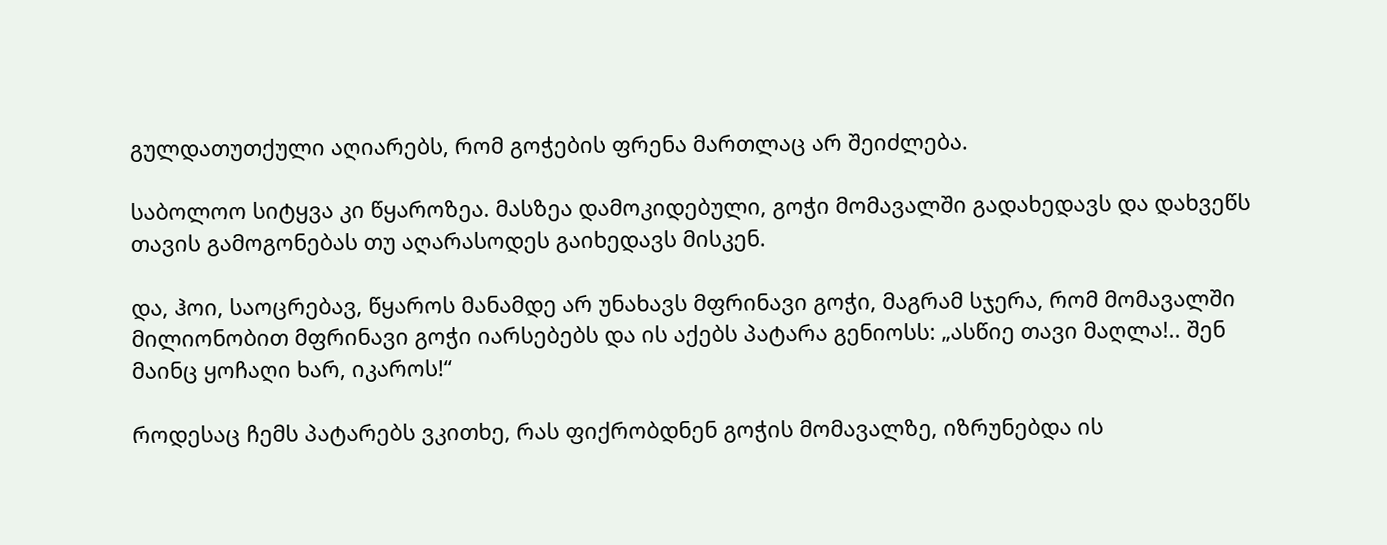გულდათუთქული აღიარებს, რომ გოჭების ფრენა მართლაც არ შეიძლება.

საბოლოო სიტყვა კი წყაროზეა. მასზეა დამოკიდებული, გოჭი მომავალში გადახედავს და დახვეწს თავის გამოგონებას თუ აღარასოდეს გაიხედავს მისკენ.

და, ჰოი, საოცრებავ, წყაროს მანამდე არ უნახავს მფრინავი გოჭი, მაგრამ სჯერა, რომ მომავალში მილიონობით მფრინავი გოჭი იარსებებს და ის აქებს პატარა გენიოსს: „ასწიე თავი მაღლა!.. შენ მაინც ყოჩაღი ხარ, იკაროს!“

როდესაც ჩემს პატარებს ვკითხე, რას ფიქრობდნენ გოჭის მომავალზე, იზრუნებდა ის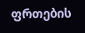ფრთების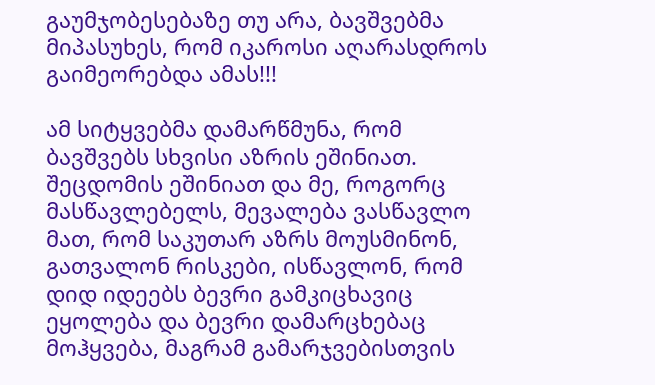გაუმჯობესებაზე თუ არა, ბავშვებმა მიპასუხეს, რომ იკაროსი აღარასდროს გაიმეორებდა ამას!!!

ამ სიტყვებმა დამარწმუნა, რომ ბავშვებს სხვისი აზრის ეშინიათ. შეცდომის ეშინიათ და მე, როგორც მასწავლებელს, მევალება ვასწავლო მათ, რომ საკუთარ აზრს მოუსმინონ, გათვალონ რისკები, ისწავლონ, რომ დიდ იდეებს ბევრი გამკიცხავიც ეყოლება და ბევრი დამარცხებაც მოჰყვება, მაგრამ გამარჯვებისთვის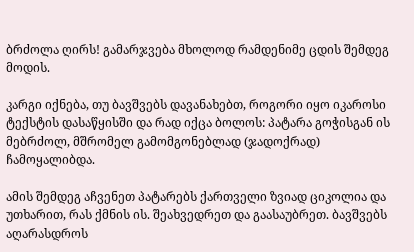ბრძოლა ღირს! გამარჯვება მხოლოდ რამდენიმე ცდის შემდეგ მოდის.

კარგი იქნება, თუ ბავშვებს დავანახებთ, როგორი იყო იკაროსი ტექსტის დასაწყისში და რად იქცა ბოლოს: პატარა გოჭისგან ის მებრძოლ, მშრომელ გამომგონებლად (ჯადოქრად) ჩამოყალიბდა.

ამის შემდეგ აჩვენეთ პატარებს ქართველი ზვიად ციკოლია და უთხარით, რას ქმნის ის. შეახვედრეთ და გაასაუბრეთ. ბავშვებს აღარასდროს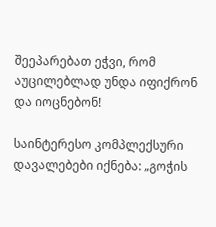შეეპარებათ ეჭვი, რომ აუცილებლად უნდა იფიქრონ და იოცნებონ!

საინტერესო კომპლექსური დავალებები იქნება: „გოჭის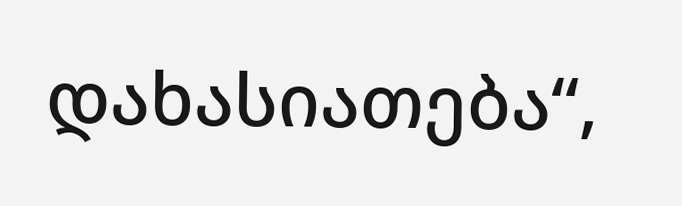დახასიათება“,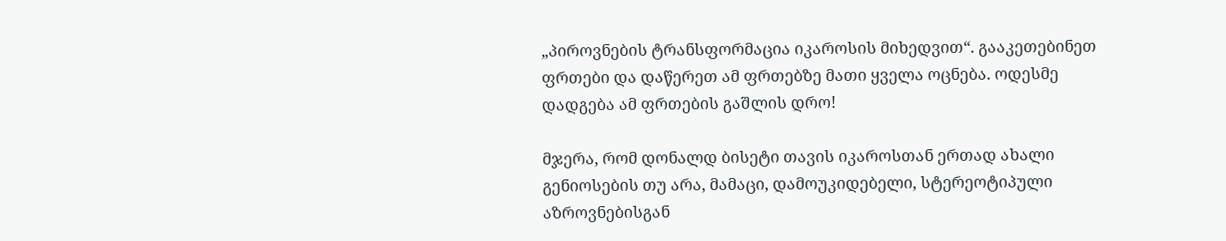„პიროვნების ტრანსფორმაცია იკაროსის მიხედვით“. გააკეთებინეთ ფრთები და დაწერეთ ამ ფრთებზე მათი ყველა ოცნება. ოდესმე დადგება ამ ფრთების გაშლის დრო!

მჯერა, რომ დონალდ ბისეტი თავის იკაროსთან ერთად ახალი გენიოსების თუ არა, მამაცი, დამოუკიდებელი, სტერეოტიპული აზროვნებისგან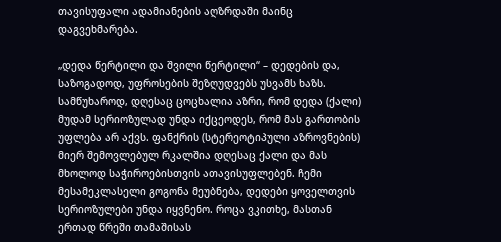თავისუფალი ადამიანების აღზრდაში მაინც დაგვეხმარება.

„დედა წერტილი და შვილი წერტილი“ – დედების და, საზოგადოდ, უფროსების შეზღუდვებს უსვამს ხაზს. სამწუხაროდ, დღესაც ცოცხალია აზრი, რომ დედა (ქალი) მუდამ სერიოზულად უნდა იქცეოდეს, რომ მას გართობის უფლება არ აქვს. ფანქრის (სტერეოტიპული აზროვნების) მიერ შემოვლებულ რკალშია დღესაც ქალი და მას მხოლოდ საჭიროებისთვის ათავისუფლებენ. ჩემი მესამეკლასელი გოგონა მეუბნება, დედები ყოველთვის სერიოზულები უნდა იყვნენო. როცა ვკითხე, მასთან ერთად წრეში თამაშისას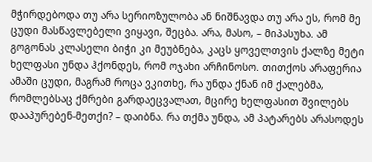მჭირდებოდა თუ არა სერიოზულობა ან ნიშნავდა თუ არა ეს, რომ მე ცუდი მასწავლებელი ვიყავი, შეცბა. არა, მასო, – მიპასუხა. ამ გოგონას კლასელი ბიჭი კი მეუბნება, კაცს ყოველთვის ქალზე მეტი ხელფასი უნდა ჰქონდეს, რომ ოჯახი არჩინოსო. თითქოს არაფერია ამაში ცუდი, მაგრამ როცა ვკითხე, რა უნდა ქნან იმ ქალებმა, რომლებსაც ქმრები გარდაეცვალათ, მცირე ხელფასით შვილებს დააპურებენ-მეთქი? – დაიბნა. რა თქმა უნდა, ამ პატარებს არასოდეს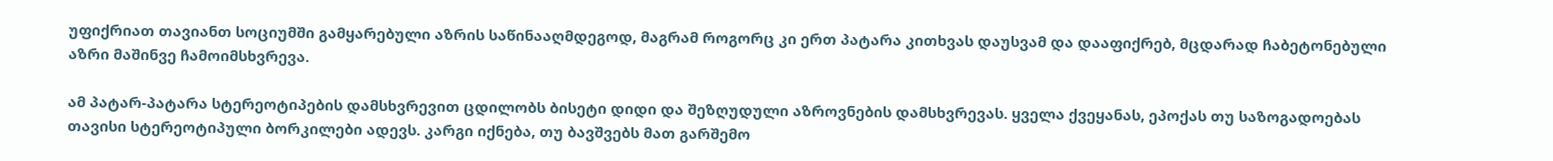უფიქრიათ თავიანთ სოციუმში გამყარებული აზრის საწინააღმდეგოდ, მაგრამ როგორც კი ერთ პატარა კითხვას დაუსვამ და დააფიქრებ, მცდარად ჩაბეტონებული აზრი მაშინვე ჩამოიმსხვრევა.

ამ პატარ-პატარა სტერეოტიპების დამსხვრევით ცდილობს ბისეტი დიდი და შეზღუდული აზროვნების დამსხვრევას. ყველა ქვეყანას, ეპოქას თუ საზოგადოებას თავისი სტერეოტიპული ბორკილები ადევს. კარგი იქნება, თუ ბავშვებს მათ გარშემო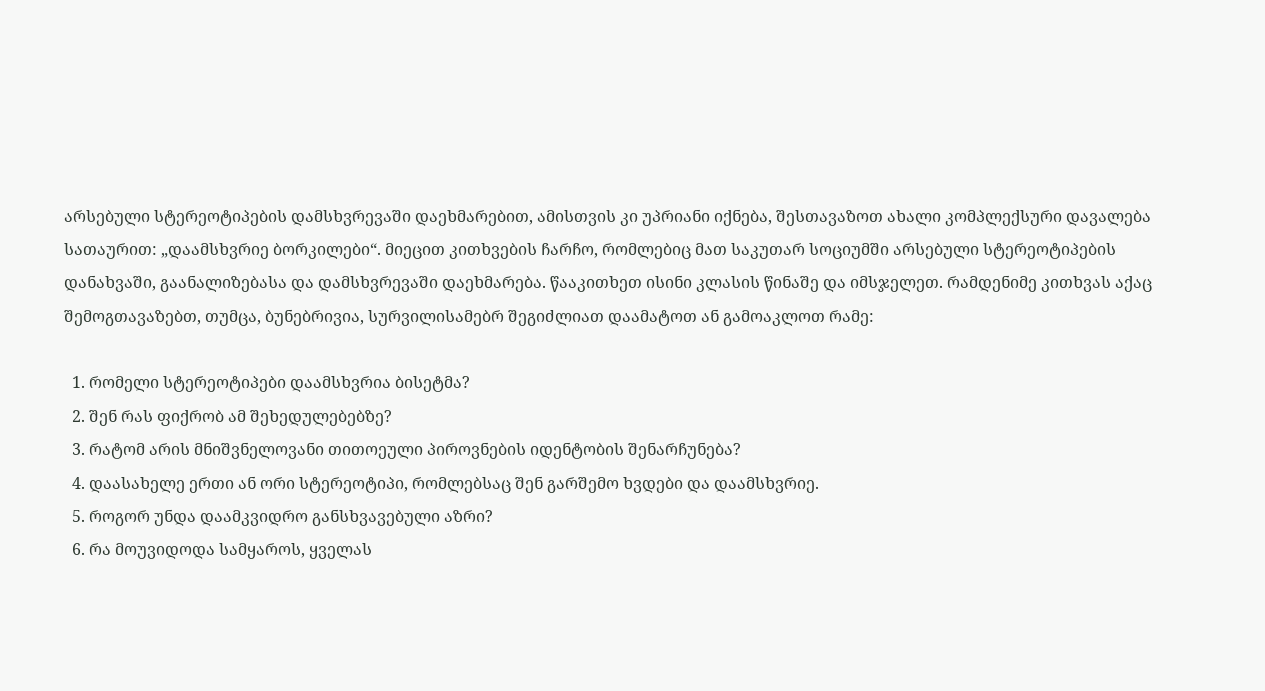არსებული სტერეოტიპების დამსხვრევაში დაეხმარებით, ამისთვის კი უპრიანი იქნება, შესთავაზოთ ახალი კომპლექსური დავალება სათაურით: „დაამსხვრიე ბორკილები“. მიეცით კითხვების ჩარჩო, რომლებიც მათ საკუთარ სოციუმში არსებული სტერეოტიპების დანახვაში, გაანალიზებასა და დამსხვრევაში დაეხმარება. წააკითხეთ ისინი კლასის წინაშე და იმსჯელეთ. რამდენიმე კითხვას აქაც შემოგთავაზებთ, თუმცა, ბუნებრივია, სურვილისამებრ შეგიძლიათ დაამატოთ ან გამოაკლოთ რამე:

  1. რომელი სტერეოტიპები დაამსხვრია ბისეტმა?
  2. შენ რას ფიქრობ ამ შეხედულებებზე?
  3. რატომ არის მნიშვნელოვანი თითოეული პიროვნების იდენტობის შენარჩუნება?
  4. დაასახელე ერთი ან ორი სტერეოტიპი, რომლებსაც შენ გარშემო ხვდები და დაამსხვრიე.
  5. როგორ უნდა დაამკვიდრო განსხვავებული აზრი?
  6. რა მოუვიდოდა სამყაროს, ყველას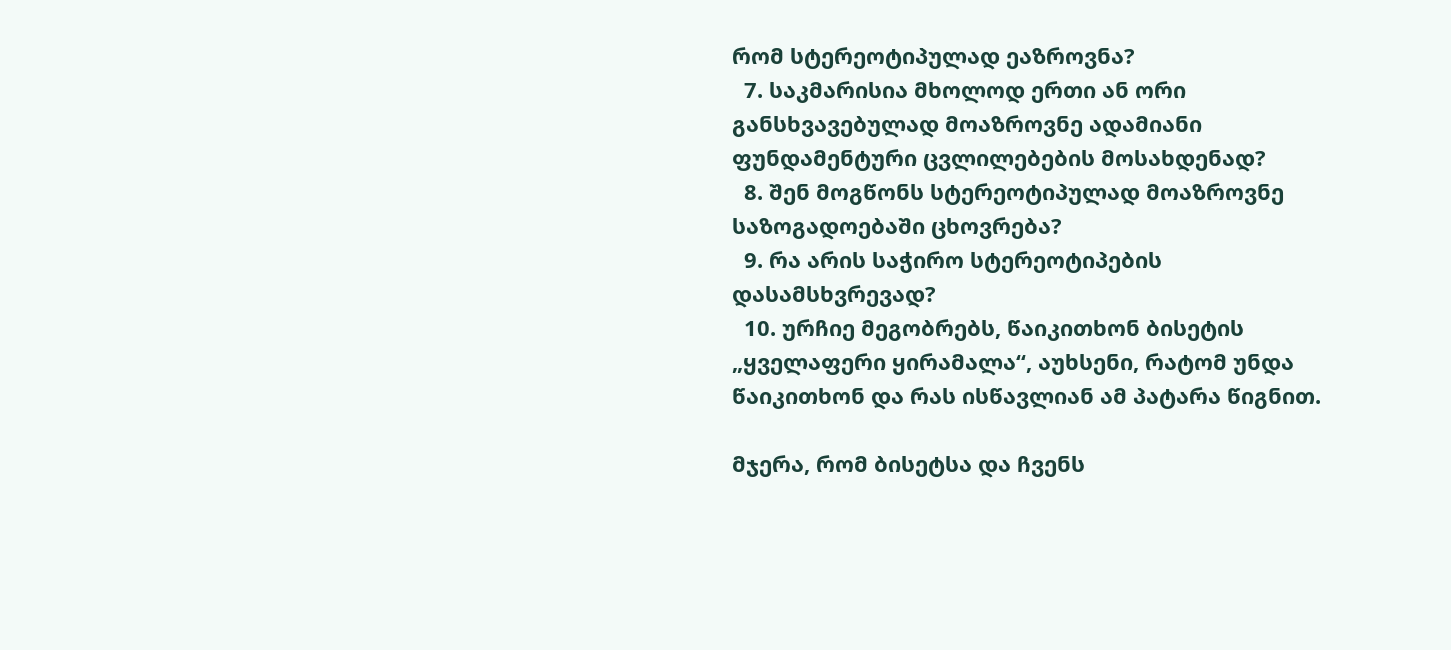რომ სტერეოტიპულად ეაზროვნა?
  7. საკმარისია მხოლოდ ერთი ან ორი განსხვავებულად მოაზროვნე ადამიანი ფუნდამენტური ცვლილებების მოსახდენად?
  8. შენ მოგწონს სტერეოტიპულად მოაზროვნე საზოგადოებაში ცხოვრება?
  9. რა არის საჭირო სტერეოტიპების დასამსხვრევად?
  10. ურჩიე მეგობრებს, წაიკითხონ ბისეტის „ყველაფერი ყირამალა“, აუხსენი, რატომ უნდა წაიკითხონ და რას ისწავლიან ამ პატარა წიგნით.

მჯერა, რომ ბისეტსა და ჩვენს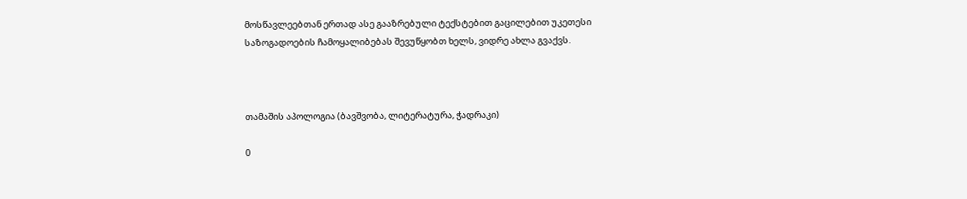მოსწავლეებთან ერთად ასე გააზრებული ტექსტებით გაცილებით უკეთესი საზოგადოების ჩამოყალიბებას შევუწყობთ ხელს, ვიდრე ახლა გვაქვს.



თამაშის აპოლოგია (ბავშვობა, ლიტერატურა, ჭადრაკი)

0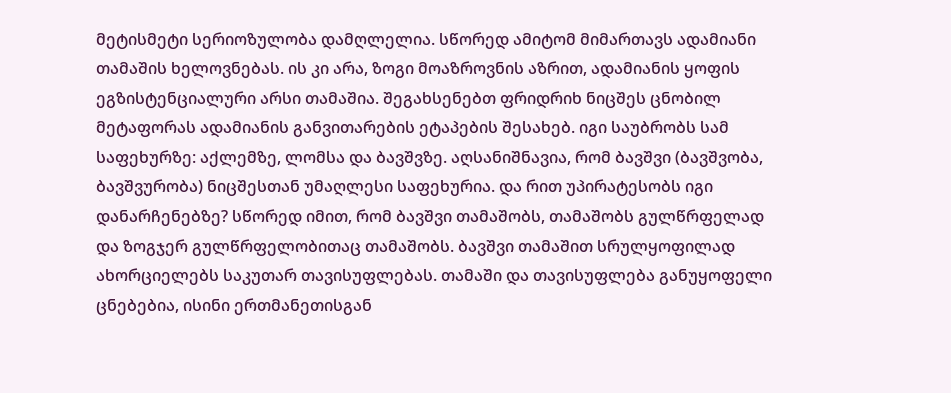მეტისმეტი სერიოზულობა დამღლელია. სწორედ ამიტომ მიმართავს ადამიანი თამაშის ხელოვნებას. ის კი არა, ზოგი მოაზროვნის აზრით, ადამიანის ყოფის ეგზისტენციალური არსი თამაშია. შეგახსენებთ ფრიდრიხ ნიცშეს ცნობილ მეტაფორას ადამიანის განვითარების ეტაპების შესახებ. იგი საუბრობს სამ საფეხურზე: აქლემზე, ლომსა და ბავშვზე. აღსანიშნავია, რომ ბავშვი (ბავშვობა, ბავშვურობა) ნიცშესთან უმაღლესი საფეხურია. და რით უპირატესობს იგი დანარჩენებზე? სწორედ იმით, რომ ბავშვი თამაშობს, თამაშობს გულწრფელად და ზოგჯერ გულწრფელობითაც თამაშობს. ბავშვი თამაშით სრულყოფილად ახორციელებს საკუთარ თავისუფლებას. თამაში და თავისუფლება განუყოფელი ცნებებია, ისინი ერთმანეთისგან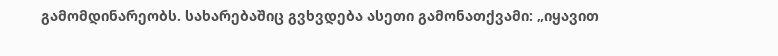გამომდინარეობს. სახარებაშიც გვხვდება ასეთი გამონათქვამი: „იყავით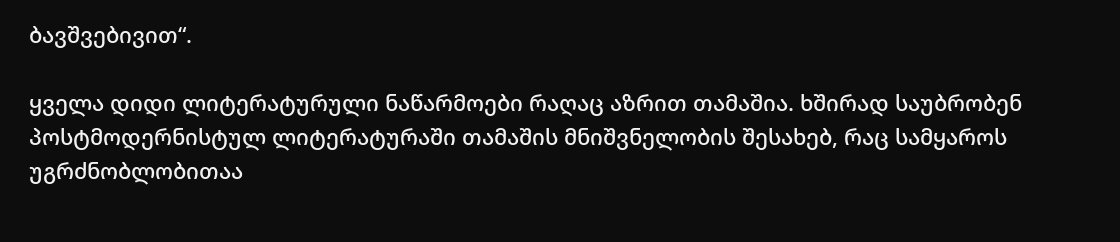ბავშვებივით“.

ყველა დიდი ლიტერატურული ნაწარმოები რაღაც აზრით თამაშია. ხშირად საუბრობენ პოსტმოდერნისტულ ლიტერატურაში თამაშის მნიშვნელობის შესახებ, რაც სამყაროს უგრძნობლობითაა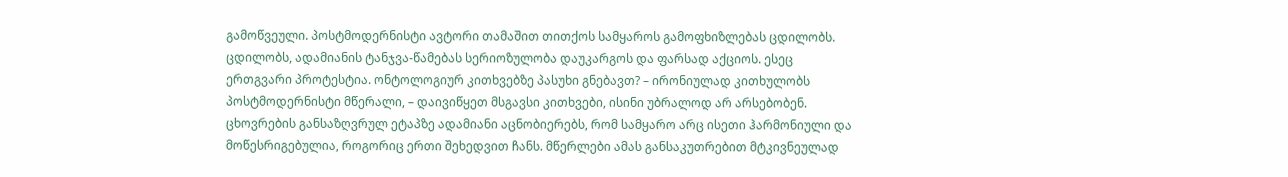გამოწვეული. პოსტმოდერნისტი ავტორი თამაშით თითქოს სამყაროს გამოფხიზლებას ცდილობს. ცდილობს, ადამიანის ტანჯვა-წამებას სერიოზულობა დაუკარგოს და ფარსად აქციოს. ესეც ერთგვარი პროტესტია. ონტოლოგიურ კითხვებზე პასუხი გნებავთ? – ირონიულად კითხულობს პოსტმოდერნისტი მწერალი, – დაივიწყეთ მსგავსი კითხვები, ისინი უბრალოდ არ არსებობენ. ცხოვრების განსაზღვრულ ეტაპზე ადამიანი აცნობიერებს, რომ სამყარო არც ისეთი ჰარმონიული და მოწესრიგებულია, როგორიც ერთი შეხედვით ჩანს. მწერლები ამას განსაკუთრებით მტკივნეულად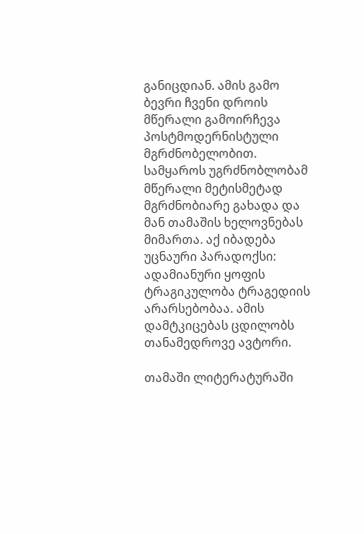განიცდიან. ამის გამო ბევრი ჩვენი დროის მწერალი გამოირჩევა პოსტმოდერნისტული მგრძნობელობით. სამყაროს უგრძნობლობამ მწერალი მეტისმეტად მგრძნობიარე გახადა და მან თამაშის ხელოვნებას მიმართა. აქ იბადება უცნაური პარადოქსი: ადამიანური ყოფის ტრაგიკულობა ტრაგედიის არარსებობაა. ამის დამტკიცებას ცდილობს თანამედროვე ავტორი.

თამაში ლიტერატურაში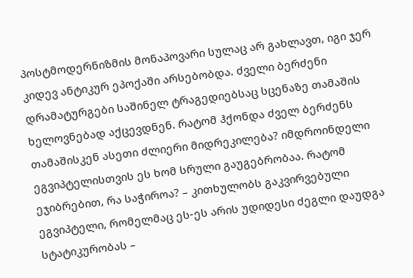პოსტმოდერნიზმის მონაპოვარი სულაც არ გახლავთ, იგი ჯერ კიდევ ანტიკურ ეპოქაში არსებობდა. ძველი ბერძენი დრამატურგები საშინელ ტრაგედიებსაც სცენაზე თამაშის ხელოვნებად აქცევდნენ. რატომ ჰქონდა ძველ ბერძენს თამაშისკენ ასეთი ძლიერი მიდრეკილება? იმდროინდელი ეგვიპტელისთვის ეს ხომ სრული გაუგებრობაა. რატომ ეჯიბრებით, რა საჭიროა? – კითხულობს გაკვირვებული ეგვიპტელი, რომელმაც ეს-ეს არის უდიდესი ძეგლი დაუდგა სტატიკურობას –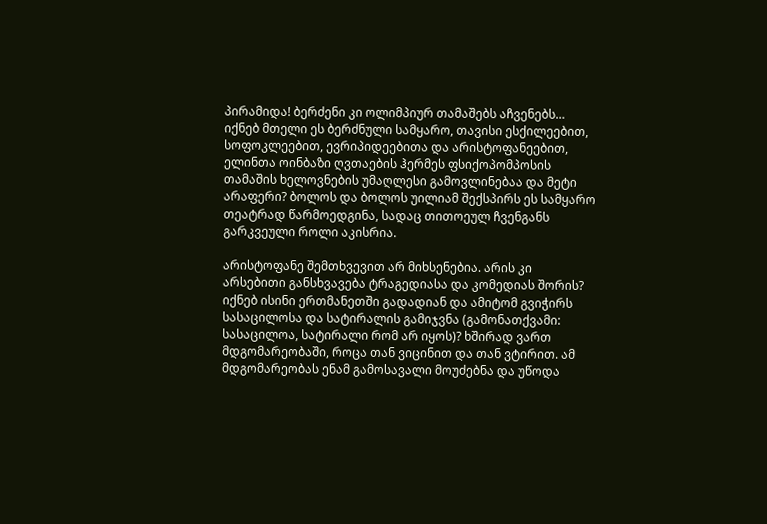პირამიდა! ბერძენი კი ოლიმპიურ თამაშებს აჩვენებს… იქნებ მთელი ეს ბერძნული სამყარო, თავისი ესქილეებით, სოფოკლეებით, ევრიპიდეებითა და არისტოფანეებით, ელინთა ოინბაზი ღვთაების ჰერმეს ფსიქოპომპოსის თამაშის ხელოვნების უმაღლესი გამოვლინებაა და მეტი არაფერი? ბოლოს და ბოლოს უილიამ შექსპირს ეს სამყარო თეატრად წარმოედგინა, სადაც თითოეულ ჩვენგანს გარკვეული როლი აკისრია.

არისტოფანე შემთხვევით არ მიხსენებია. არის კი არსებითი განსხვავება ტრაგედიასა და კომედიას შორის? იქნებ ისინი ერთმანეთში გადადიან და ამიტომ გვიჭირს სასაცილოსა და სატირალის გამიჯვნა (გამონათქვამი: სასაცილოა, სატირალი რომ არ იყოს)? ხშირად ვართ მდგომარეობაში, როცა თან ვიცინით და თან ვტირით. ამ მდგომარეობას ენამ გამოსავალი მოუძებნა და უწოდა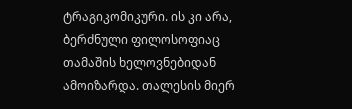ტრაგიკომიკური. ის კი არა, ბერძნული ფილოსოფიაც თამაშის ხელოვნებიდან ამოიზარდა. თალესის მიერ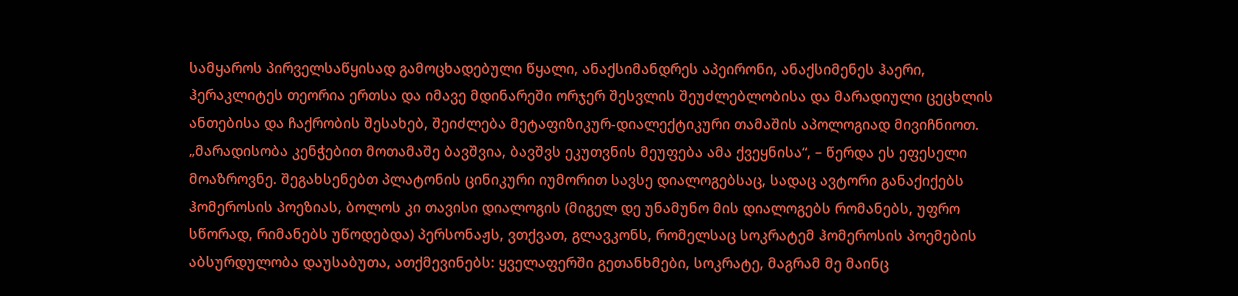სამყაროს პირველსაწყისად გამოცხადებული წყალი, ანაქსიმანდრეს აპეირონი, ანაქსიმენეს ჰაერი, ჰერაკლიტეს თეორია ერთსა და იმავე მდინარეში ორჯერ შესვლის შეუძლებლობისა და მარადიული ცეცხლის ანთებისა და ჩაქრობის შესახებ, შეიძლება მეტაფიზიკურ-დიალექტიკური თამაშის აპოლოგიად მივიჩნიოთ. „მარადისობა კენჭებით მოთამაშე ბავშვია, ბავშვს ეკუთვნის მეუფება ამა ქვეყნისა“, – წერდა ეს ეფესელი მოაზროვნე. შეგახსენებთ პლატონის ცინიკური იუმორით სავსე დიალოგებსაც, სადაც ავტორი განაქიქებს ჰომეროსის პოეზიას, ბოლოს კი თავისი დიალოგის (მიგელ დე უნამუნო მის დიალოგებს რომანებს, უფრო სწორად, რიმანებს უწოდებდა) პერსონაჟს, ვთქვათ, გლავკონს, რომელსაც სოკრატემ ჰომეროსის პოემების აბსურდულობა დაუსაბუთა, ათქმევინებს: ყველაფერში გეთანხმები, სოკრატე, მაგრამ მე მაინც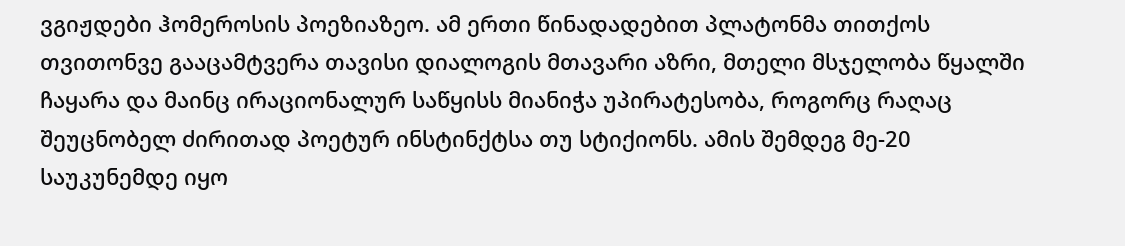ვგიჟდები ჰომეროსის პოეზიაზეო. ამ ერთი წინადადებით პლატონმა თითქოს თვითონვე გააცამტვერა თავისი დიალოგის მთავარი აზრი, მთელი მსჯელობა წყალში ჩაყარა და მაინც ირაციონალურ საწყისს მიანიჭა უპირატესობა, როგორც რაღაც შეუცნობელ ძირითად პოეტურ ინსტინქტსა თუ სტიქიონს. ამის შემდეგ მე-20 საუკუნემდე იყო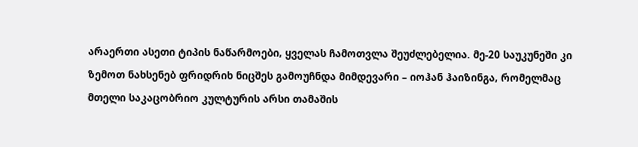არაერთი ასეთი ტიპის ნაწარმოები, ყველას ჩამოთვლა შეუძლებელია. მე-20 საუკუნეში კი ზემოთ ნახსენებ ფრიდრიხ ნიცშეს გამოუჩნდა მიმდევარი – იოჰან ჰაიზინგა, რომელმაც მთელი საკაცობრიო კულტურის არსი თამაშის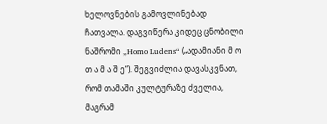ხელოვნების გამოვლინებად ჩათვალა. დაგვიწერა კიდეც ცნობილი ნაშრომი „Homo Ludens“ („ადამიანი მ ო თ ა მ ა შ ე“). შეგვიძლია დავასკვნათ, რომ თამაში კულტურაზე ძველია, მაგრამ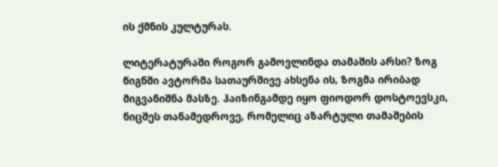ის ქმნის კულტურას.

ლიტერატურაში როგორ გამოვლინდა თამაშის არსი? ზოგ წიგნში ავტორმა სათაურშივე ახსენა ის, ზოგმა ირიბად მიგვანიშნა მასზე. ჰაიზინგამდე იყო ფიოდორ დოსტოევსკი, ნიცშეს თანამედროვე, რომელიც აზარტული თამაშების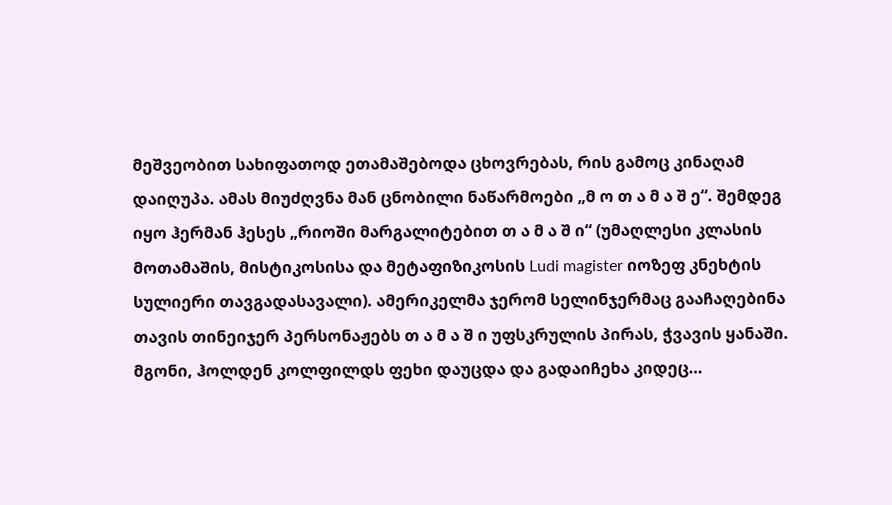მეშვეობით სახიფათოდ ეთამაშებოდა ცხოვრებას, რის გამოც კინაღამ დაიღუპა. ამას მიუძღვნა მან ცნობილი ნაწარმოები „მ ო თ ა მ ა შ ე“. შემდეგ იყო ჰერმან ჰესეს „რიოში მარგალიტებით თ ა მ ა შ ი“ (უმაღლესი კლასის მოთამაშის, მისტიკოსისა და მეტაფიზიკოსის Ludi magister იოზეფ კნეხტის სულიერი თავგადასავალი). ამერიკელმა ჯერომ სელინჯერმაც გააჩაღებინა თავის თინეიჯერ პერსონაჟებს თ ა მ ა შ ი უფსკრულის პირას, ჭვავის ყანაში. მგონი, ჰოლდენ კოლფილდს ფეხი დაუცდა და გადაიჩეხა კიდეც…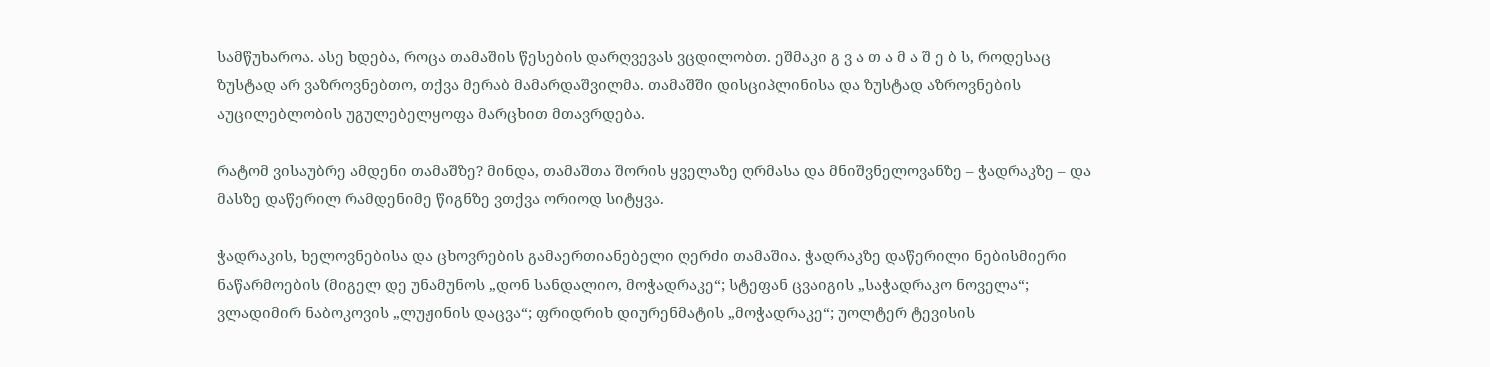სამწუხაროა. ასე ხდება, როცა თამაშის წესების დარღვევას ვცდილობთ. ეშმაკი გ ვ ა თ ა მ ა შ ე ბ ს, როდესაც ზუსტად არ ვაზროვნებთო, თქვა მერაბ მამარდაშვილმა. თამაშში დისციპლინისა და ზუსტად აზროვნების აუცილებლობის უგულებელყოფა მარცხით მთავრდება.

რატომ ვისაუბრე ამდენი თამაშზე? მინდა, თამაშთა შორის ყველაზე ღრმასა და მნიშვნელოვანზე – ჭადრაკზე – და მასზე დაწერილ რამდენიმე წიგნზე ვთქვა ორიოდ სიტყვა.

ჭადრაკის, ხელოვნებისა და ცხოვრების გამაერთიანებელი ღერძი თამაშია. ჭადრაკზე დაწერილი ნებისმიერი ნაწარმოების (მიგელ დე უნამუნოს „დონ სანდალიო, მოჭადრაკე“; სტეფან ცვაიგის „საჭადრაკო ნოველა“; ვლადიმირ ნაბოკოვის „ლუჟინის დაცვა“; ფრიდრიხ დიურენმატის „მოჭადრაკე“; უოლტერ ტევისის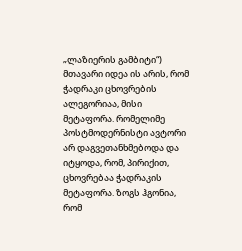„ლაზიერის გამბიტი“) მთავარი იდეა ის არის, რომ ჭადრაკი ცხოვრების ალეგორიაა, მისი მეტაფორა. რომელიმე პოსტმოდერნისტი ავტორი არ დაგვეთანხმებოდა და იტყოდა, რომ, პირიქით, ცხოვრებაა ჭადრაკის მეტაფორა. ზოგს ჰგონია, რომ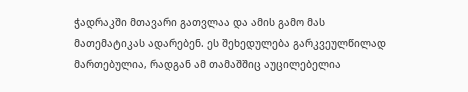ჭადრაკში მთავარი გათვლაა და ამის გამო მას მათემატიკას ადარებენ. ეს შეხედულება გარკვეულწილად მართებულია, რადგან ამ თამაშშიც აუცილებელია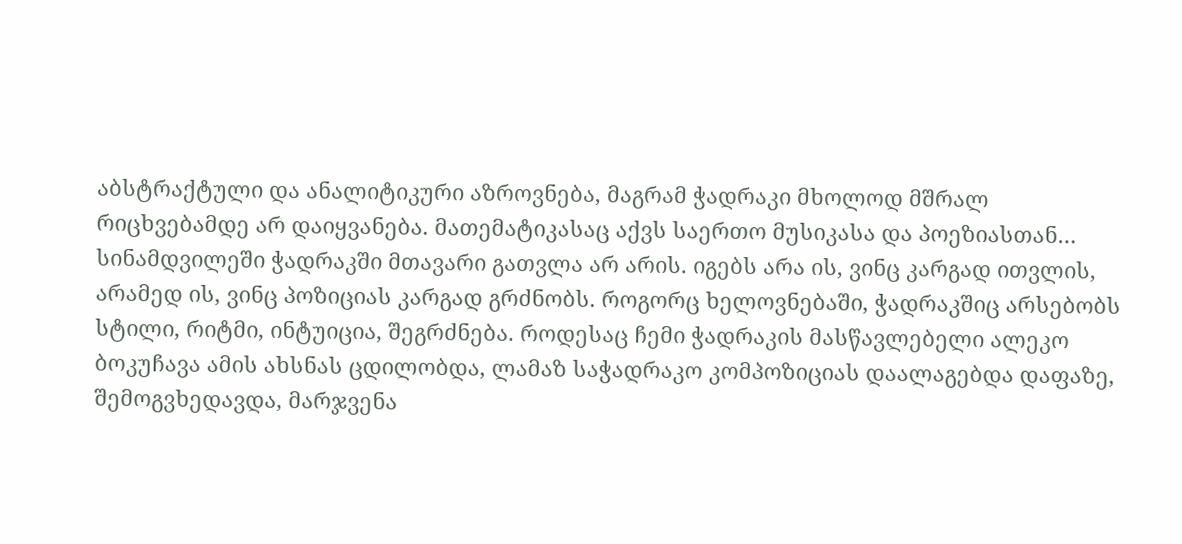აბსტრაქტული და ანალიტიკური აზროვნება, მაგრამ ჭადრაკი მხოლოდ მშრალ რიცხვებამდე არ დაიყვანება. მათემატიკასაც აქვს საერთო მუსიკასა და პოეზიასთან… სინამდვილეში ჭადრაკში მთავარი გათვლა არ არის. იგებს არა ის, ვინც კარგად ითვლის, არამედ ის, ვინც პოზიციას კარგად გრძნობს. როგორც ხელოვნებაში, ჭადრაკშიც არსებობს სტილი, რიტმი, ინტუიცია, შეგრძნება. როდესაც ჩემი ჭადრაკის მასწავლებელი ალეკო ბოკუჩავა ამის ახსნას ცდილობდა, ლამაზ საჭადრაკო კომპოზიციას დაალაგებდა დაფაზე, შემოგვხედავდა, მარჯვენა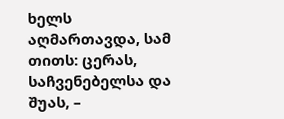ხელს აღმართავდა, სამ თითს: ცერას, საჩვენებელსა და შუას, –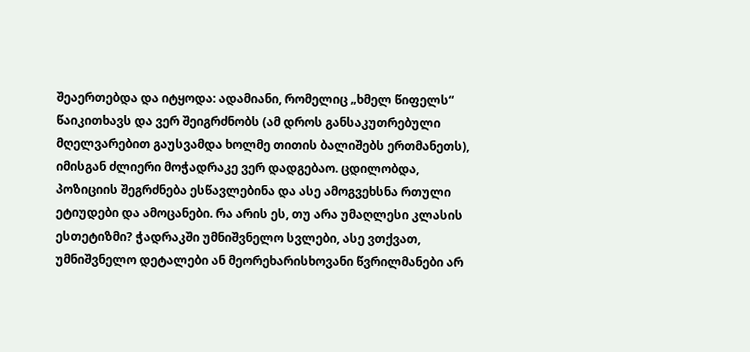შეაერთებდა და იტყოდა: ადამიანი, რომელიც „ხმელ წიფელს“ წაიკითხავს და ვერ შეიგრძნობს (ამ დროს განსაკუთრებული მღელვარებით გაუსვამდა ხოლმე თითის ბალიშებს ერთმანეთს), იმისგან ძლიერი მოჭადრაკე ვერ დადგებაო. ცდილობდა, პოზიციის შეგრძნება ესწავლებინა და ასე ამოგვეხსნა რთული ეტიუდები და ამოცანები. რა არის ეს, თუ არა უმაღლესი კლასის ესთეტიზმი? ჭადრაკში უმნიშვნელო სვლები, ასე ვთქვათ, უმნიშვნელო დეტალები ან მეორეხარისხოვანი წვრილმანები არ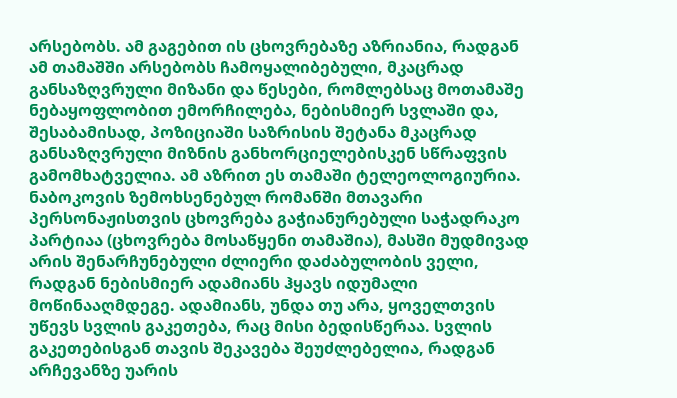არსებობს. ამ გაგებით ის ცხოვრებაზე აზრიანია, რადგან ამ თამაშში არსებობს ჩამოყალიბებული, მკაცრად განსაზღვრული მიზანი და წესები, რომლებსაც მოთამაშე ნებაყოფლობით ემორჩილება, ნებისმიერ სვლაში და, შესაბამისად, პოზიციაში საზრისის შეტანა მკაცრად განსაზღვრული მიზნის განხორციელებისკენ სწრაფვის გამომხატველია. ამ აზრით ეს თამაში ტელეოლოგიურია. ნაბოკოვის ზემოხსენებულ რომანში მთავარი პერსონაჟისთვის ცხოვრება გაჭიანურებული საჭადრაკო პარტიაა (ცხოვრება მოსაწყენი თამაშია), მასში მუდმივად არის შენარჩუნებული ძლიერი დაძაბულობის ველი, რადგან ნებისმიერ ადამიანს ჰყავს იდუმალი მოწინააღმდეგე. ადამიანს, უნდა თუ არა, ყოველთვის უწევს სვლის გაკეთება, რაც მისი ბედისწერაა. სვლის გაკეთებისგან თავის შეკავება შეუძლებელია, რადგან არჩევანზე უარის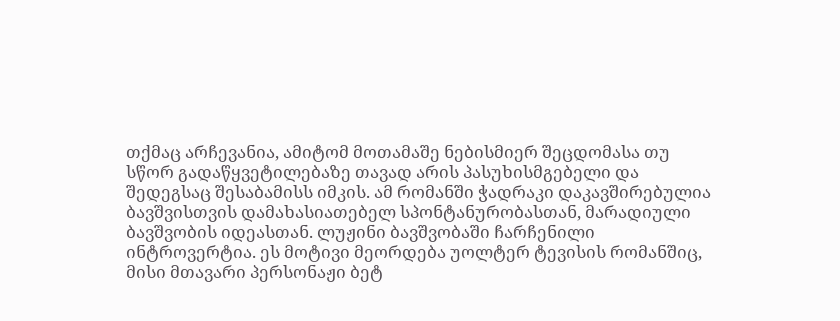თქმაც არჩევანია, ამიტომ მოთამაშე ნებისმიერ შეცდომასა თუ სწორ გადაწყვეტილებაზე თავად არის პასუხისმგებელი და შედეგსაც შესაბამისს იმკის. ამ რომანში ჭადრაკი დაკავშირებულია ბავშვისთვის დამახასიათებელ სპონტანურობასთან, მარადიული ბავშვობის იდეასთან. ლუჟინი ბავშვობაში ჩარჩენილი ინტროვერტია. ეს მოტივი მეორდება უოლტერ ტევისის რომანშიც, მისი მთავარი პერსონაჟი ბეტ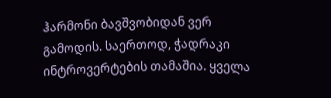ჰარმონი ბავშვობიდან ვერ გამოდის. საერთოდ, ჭადრაკი ინტროვერტების თამაშია. ყველა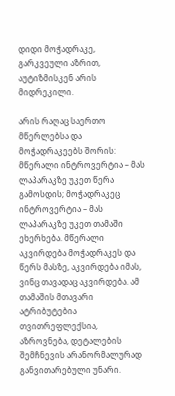დიდი მოჭადრაკე, გარკვეული აზრით, აუტიზმისკენ არის მიდრეკილი.

არის რაღაც საერთო მწერლებსა და მოჭადრაკეებს შორის: მწერალი ინტროვერტია – მას ლაპარაკზე უკეთ წერა გამოსდის; მოჭადრაკეც ინტროვერტია – მას ლაპარაკზე უკეთ თამაში ეხერხება. მწერალი აკვირდება მოჭადრაკეს და წერს მასზე, აკვირდება იმას, ვინც თავადაც აკვირდება. ამ თამაშის მთავარი ატრიბუტებია თვითრეფლექსია, აზროვნება, დეტალების შემჩნევის არანორმალურად განვითარებული უნარი.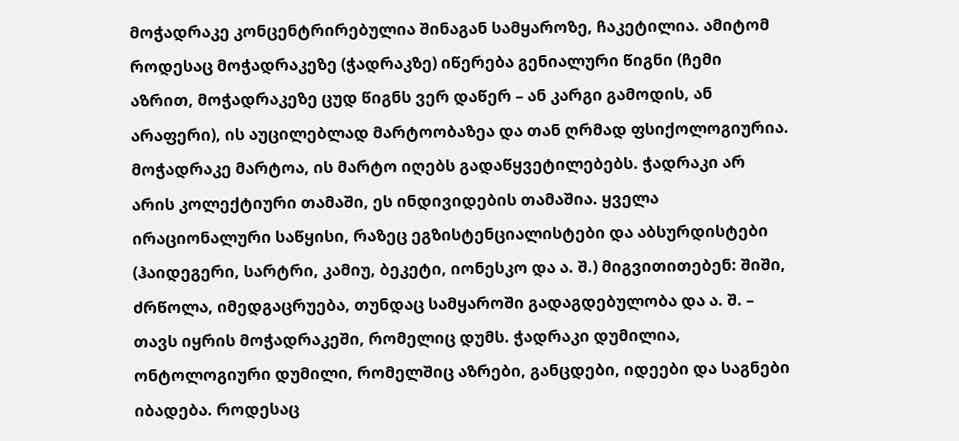მოჭადრაკე კონცენტრირებულია შინაგან სამყაროზე, ჩაკეტილია. ამიტომ როდესაც მოჭადრაკეზე (ჭადრაკზე) იწერება გენიალური წიგნი (ჩემი აზრით, მოჭადრაკეზე ცუდ წიგნს ვერ დაწერ – ან კარგი გამოდის, ან არაფერი), ის აუცილებლად მარტოობაზეა და თან ღრმად ფსიქოლოგიურია. მოჭადრაკე მარტოა, ის მარტო იღებს გადაწყვეტილებებს. ჭადრაკი არ არის კოლექტიური თამაში, ეს ინდივიდების თამაშია. ყველა ირაციონალური საწყისი, რაზეც ეგზისტენციალისტები და აბსურდისტები (ჰაიდეგერი, სარტრი, კამიუ, ბეკეტი, იონესკო და ა. შ.) მიგვითითებენ: შიში, ძრწოლა, იმედგაცრუება, თუნდაც სამყაროში გადაგდებულობა და ა. შ. – თავს იყრის მოჭადრაკეში, რომელიც დუმს. ჭადრაკი დუმილია, ონტოლოგიური დუმილი, რომელშიც აზრები, განცდები, იდეები და საგნები იბადება. როდესაც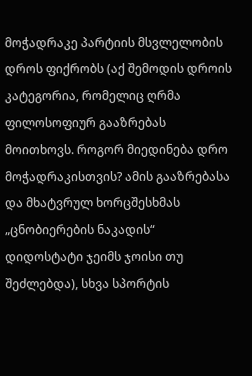მოჭადრაკე პარტიის მსვლელობის დროს ფიქრობს (აქ შემოდის დროის კატეგორია, რომელიც ღრმა ფილოსოფიურ გააზრებას მოითხოვს. როგორ მიედინება დრო მოჭადრაკისთვის? ამის გააზრებასა და მხატვრულ ხორცშესხმას „ცნობიერების ნაკადის“ დიდოსტატი ჯეიმს ჯოისი თუ შეძლებდა), სხვა სპორტის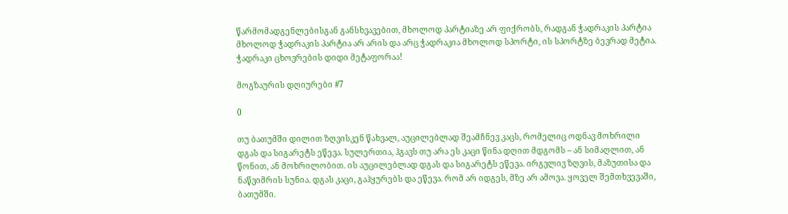წარმომადგენლებისგან განსხვავებით, მხოლოდ პარტიაზე არ ფიქრობს, რადგან ჭადრაკის პარტია მხოლოდ ჭადრაკის პარტია არ არის და არც ჭადრაკია მხოლოდ სპორტი, ის სპორტზე ბევრად მეტია. ჭადრაკი ცხოვრების დიდი მეტაფორაა!

მოგზაურის დღიურები #7

0

თუ ბათუმში დილით ზღვისკენ წახვალ, აუცილებლად შეამჩნევ კაცს, რომელიც ოდნავ მოხრილი დგას და სიგარეტს ეწევა. სულერთია, ჰგავს თუ არა ეს კაცი წინა დღით მდგომს – ან სიმაღლით, ან წონით, ან მოხრილობით. ის აუცილებლად დგას და სიგარეტს ეწევა. ირგვლივ ზღვის, მაზუთისა და ნაწვიმრის სუნია. დგას კაცი, გაჰყურებს და ეწევა. რომ არ იდგეს, მზე არ ამოვა. ყოველ შემთხვევაში, ბათუმში.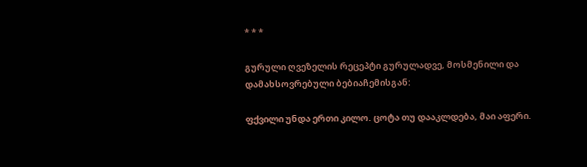* * *

გურული ღვეზელის რეცეპტი გურულადვე, მოსმენილი და დამახსოვრებული ბებიაჩემისგან:

ფქვილი უნდა ერთი კილო. ცოტა თუ დააკლდება, მაი აფერი.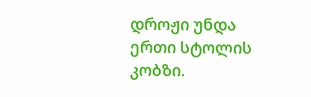დროჟი უნდა ერთი სტოლის კობზი.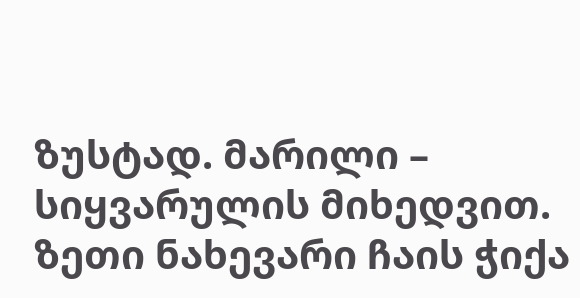ზუსტად. მარილი – სიყვარულის მიხედვით. ზეთი ნახევარი ჩაის ჭიქა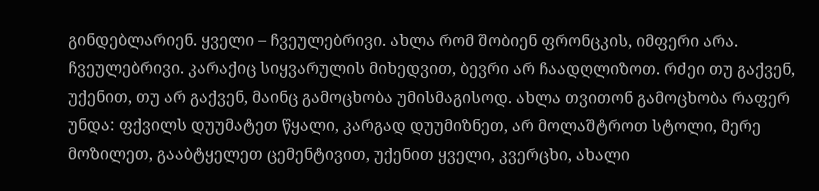გინდებლარიენ. ყველი – ჩვეულებრივი. ახლა რომ შობიენ ფრონცკის, იმფერი არა. ჩვეულებრივი. კარაქიც სიყვარულის მიხედვით, ბევრი არ ჩაადღლიზოთ. რძეი თუ გაქვენ, უქენით, თუ არ გაქვენ, მაინც გამოცხობა უმისმაგისოდ. ახლა თვითონ გამოცხობა რაფერ უნდა: ფქვილს დუუმატეთ წყალი, კარგად დუუმიზნეთ, არ მოლაშტროთ სტოლი, მერე მოზილეთ, გააბტყელეთ ცემენტივით, უქენით ყველი, კვერცხი, ახალი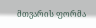მთვარის ფორმა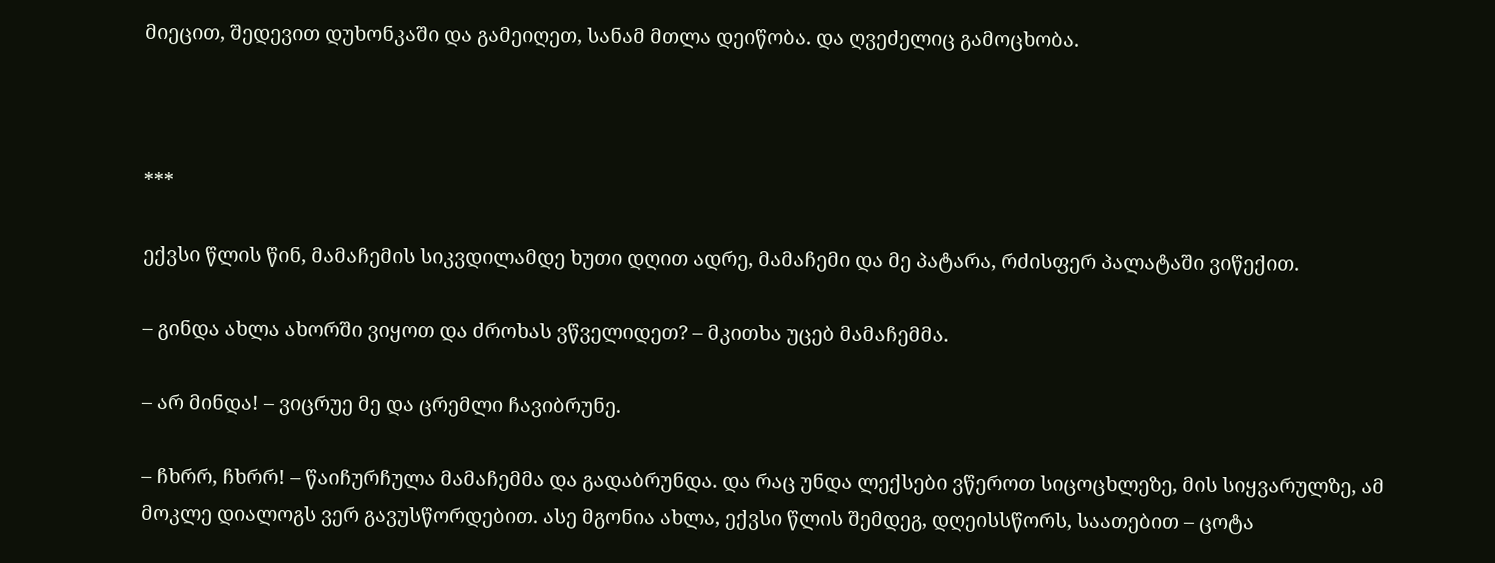მიეცით, შედევით დუხონკაში და გამეიღეთ, სანამ მთლა დეიწობა. და ღვეძელიც გამოცხობა.



***

ექვსი წლის წინ, მამაჩემის სიკვდილამდე ხუთი დღით ადრე, მამაჩემი და მე პატარა, რძისფერ პალატაში ვიწექით.

– გინდა ახლა ახორში ვიყოთ და ძროხას ვწველიდეთ? – მკითხა უცებ მამაჩემმა.

– არ მინდა! – ვიცრუე მე და ცრემლი ჩავიბრუნე.

– ჩხრრ, ჩხრრ! – წაიჩურჩულა მამაჩემმა და გადაბრუნდა. და რაც უნდა ლექსები ვწეროთ სიცოცხლეზე, მის სიყვარულზე, ამ მოკლე დიალოგს ვერ გავუსწორდებით. ასე მგონია ახლა, ექვსი წლის შემდეგ, დღეისსწორს, საათებით – ცოტა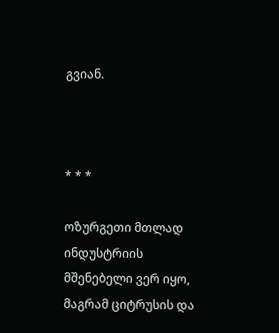გვიან.



* * *

ოზურგეთი მთლად ინდუსტრიის მშენებელი ვერ იყო, მაგრამ ციტრუსის და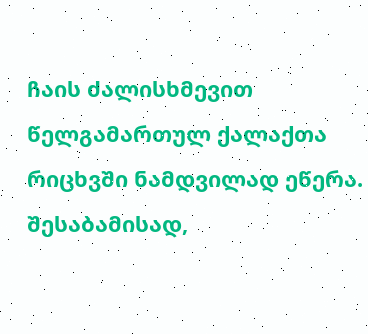ჩაის ძალისხმევით წელგამართულ ქალაქთა რიცხვში ნამდვილად ეწერა. შესაბამისად,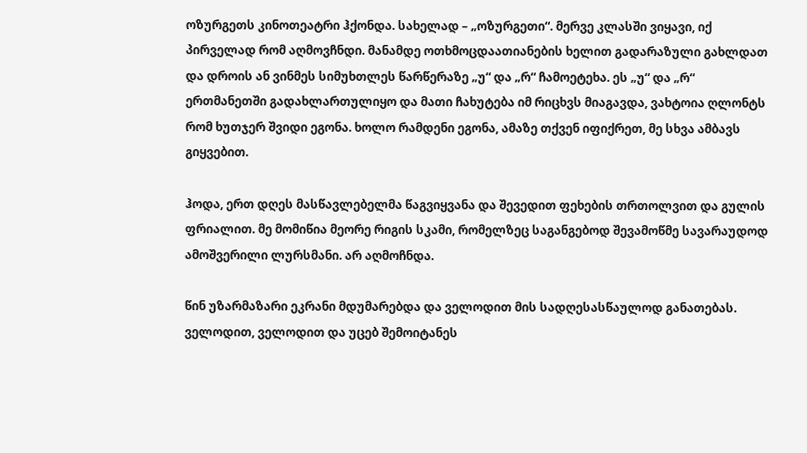ოზურგეთს კინოთეატრი ჰქონდა. სახელად – „ოზურგეთი“. მერვე კლასში ვიყავი, იქ პირველად რომ აღმოვჩნდი. მანამდე ოთხმოცდაათიანების ხელით გადარაზული გახლდათ და დროის ან ვინმეს სიმუხთლეს წარწერაზე „უ“ და „რ“ ჩამოეტეხა. ეს „უ“ და „რ“ ერთმანეთში გადახლართულიყო და მათი ჩახუტება იმ რიცხვს მიაგავდა, ვახტოია ღლონტს რომ ხუთჯერ შვიდი ეგონა. ხოლო რამდენი ეგონა, ამაზე თქვენ იფიქრეთ, მე სხვა ამბავს გიყვებით.

ჰოდა, ერთ დღეს მასწავლებელმა წაგვიყვანა და შევედით ფეხების თრთოლვით და გულის ფრიალით. მე მომიწია მეორე რიგის სკამი, რომელზეც საგანგებოდ შევამოწმე სავარაუდოდ ამოშვერილი ლურსმანი. არ აღმოჩნდა.

წინ უზარმაზარი ეკრანი მდუმარებდა და ველოდით მის სადღესასწაულოდ განათებას. ველოდით, ველოდით და უცებ შემოიტანეს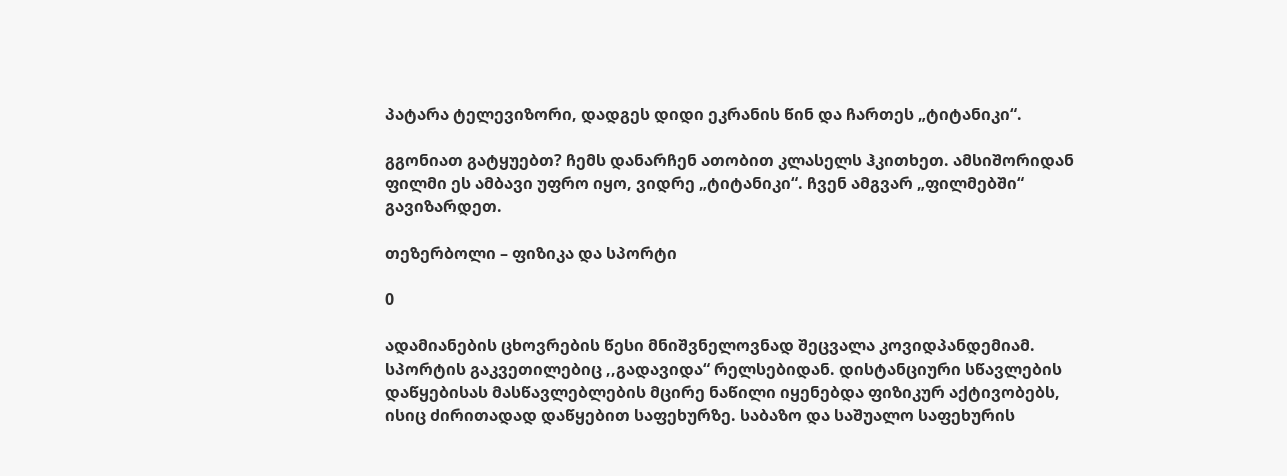პატარა ტელევიზორი, დადგეს დიდი ეკრანის წინ და ჩართეს „ტიტანიკი“.

გგონიათ გატყუებთ? ჩემს დანარჩენ ათობით კლასელს ჰკითხეთ. ამსიშორიდან ფილმი ეს ამბავი უფრო იყო, ვიდრე „ტიტანიკი“. ჩვენ ამგვარ „ფილმებში“ გავიზარდეთ.

თეზერბოლი – ფიზიკა და სპორტი

0

ადამიანების ცხოვრების წესი მნიშვნელოვნად შეცვალა კოვიდპანდემიამ. სპორტის გაკვეთილებიც ,,გადავიდა“ რელსებიდან. დისტანციური სწავლების დაწყებისას მასწავლებლების მცირე ნაწილი იყენებდა ფიზიკურ აქტივობებს, ისიც ძირითადად დაწყებით საფეხურზე. საბაზო და საშუალო საფეხურის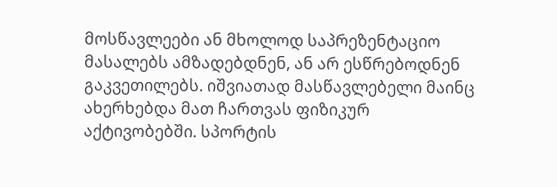მოსწავლეები ან მხოლოდ საპრეზენტაციო მასალებს ამზადებდნენ, ან არ ესწრებოდნენ გაკვეთილებს. იშვიათად მასწავლებელი მაინც ახერხებდა მათ ჩართვას ფიზიკურ აქტივობებში. სპორტის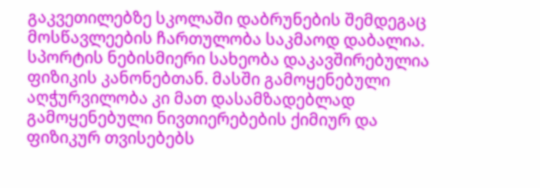გაკვეთილებზე სკოლაში დაბრუნების შემდეგაც მოსწავლეების ჩართულობა საკმაოდ დაბალია. სპორტის ნებისმიერი სახეობა დაკავშირებულია ფიზიკის კანონებთან. მასში გამოყენებული აღჭურვილობა კი მათ დასამზადებლად გამოყენებული ნივთიერებების ქიმიურ და ფიზიკურ თვისებებს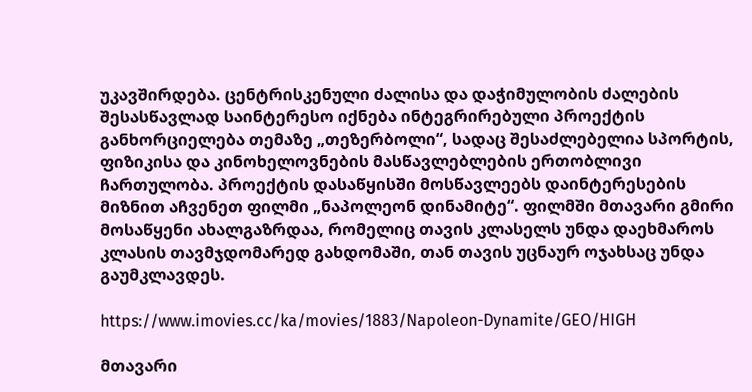უკავშირდება. ცენტრისკენული ძალისა და დაჭიმულობის ძალების შესასწავლად საინტერესო იქნება ინტეგრირებული პროექტის განხორციელება თემაზე „თეზერბოლი“, სადაც შესაძლებელია სპორტის, ფიზიკისა და კინოხელოვნების მასწავლებლების ერთობლივი ჩართულობა. პროექტის დასაწყისში მოსწავლეებს დაინტერესების მიზნით აჩვენეთ ფილმი „ნაპოლეონ დინამიტე“. ფილმში მთავარი გმირი მოსაწყენი ახალგაზრდაა, რომელიც თავის კლასელს უნდა დაეხმაროს კლასის თავმჯდომარედ გახდომაში, თან თავის უცნაურ ოჯახსაც უნდა გაუმკლავდეს.

https://www.imovies.cc/ka/movies/1883/Napoleon-Dynamite/GEO/HIGH

მთავარი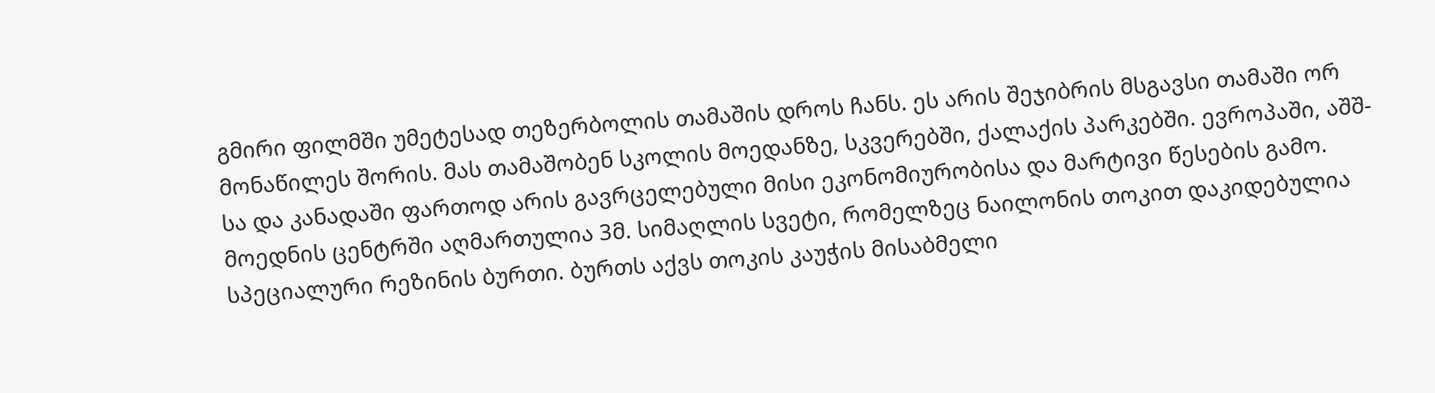გმირი ფილმში უმეტესად თეზერბოლის თამაშის დროს ჩანს. ეს არის შეჯიბრის მსგავსი თამაში ორ მონაწილეს შორის. მას თამაშობენ სკოლის მოედანზე, სკვერებში, ქალაქის პარკებში. ევროპაში, აშშ-სა და კანადაში ფართოდ არის გავრცელებული მისი ეკონომიურობისა და მარტივი წესების გამო. მოედნის ცენტრში აღმართულია 3მ. სიმაღლის სვეტი, რომელზეც ნაილონის თოკით დაკიდებულია სპეციალური რეზინის ბურთი. ბურთს აქვს თოკის კაუჭის მისაბმელი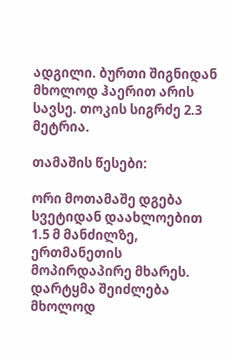ადგილი. ბურთი შიგნიდან მხოლოდ ჰაერით არის სავსე. თოკის სიგრძე 2.3 მეტრია.

თამაშის წესები:

ორი მოთამაშე დგება სვეტიდან დაახლოებით 1.5 მ მანძილზე, ერთმანეთის მოპირდაპირე მხარეს. დარტყმა შეიძლება მხოლოდ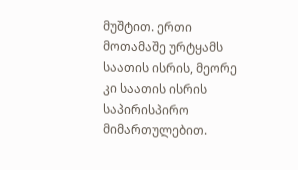მუშტით. ერთი მოთამაშე ურტყამს საათის ისრის, მეორე კი საათის ისრის საპირისპირო მიმართულებით.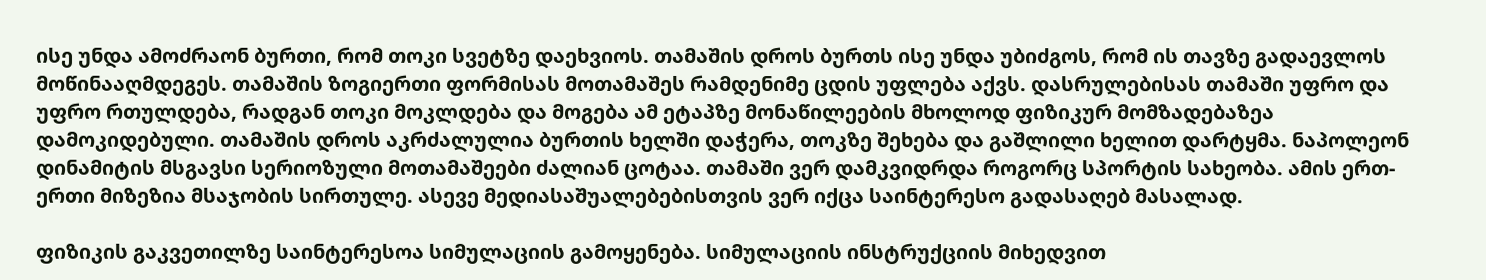ისე უნდა ამოძრაონ ბურთი, რომ თოკი სვეტზე დაეხვიოს. თამაშის დროს ბურთს ისე უნდა უბიძგოს, რომ ის თავზე გადაევლოს მოწინააღმდეგეს. თამაშის ზოგიერთი ფორმისას მოთამაშეს რამდენიმე ცდის უფლება აქვს. დასრულებისას თამაში უფრო და უფრო რთულდება, რადგან თოკი მოკლდება და მოგება ამ ეტაპზე მონაწილეების მხოლოდ ფიზიკურ მომზადებაზეა დამოკიდებული. თამაშის დროს აკრძალულია ბურთის ხელში დაჭერა, თოკზე შეხება და გაშლილი ხელით დარტყმა. ნაპოლეონ დინამიტის მსგავსი სერიოზული მოთამაშეები ძალიან ცოტაა. თამაში ვერ დამკვიდრდა როგორც სპორტის სახეობა. ამის ერთ-ერთი მიზეზია მსაჯობის სირთულე. ასევე მედიასაშუალებებისთვის ვერ იქცა საინტერესო გადასაღებ მასალად.

ფიზიკის გაკვეთილზე საინტერესოა სიმულაციის გამოყენება. სიმულაციის ინსტრუქციის მიხედვით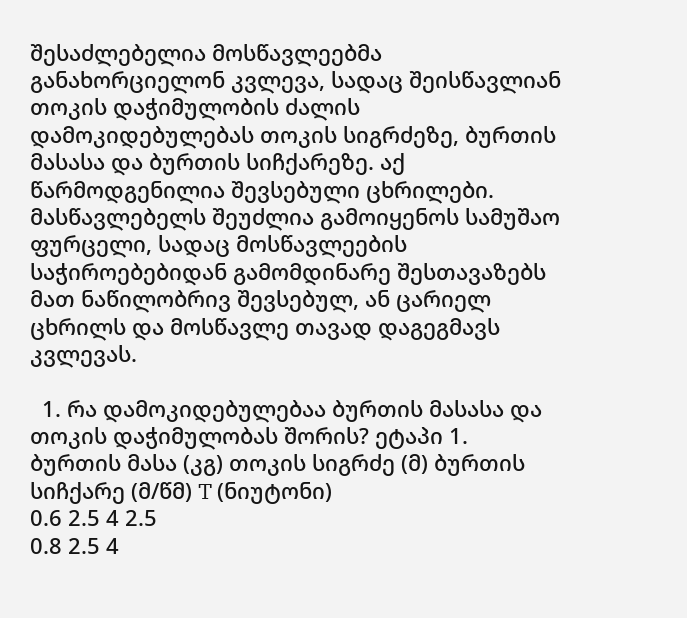შესაძლებელია მოსწავლეებმა განახორციელონ კვლევა, სადაც შეისწავლიან თოკის დაჭიმულობის ძალის დამოკიდებულებას თოკის სიგრძეზე, ბურთის მასასა და ბურთის სიჩქარეზე. აქ წარმოდგენილია შევსებული ცხრილები. მასწავლებელს შეუძლია გამოიყენოს სამუშაო ფურცელი, სადაც მოსწავლეების საჭიროებებიდან გამომდინარე შესთავაზებს მათ ნაწილობრივ შევსებულ, ან ცარიელ ცხრილს და მოსწავლე თავად დაგეგმავს კვლევას.

  1. რა დამოკიდებულებაა ბურთის მასასა და თოკის დაჭიმულობას შორის? ეტაპი 1.
ბურთის მასა (კგ) თოკის სიგრძე (მ) ბურთის სიჩქარე (მ/წმ) T (ნიუტონი)
0.6 2.5 4 2.5
0.8 2.5 4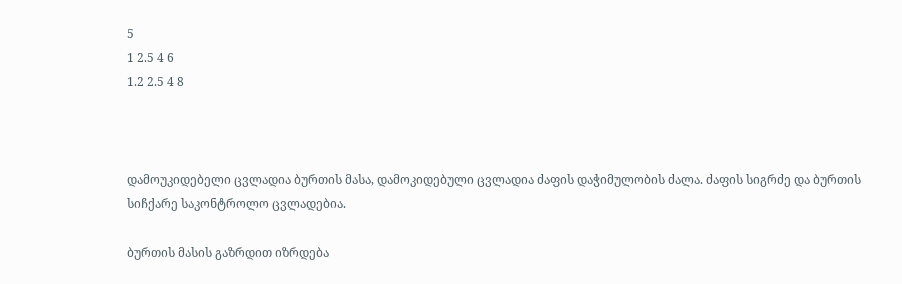5
1 2.5 4 6
1.2 2.5 4 8



დამოუკიდებელი ცვლადია ბურთის მასა, დამოკიდებული ცვლადია ძაფის დაჭიმულობის ძალა. ძაფის სიგრძე და ბურთის სიჩქარე საკონტროლო ცვლადებია.

ბურთის მასის გაზრდით იზრდება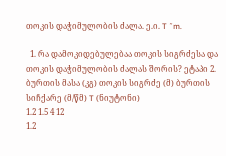თოკის დაჭიმულობის ძალა. ე.ი. T ˜m.

  1. რა დამოკიდებულებაა თოკის სიგრძესა და თოკის დაჭიმულობის ძალას შორის? ეტაპი 2.
ბურთის მასა (კგ) თოკის სიგრძე (მ) ბურთის სიჩქარე (მ/წმ) T (ნიუტონი)
1.2 1.5 4 12
1.2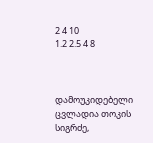2 4 10
1.2 2.5 4 8



დამოუკიდებელი ცვლადია თოკის სიგრძე,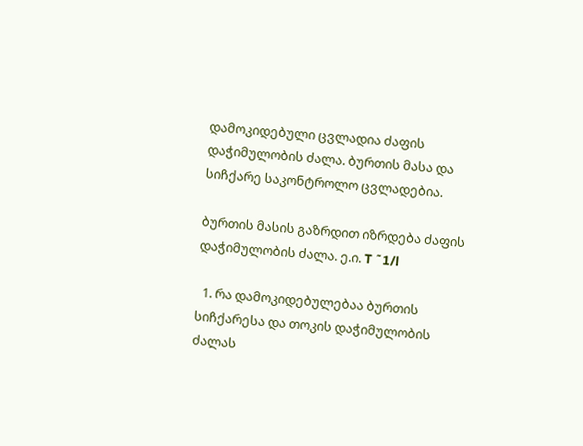დამოკიდებული ცვლადია ძაფის დაჭიმულობის ძალა. ბურთის მასა და სიჩქარე საკონტროლო ცვლადებია.

ბურთის მასის გაზრდით იზრდება ძაფის დაჭიმულობის ძალა. ე.ი. T ˜1/l

  1. რა დამოკიდებულებაა ბურთის სიჩქარესა და თოკის დაჭიმულობის ძალას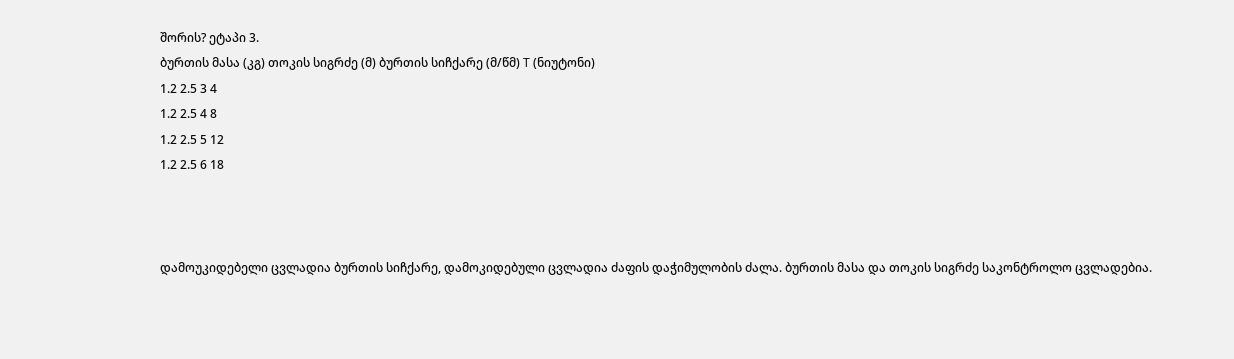შორის? ეტაპი 3.
ბურთის მასა (კგ) თოკის სიგრძე (მ) ბურთის სიჩქარე (მ/წმ) T (ნიუტონი)
1.2 2.5 3 4
1.2 2.5 4 8
1.2 2.5 5 12
1.2 2.5 6 18



დამოუკიდებელი ცვლადია ბურთის სიჩქარე, დამოკიდებული ცვლადია ძაფის დაჭიმულობის ძალა. ბურთის მასა და თოკის სიგრძე საკონტროლო ცვლადებია.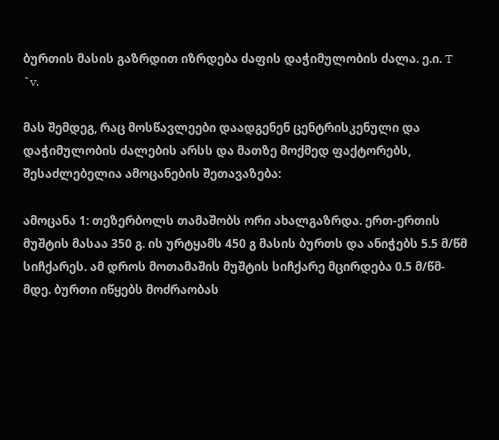ბურთის მასის გაზრდით იზრდება ძაფის დაჭიმულობის ძალა. ე.ი. T ˜v.

მას შემდეგ, რაც მოსწავლეები დაადგენენ ცენტრისკენული და დაჭიმულობის ძალების არსს და მათზე მოქმედ ფაქტორებს, შესაძლებელია ამოცანების შეთავაზება:

ამოცანა 1: თეზერბოლს თამაშობს ორი ახალგაზრდა. ერთ-ერთის მუშტის მასაა 350 გ. ის ურტყამს 450 გ მასის ბურთს და ანიჭებს 5.5 მ/წმ სიჩქარეს. ამ დროს მოთამაშის მუშტის სიჩქარე მცირდება 0.5 მ/წმ-მდე. ბურთი იწყებს მოძრაობას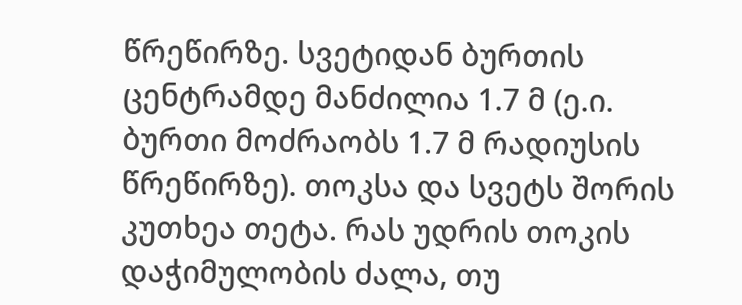წრეწირზე. სვეტიდან ბურთის ცენტრამდე მანძილია 1.7 მ (ე.ი. ბურთი მოძრაობს 1.7 მ რადიუსის წრეწირზე). თოკსა და სვეტს შორის კუთხეა თეტა. რას უდრის თოკის დაჭიმულობის ძალა, თუ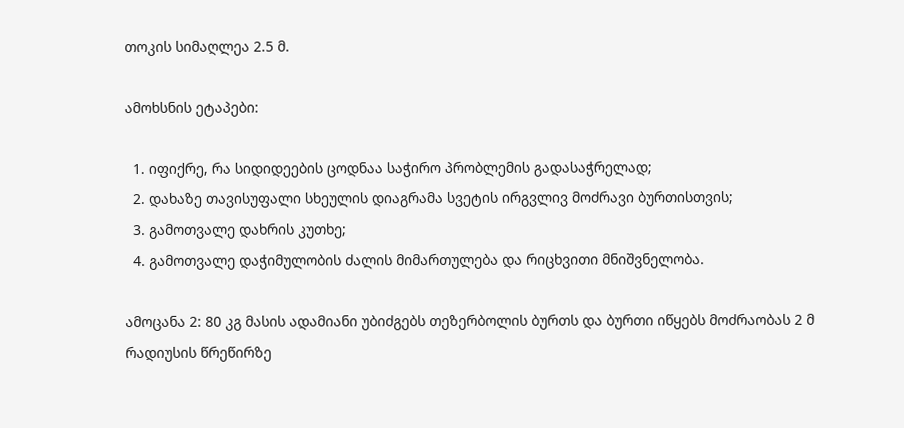თოკის სიმაღლეა 2.5 მ.

ამოხსნის ეტაპები:

  1. იფიქრე, რა სიდიდეების ცოდნაა საჭირო პრობლემის გადასაჭრელად;
  2. დახაზე თავისუფალი სხეულის დიაგრამა სვეტის ირგვლივ მოძრავი ბურთისთვის;
  3. გამოთვალე დახრის კუთხე;
  4. გამოთვალე დაჭიმულობის ძალის მიმართულება და რიცხვითი მნიშვნელობა.

ამოცანა 2: 80 კგ მასის ადამიანი უბიძგებს თეზერბოლის ბურთს და ბურთი იწყებს მოძრაობას 2 მ რადიუსის წრეწირზე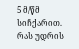5 მ/წმ სიჩქარით. რას უდრის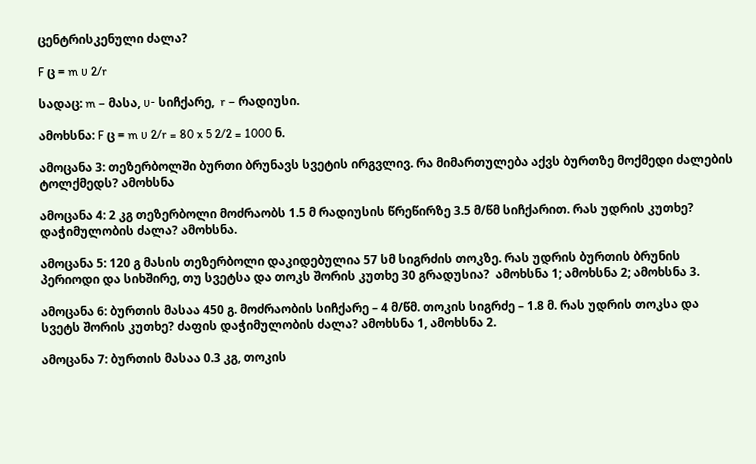ცენტრისკენული ძალა?

F ც = m υ 2/r

სადაც: m – მასა, υ- სიჩქარე,  r – რადიუსი.

ამოხსნა: F ც = m υ 2/r = 80 x 5 2/2 = 1000 ნ.

ამოცანა 3: თეზერბოლში ბურთი ბრუნავს სვეტის ირგვლივ. რა მიმართულება აქვს ბურთზე მოქმედი ძალების ტოლქმედს? ამოხსნა

ამოცანა 4: 2 კგ თეზერბოლი მოძრაობს 1.5 მ რადიუსის წრეწირზე 3.5 მ/წმ სიჩქარით. რას უდრის კუთხე? დაჭიმულობის ძალა? ამოხსნა.

ამოცანა 5: 120 გ მასის თეზერბოლი დაკიდებულია 57 სმ სიგრძის თოკზე. რას უდრის ბურთის ბრუნის პერიოდი და სიხშირე, თუ სვეტსა და თოკს შორის კუთხე 30 გრადუსია?  ამოხსნა 1; ამოხსნა 2; ამოხსნა 3.

ამოცანა 6: ბურთის მასაა 450 გ. მოძრაობის სიჩქარე – 4 მ/წმ. თოკის სიგრძე – 1.8 მ. რას უდრის თოკსა და სვეტს შორის კუთხე? ძაფის დაჭიმულობის ძალა? ამოხსნა 1, ამოხსნა 2.

ამოცანა 7: ბურთის მასაა 0.3 კგ, თოკის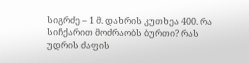სიგრძე – 1 მ. დახრის კუთხეა 400. რა სიჩქარით მოძრაობს ბურთი? რას უდრის ძაფის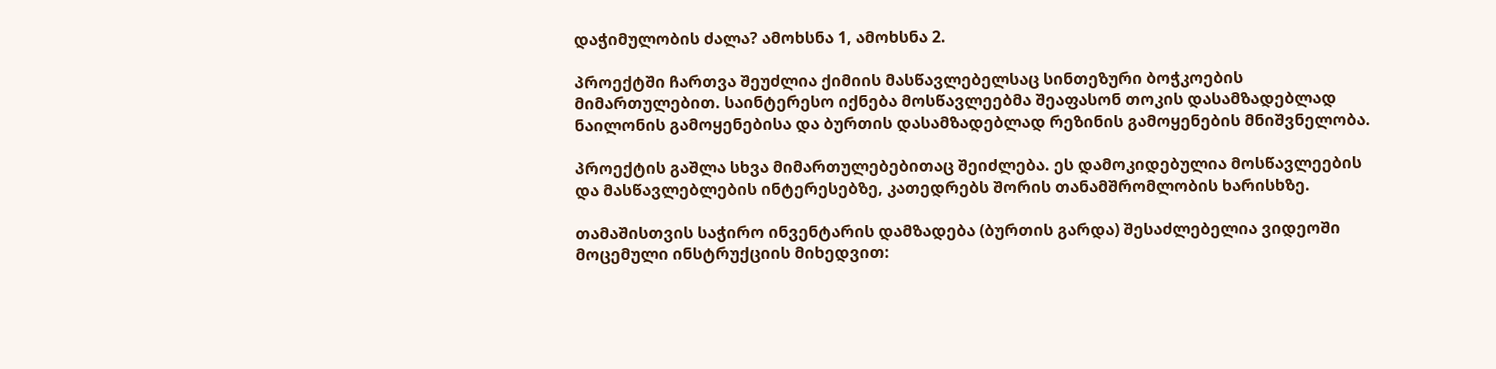დაჭიმულობის ძალა? ამოხსნა 1, ამოხსნა 2.

პროექტში ჩართვა შეუძლია ქიმიის მასწავლებელსაც სინთეზური ბოჭკოების მიმართულებით. საინტერესო იქნება მოსწავლეებმა შეაფასონ თოკის დასამზადებლად ნაილონის გამოყენებისა და ბურთის დასამზადებლად რეზინის გამოყენების მნიშვნელობა.

პროექტის გაშლა სხვა მიმართულებებითაც შეიძლება. ეს დამოკიდებულია მოსწავლეების და მასწავლებლების ინტერესებზე, კათედრებს შორის თანამშრომლობის ხარისხზე.

თამაშისთვის საჭირო ინვენტარის დამზადება (ბურთის გარდა) შესაძლებელია ვიდეოში მოცემული ინსტრუქციის მიხედვით: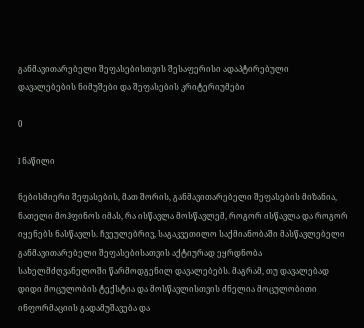განმავითარებელი შეფასებისთვის შესაფერისი ადაპტირებული დავალებების ნიმუშები და შეფასების კრიტერიუმები

0

I ნაწილი

ნებისმიერი შეფასების, მათ შორის, განმავითარებელი შეფასების მიზანია, ნათელი მოჰფინოს იმას, რა ისწავლა მოსწავლემ, როგორ ისწავლა და როგორ იყენებს ნასწავლს. ჩვეულებრივ, საგაკვეთილო საქმიანობაში მასწავლებელი განმავითარებელი შეფასებისათვის აქტიურად ეყრდნობა სახელმძღვანელოში წარმოდგენილ დავალებებს. მაგრამ, თუ დავალებად დიდი მოცულობის ტექსტია და მოსწავლისთვის ძნელია მოცულობითი ინფორმაციის გადამუშავება და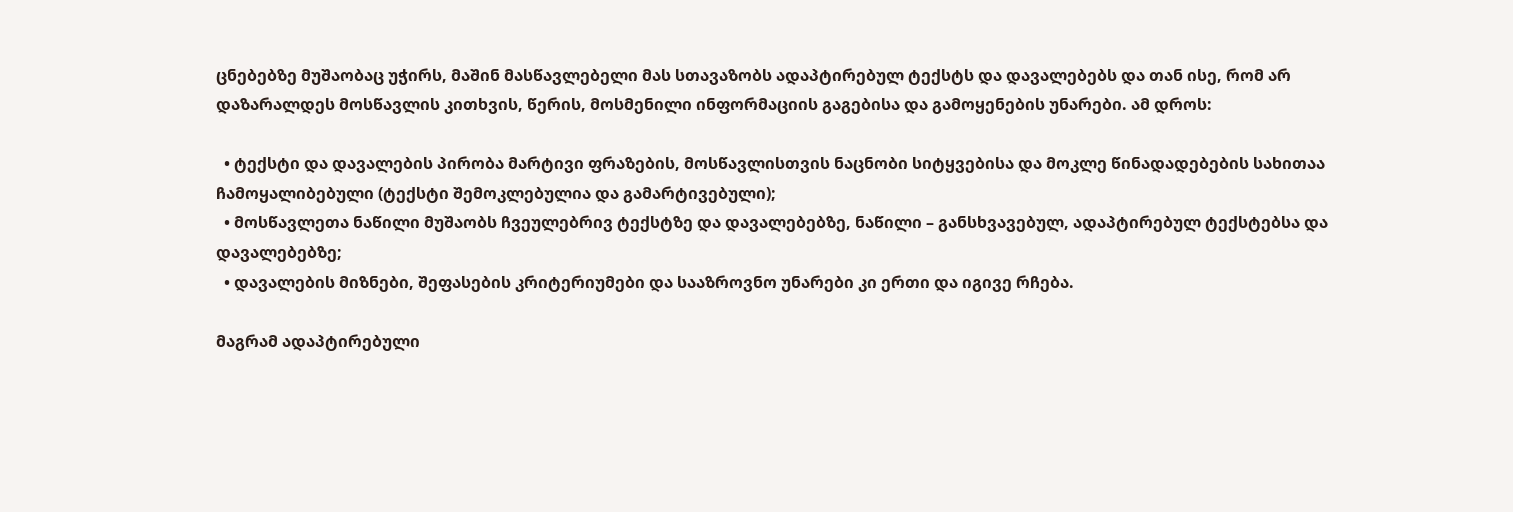ცნებებზე მუშაობაც უჭირს, მაშინ მასწავლებელი მას სთავაზობს ადაპტირებულ ტექსტს და დავალებებს და თან ისე, რომ არ დაზარალდეს მოსწავლის კითხვის, წერის, მოსმენილი ინფორმაციის გაგებისა და გამოყენების უნარები. ამ დროს:

  • ტექსტი და დავალების პირობა მარტივი ფრაზების, მოსწავლისთვის ნაცნობი სიტყვებისა და მოკლე წინადადებების სახითაა ჩამოყალიბებული (ტექსტი შემოკლებულია და გამარტივებული);
  • მოსწავლეთა ნაწილი მუშაობს ჩვეულებრივ ტექსტზე და დავალებებზე, ნაწილი – განსხვავებულ, ადაპტირებულ ტექსტებსა და დავალებებზე;
  • დავალების მიზნები, შეფასების კრიტერიუმები და სააზროვნო უნარები კი ერთი და იგივე რჩება.

მაგრამ ადაპტირებული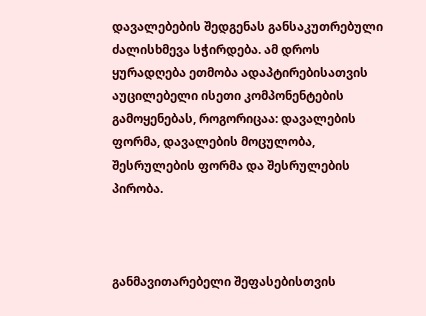დავალებების შედგენას განსაკუთრებული ძალისხმევა სჭირდება. ამ დროს ყურადღება ეთმობა ადაპტირებისათვის აუცილებელი ისეთი კომპონენტების გამოყენებას, როგორიცაა: დავალების ფორმა, დავალების მოცულობა, შესრულების ფორმა და შესრულების პირობა.



განმავითარებელი შეფასებისთვის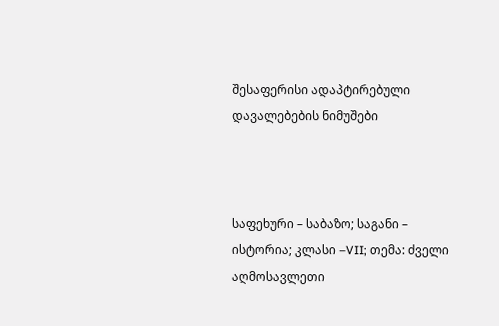შესაფერისი ადაპტირებული დავალებების ნიმუშები



საფეხური – საბაზო; საგანი – ისტორია; კლასი –VII; თემა: ძველი აღმოსავლეთი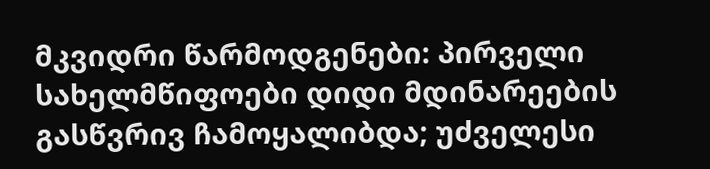მკვიდრი წარმოდგენები: პირველი სახელმწიფოები დიდი მდინარეების გასწვრივ ჩამოყალიბდა; უძველესი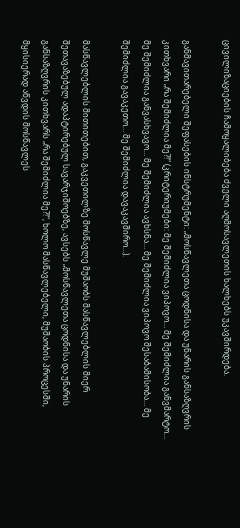ცივილიზაციების ჩამოყალიბება ძველი აღმოსავლეთის ხალხებს უკავშირდება.

განმავითარებელი შეფასების ინსტრუმენტი: „მოსწავლეთა ცოდნისა და უნარის განსაზღვრის კითხვარი „რა შემიძლია მე?!“ (კრიტერიუმები: მე შემიძლია ვიპოვო… მე შემიძლია განვმარტო… მე შემიძლია განვასხვავო… მე შემიძლია ავხსნა… მე შემიძლია ვიპოვო შესაბამისობა… მე შემიძლია გავაკეთო… მე შემიძლია დავაკავშირო…).

მასწავლებლის მითითებით, გაკვეთილზე მოსწავლე მუშაობს მასწავლებლის მიერ შეთავაზებულ ადაპტირებულ სავარჯიშოებზე, ავსებს „მოსწავლეთა ცოდნისა და უნარის განსაზღვრის კითხვარს „რა შემიძლია მე?!“, ხოლო მასწავლებელი, მუშაობის პროცესში, მყისიერად აწვდის მოსწავლეს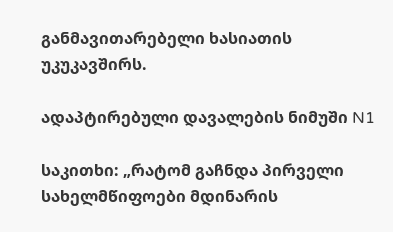განმავითარებელი ხასიათის უკუკავშირს.

ადაპტირებული დავალების ნიმუში N1

საკითხი: „რატომ გაჩნდა პირველი სახელმწიფოები მდინარის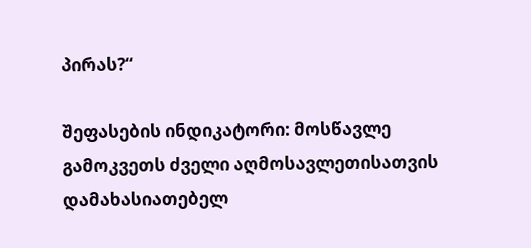პირას?“

შეფასების ინდიკატორი: მოსწავლე გამოკვეთს ძველი აღმოსავლეთისათვის დამახასიათებელ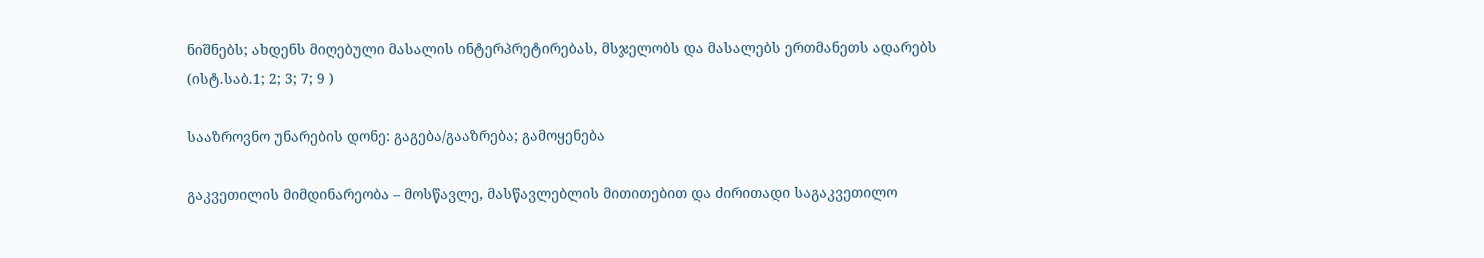ნიშნებს; ახდენს მიღებული მასალის ინტერპრეტირებას, მსჯელობს და მასალებს ერთმანეთს ადარებს  (ისტ.საბ.1; 2; 3; 7; 9 )

სააზროვნო უნარების დონე: გაგება/გააზრება; გამოყენება

გაკვეთილის მიმდინარეობა – მოსწავლე, მასწავლებლის მითითებით და ძირითადი საგაკვეთილო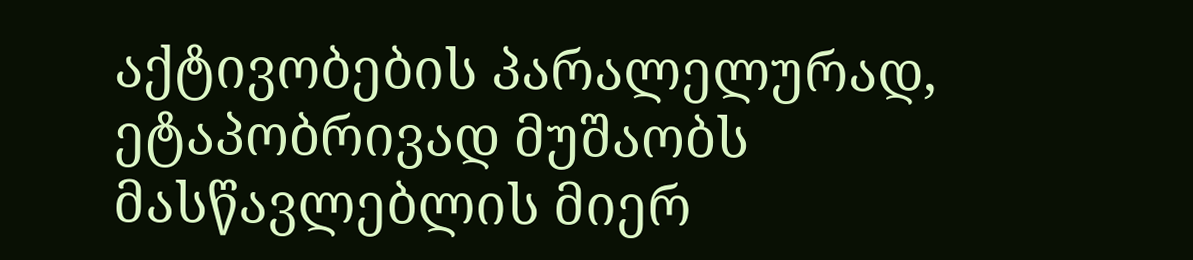აქტივობების პარალელურად, ეტაპობრივად მუშაობს მასწავლებლის მიერ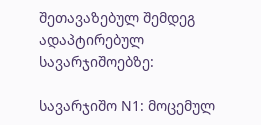შეთავაზებულ შემდეგ ადაპტირებულ სავარჯიშოებზე:

სავარჯიშო N1: მოცემულ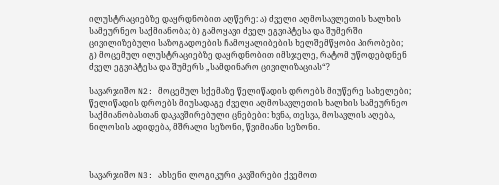ილუსტრაციებზე დაყრდნობით აღწერე: ა) ძველი აღმოსავლეთის ხალხის სამეურნეო საქმიანობა; ბ) გამოყავი ძველ ეგვიპტესა და შუმერში ცივილიზებული საზოგადოების ჩამოყალიბების ხელშემწყობი პირობები; გ) მოცემულ ილუსტრაციებზე დაყრდნობით იმსჯელე, რატომ უწოდებდნენ ძველ ეგვიპტესა და შუმერს „სამდინარო ცივილიზაციას“?

სავარჯიშო N2: მოცემულ სქემაზე წელიწადის დროებს მიუწერე სახელები; წელიწადის დროებს მიუსადაგე ძველი აღმოსავლეთის ხალხის სამეურნეო საქმიანობასთან დაკავშირებული ცნებები: ხვნა, თესვა, მოსავლის აღება, ნილოსის ადიდება, მშრალი სეზონი, წვიმიანი სეზონი.



სავარჯიშო N3: ახსენი ლოგიკური კავშირები ქვემოთ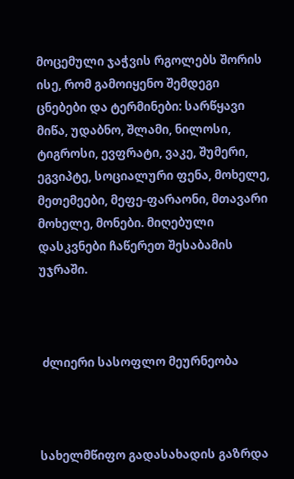მოცემული ჯაჭვის რგოლებს შორის ისე, რომ გამოიყენო შემდეგი ცნებები და ტერმინები: სარწყავი მიწა, უდაბნო, შლამი, ნილოსი, ტიგროსი, ევფრატი, ვაკე, შუმერი, ეგვიპტე, სოციალური ფენა, მოხელე, მეთემეები, მეფე-ფარაონი, მთავარი მოხელე, მონები. მიღებული დასკვნები ჩაწერეთ შესაბამის უჯრაში.



 ძლიერი სასოფლო მეურნეობა



სახელმწიფო გადასახადის გაზრდა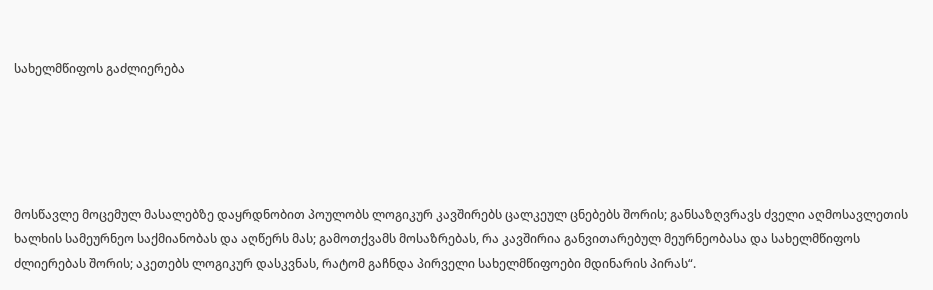სახელმწიფოს გაძლიერება





მოსწავლე მოცემულ მასალებზე დაყრდნობით პოულობს ლოგიკურ კავშირებს ცალკეულ ცნებებს შორის; განსაზღვრავს ძველი აღმოსავლეთის ხალხის სამეურნეო საქმიანობას და აღწერს მას; გამოთქვამს მოსაზრებას, რა კავშირია განვითარებულ მეურნეობასა და სახელმწიფოს ძლიერებას შორის; აკეთებს ლოგიკურ დასკვნას, რატომ გაჩნდა პირველი სახელმწიფოები მდინარის პირას“.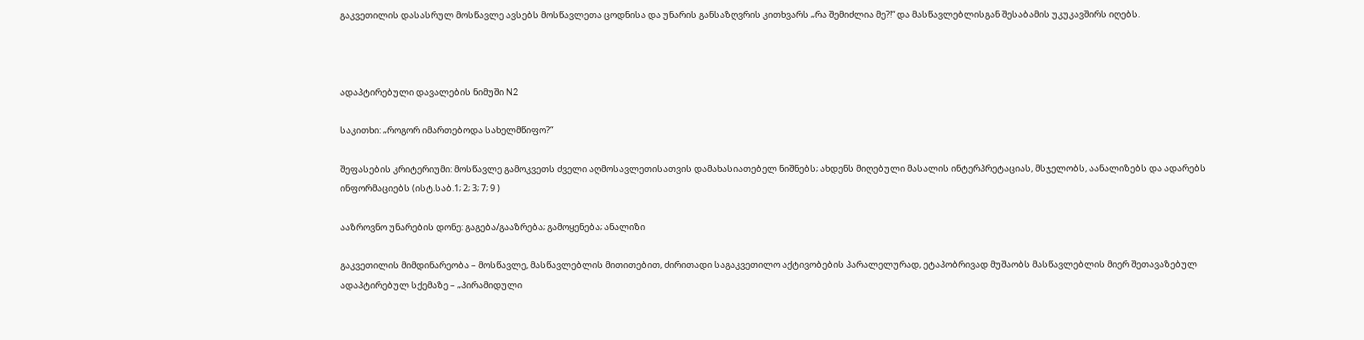გაკვეთილის დასასრულ მოსწავლე ავსებს მოსწავლეთა ცოდნისა და უნარის განსაზღვრის კითხვარს „რა შემიძლია მე?!“ და მასწავლებლისგან შესაბამის უკუკავშირს იღებს.



ადაპტირებული დავალების ნიმუში N2

საკითხი: „როგორ იმართებოდა სახელმწიფო?“

შეფასების კრიტერიუმი: მოსწავლე გამოკვეთს ძველი აღმოსავლეთისათვის დამახასიათებელ ნიშნებს; ახდენს მიღებული მასალის ინტერპრეტაციას, მსჯელობს, აანალიზებს და ადარებს ინფორმაციებს (ისტ.საბ.1; 2; 3; 7; 9 )

ააზროვნო უნარების დონე: გაგება/გააზრება; გამოყენება; ანალიზი

გაკვეთილის მიმდინარეობა – მოსწავლე, მასწავლებლის მითითებით, ძირითადი საგაკვეთილო აქტივობების პარალელურად, ეტაპობრივად მუშაობს მასწავლებლის მიერ შეთავაზებულ ადაპტირებულ სქემაზე – „პირამიდული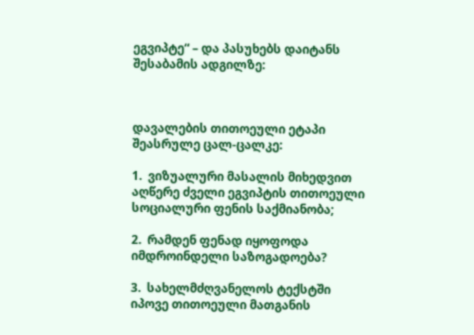ეგვიპტე“ – და პასუხებს დაიტანს შესაბამის ადგილზე:



დავალების თითოეული ეტაპი შეასრულე ცალ-ცალკე:

1.  ვიზუალური მასალის მიხედვით აღწერე ძველი ეგვიპტის თითოეული სოციალური ფენის საქმიანობა;

2.  რამდენ ფენად იყოფოდა იმდროინდელი საზოგადოება?

3.  სახელმძღვანელოს ტექსტში იპოვე თითოეული მათგანის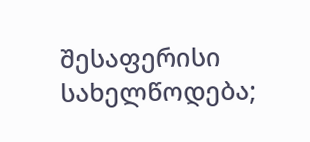შესაფერისი სახელწოდება;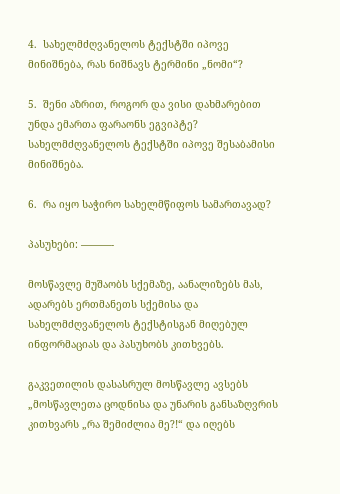4.  სახელმძღვანელოს ტექსტში იპოვე მინიშნება, რას ნიშნავს ტერმინი „ნომი“?

5.  შენი აზრით, როგორ და ვისი დახმარებით უნდა ემართა ფარაონს ეგვიპტე? სახელმძღვანელოს ტექსტში იპოვე შესაბამისი მინიშნება.

6.  რა იყო საჭირო სახელმწიფოს სამართავად?

პასუხები: ———-

მოსწავლე მუშაობს სქემაზე, აანალიზებს მას, ადარებს ერთმანეთს სქემისა და სახელმძღვანელოს ტექსტისგან მიღებულ ინფორმაციას და პასუხობს კითხვებს.

გაკვეთილის დასასრულ მოსწავლე ავსებს „მოსწავლეთა ცოდნისა და უნარის განსაზღვრის კითხვარს „რა შემიძლია მე?!“ და იღებს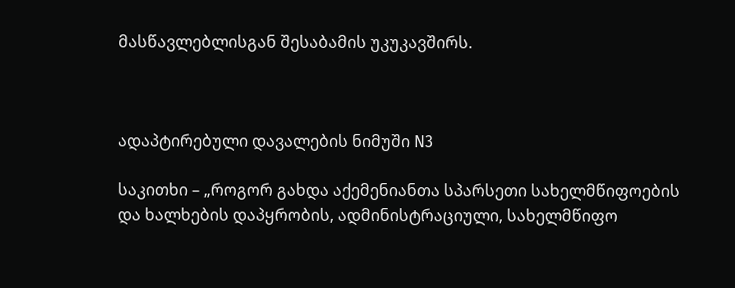მასწავლებლისგან შესაბამის უკუკავშირს.



ადაპტირებული დავალების ნიმუში N3

საკითხი – „როგორ გახდა აქემენიანთა სპარსეთი სახელმწიფოების და ხალხების დაპყრობის, ადმინისტრაციული, სახელმწიფო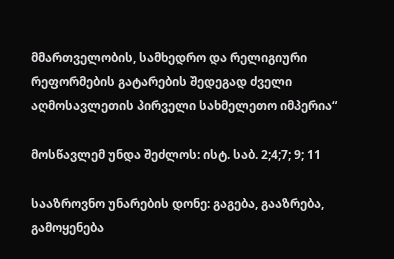მმართველობის, სამხედრო და რელიგიური რეფორმების გატარების შედეგად ძველი აღმოსავლეთის პირველი სახმელეთო იმპერია“

მოსწავლემ უნდა შეძლოს: ისტ. საბ. 2;4;7; 9; 11

სააზროვნო უნარების დონე: გაგება, გააზრება, გამოყენება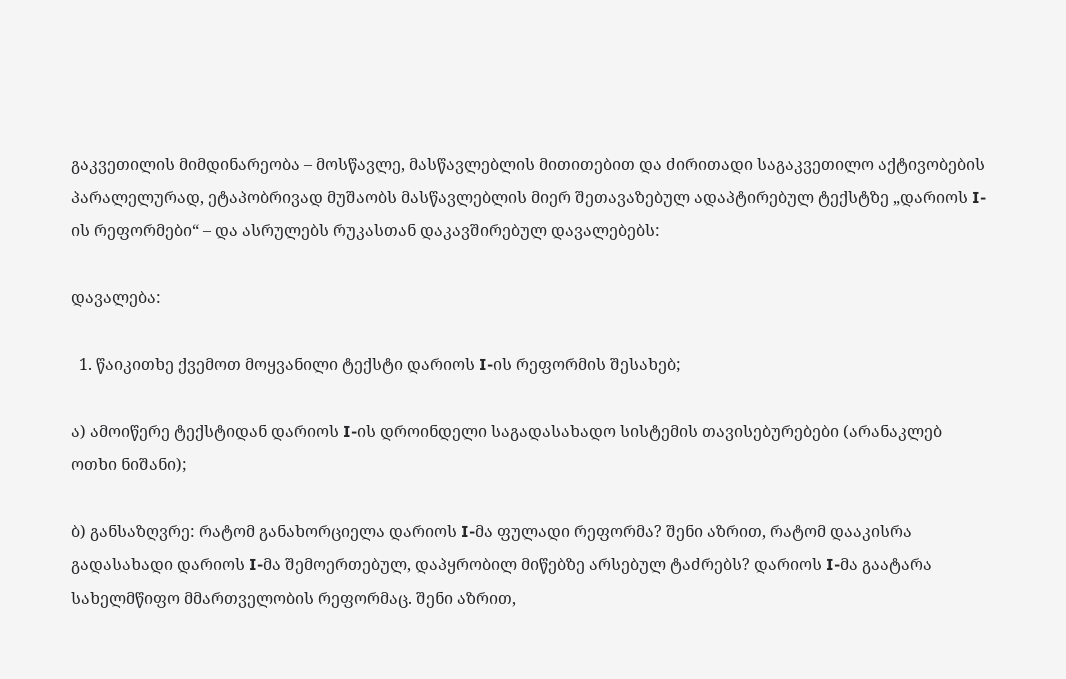გაკვეთილის მიმდინარეობა – მოსწავლე, მასწავლებლის მითითებით და ძირითადი საგაკვეთილო აქტივობების პარალელურად, ეტაპობრივად მუშაობს მასწავლებლის მიერ შეთავაზებულ ადაპტირებულ ტექსტზე „დარიოს I-ის რეფორმები“ – და ასრულებს რუკასთან დაკავშირებულ დავალებებს:

დავალება:

  1. წაიკითხე ქვემოთ მოყვანილი ტექსტი დარიოს I-ის რეფორმის შესახებ;

ა) ამოიწერე ტექსტიდან დარიოს I-ის დროინდელი საგადასახადო სისტემის თავისებურებები (არანაკლებ ოთხი ნიშანი);

ბ) განსაზღვრე: რატომ განახორციელა დარიოს I-მა ფულადი რეფორმა? შენი აზრით, რატომ დააკისრა გადასახადი დარიოს I-მა შემოერთებულ, დაპყრობილ მიწებზე არსებულ ტაძრებს? დარიოს I-მა გაატარა სახელმწიფო მმართველობის რეფორმაც. შენი აზრით,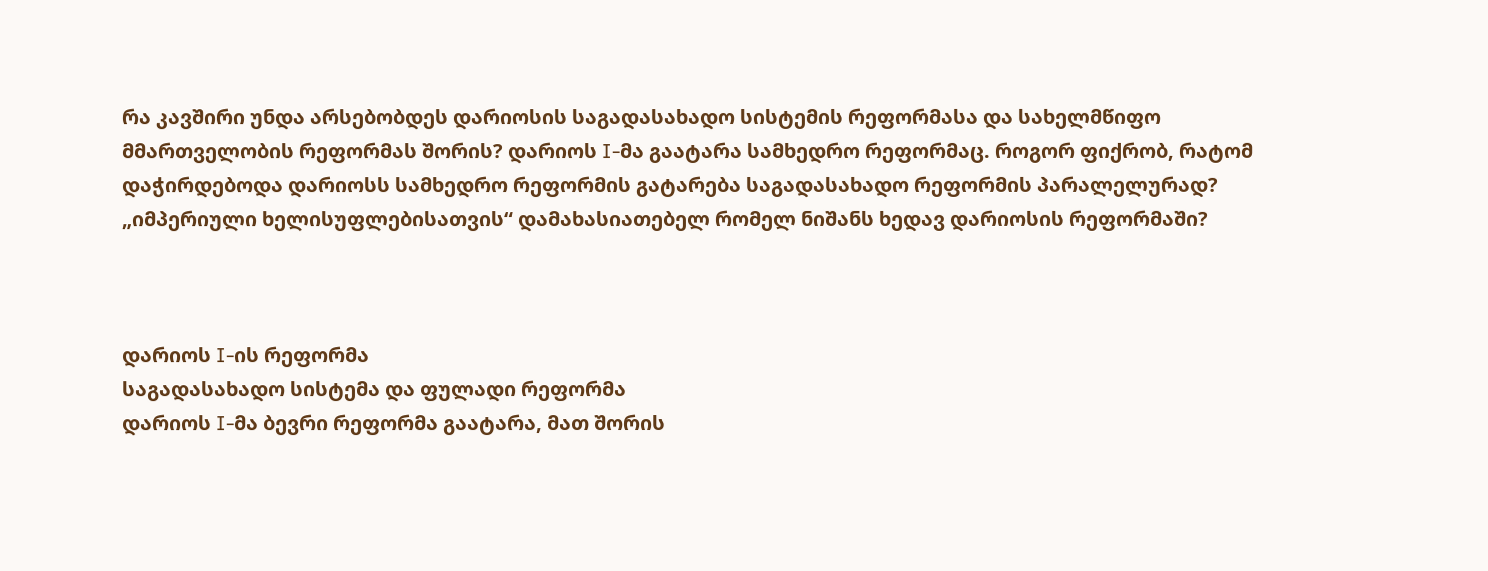რა კავშირი უნდა არსებობდეს დარიოსის საგადასახადო სისტემის რეფორმასა და სახელმწიფო მმართველობის რეფორმას შორის? დარიოს I-მა გაატარა სამხედრო რეფორმაც. როგორ ფიქრობ, რატომ დაჭირდებოდა დარიოსს სამხედრო რეფორმის გატარება საგადასახადო რეფორმის პარალელურად? „იმპერიული ხელისუფლებისათვის“ დამახასიათებელ რომელ ნიშანს ხედავ დარიოსის რეფორმაში?



დარიოს I-ის რეფორმა
საგადასახადო სისტემა და ფულადი რეფორმა
დარიოს I-მა ბევრი რეფორმა გაატარა, მათ შორის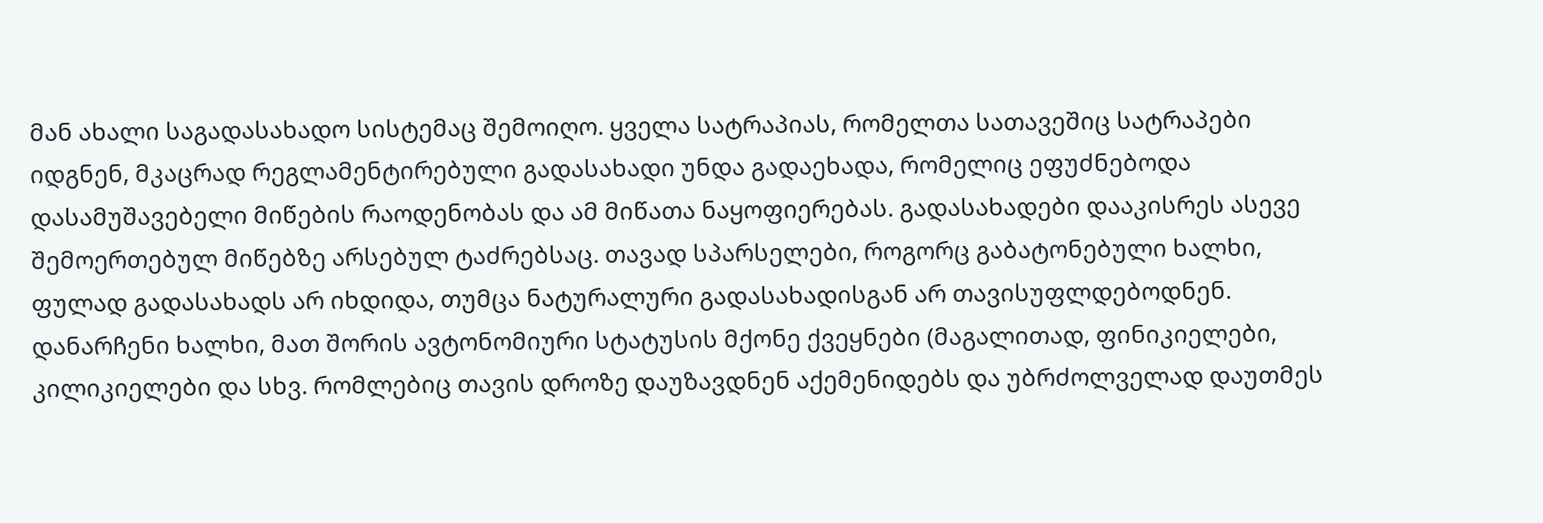მან ახალი საგადასახადო სისტემაც შემოიღო. ყველა სატრაპიას, რომელთა სათავეშიც სატრაპები იდგნენ, მკაცრად რეგლამენტირებული გადასახადი უნდა გადაეხადა, რომელიც ეფუძნებოდა დასამუშავებელი მიწების რაოდენობას და ამ მიწათა ნაყოფიერებას. გადასახადები დააკისრეს ასევე შემოერთებულ მიწებზე არსებულ ტაძრებსაც. თავად სპარსელები, როგორც გაბატონებული ხალხი, ფულად გადასახადს არ იხდიდა, თუმცა ნატურალური გადასახადისგან არ თავისუფლდებოდნენ. დანარჩენი ხალხი, მათ შორის ავტონომიური სტატუსის მქონე ქვეყნები (მაგალითად, ფინიკიელები, კილიკიელები და სხვ. რომლებიც თავის დროზე დაუზავდნენ აქემენიდებს და უბრძოლველად დაუთმეს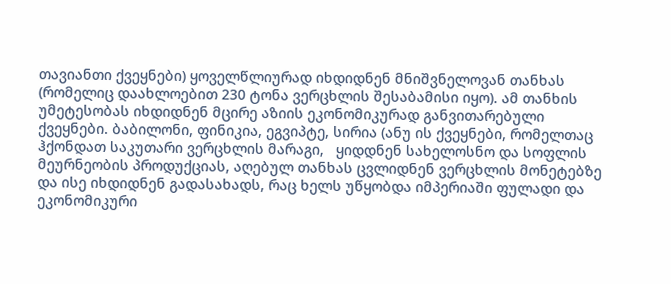თავიანთი ქვეყნები) ყოველწლიურად იხდიდნენ მნიშვნელოვან თანხას (რომელიც დაახლოებით 230 ტონა ვერცხლის შესაბამისი იყო). ამ თანხის უმეტესობას იხდიდნენ მცირე აზიის ეკონომიკურად განვითარებული ქვეყნები. ბაბილონი, ფინიკია, ეგვიპტე, სირია (ანუ ის ქვეყნები, რომელთაც ჰქონდათ საკუთარი ვერცხლის მარაგი,   ყიდდნენ სახელოსნო და სოფლის მეურნეობის პროდუქციას, აღებულ თანხას ცვლიდნენ ვერცხლის მონეტებზე და ისე იხდიდნენ გადასახადს, რაც ხელს უწყობდა იმპერიაში ფულადი და ეკონომიკური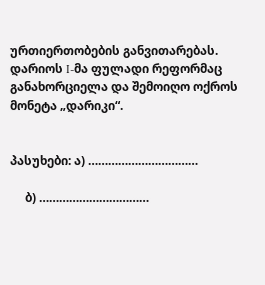ურთიერთობების განვითარებას. დარიოს I-მა ფულადი რეფორმაც განახორციელა და შემოიღო ოქროს მონეტა „დარიკი“.


პასუხები: ა) ……………………………

     ბ) ……………………………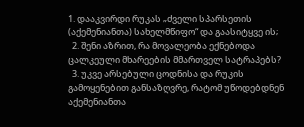1. დააკვირდი რუკას „ძველი სპარსეთის (აქემენიანთა) სახელმწიფო“ და გაასიტყვე ის;
  2. შენი აზრით, რა მოვალეობა ექნებოდა ცალკეული მხარეების მმართველ სატრაპებს?
  3. უკვე არსებული ცოდნისა და რუკის გამოყენებით განსაზღვრე, რატომ უწოდებდნენ აქემენიანთა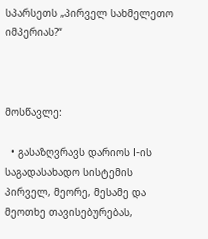სპარსეთს „პირველ სახმელეთო იმპერიას?“



მოსწავლე:

  • გასაზღვრავს დარიოს I-ის საგადასახადო სისტემის პირველ, მეორე, მესამე და მეოთხე თავისებურებას,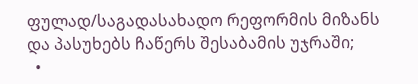ფულად/საგადასახადო რეფორმის მიზანს და პასუხებს ჩაწერს შესაბამის უჯრაში;
  •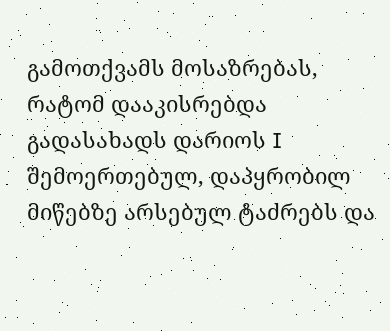გამოთქვამს მოსაზრებას, რატომ დააკისრებდა გადასახადს დარიოს I შემოერთებულ, დაპყრობილ მიწებზე არსებულ ტაძრებს და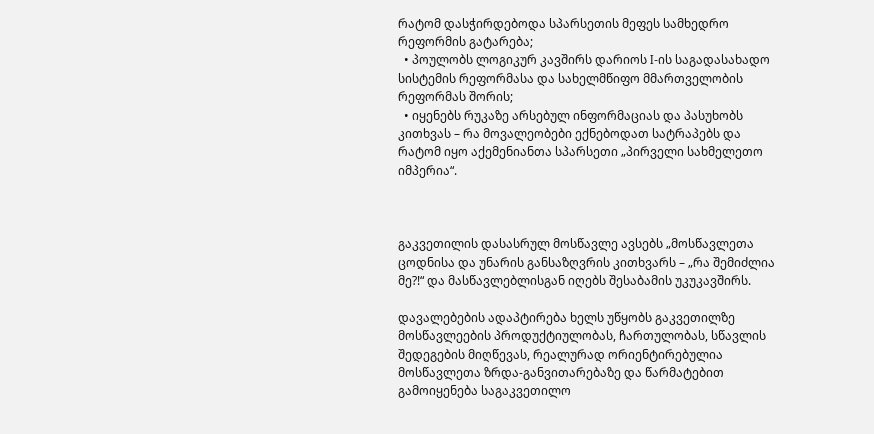რატომ დასჭირდებოდა სპარსეთის მეფეს სამხედრო რეფორმის გატარება;
  • პოულობს ლოგიკურ კავშირს დარიოს I-ის საგადასახადო სისტემის რეფორმასა და სახელმწიფო მმართველობის რეფორმას შორის;
  • იყენებს რუკაზე არსებულ ინფორმაციას და პასუხობს კითხვას – რა მოვალეობები ექნებოდათ სატრაპებს და რატომ იყო აქემენიანთა სპარსეთი „პირველი სახმელეთო იმპერია“.



გაკვეთილის დასასრულ მოსწავლე ავსებს „მოსწავლეთა ცოდნისა და უნარის განსაზღვრის კითხვარს – „რა შემიძლია მე?!“ და მასწავლებლისგან იღებს შესაბამის უკუკავშირს.

დავალებების ადაპტირება ხელს უწყობს გაკვეთილზე მოსწავლეების პროდუქტიულობას, ჩართულობას, სწავლის შედეგების მიღწევას, რეალურად ორიენტირებულია მოსწავლეთა ზრდა-განვითარებაზე და წარმატებით გამოიყენება საგაკვეთილო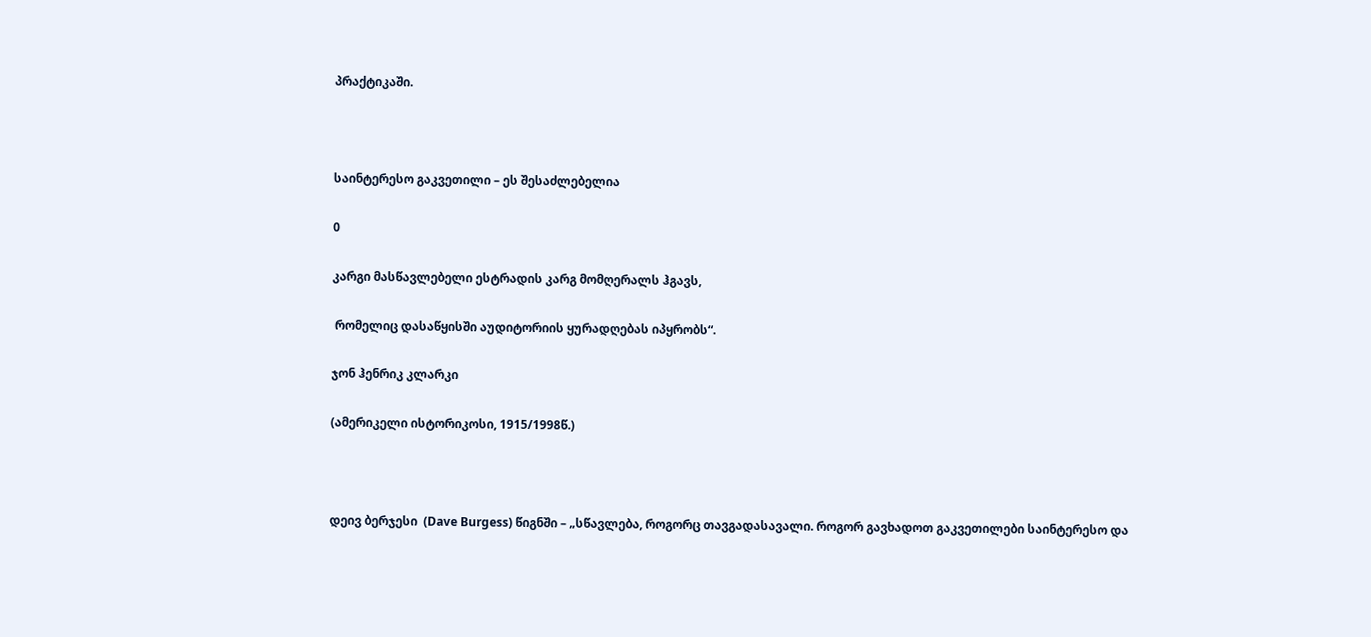პრაქტიკაში.



საინტერესო გაკვეთილი – ეს შესაძლებელია

0

კარგი მასწავლებელი ესტრადის კარგ მომღერალს ჰგავს,

 რომელიც დასაწყისში აუდიტორიის ყურადღებას იპყრობს“.

ჯონ ჰენრიკ კლარკი

(ამერიკელი ისტორიკოსი, 1915/1998წ.)



დეივ ბერჯესი  (Dave Burgess) წიგნში – „სწავლება, როგორც თავგადასავალი. როგორ გავხადოთ გაკვეთილები საინტერესო და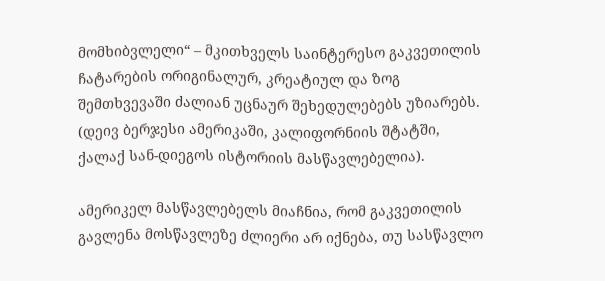მომხიბვლელი“ – მკითხველს საინტერესო გაკვეთილის ჩატარების ორიგინალურ, კრეატიულ და ზოგ შემთხვევაში ძალიან უცნაურ შეხედულებებს უზიარებს. (დეივ ბერჯესი ამერიკაში, კალიფორნიის შტატში, ქალაქ სან-დიეგოს ისტორიის მასწავლებელია).

ამერიკელ მასწავლებელს მიაჩნია, რომ გაკვეთილის გავლენა მოსწავლეზე ძლიერი არ იქნება, თუ სასწავლო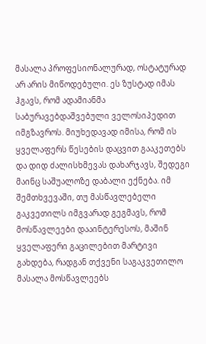მასალა პროფესიონალურად, ოსტატურად არ არის მიწოდებული. ეს ზუსტად იმას ჰგავს, რომ ადამიანმა საბურავებდაშვებული ველოსიპედით იმგზავროს. მიუხედავად იმისა, რომ ის ყველაფერს წესების დაცვით გააკეთებს და დიდ ძალისხმევას დახარჯავს, შედეგი მაინც საშუალოზე დაბალი ექნება. იმ შემთხვევაში, თუ მასწავლებელი გაკვეთილს იმგვარად გეგმავს, რომ მოსწავლეები დააინტერესოს, მაშინ ყველაფერი გაცილებით მარტივი გახდება, რადგან თქვენი საგაკვეთილო მასალა მოსწავლეებს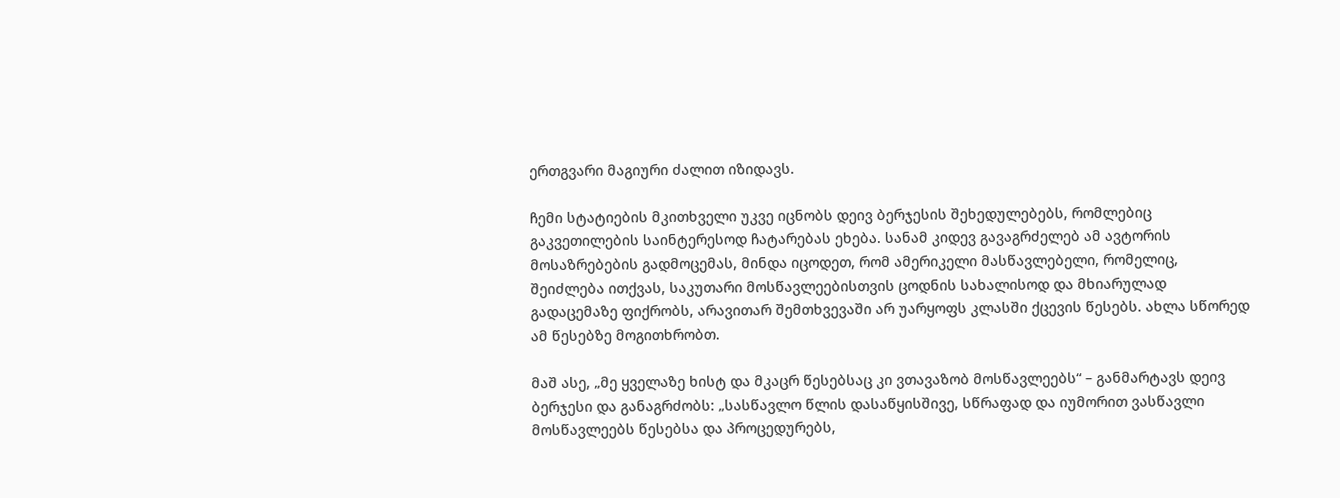ერთგვარი მაგიური ძალით იზიდავს.

ჩემი სტატიების მკითხველი უკვე იცნობს დეივ ბერჯესის შეხედულებებს, რომლებიც გაკვეთილების საინტერესოდ ჩატარებას ეხება. სანამ კიდევ გავაგრძელებ ამ ავტორის მოსაზრებების გადმოცემას, მინდა იცოდეთ, რომ ამერიკელი მასწავლებელი, რომელიც, შეიძლება ითქვას, საკუთარი მოსწავლეებისთვის ცოდნის სახალისოდ და მხიარულად გადაცემაზე ფიქრობს, არავითარ შემთხვევაში არ უარყოფს კლასში ქცევის წესებს. ახლა სწორედ ამ წესებზე მოგითხრობთ.

მაშ ასე, „მე ყველაზე ხისტ და მკაცრ წესებსაც კი ვთავაზობ მოსწავლეებს“ – განმარტავს დეივ ბერჯესი და განაგრძობს: „სასწავლო წლის დასაწყისშივე, სწრაფად და იუმორით ვასწავლი მოსწავლეებს წესებსა და პროცედურებს,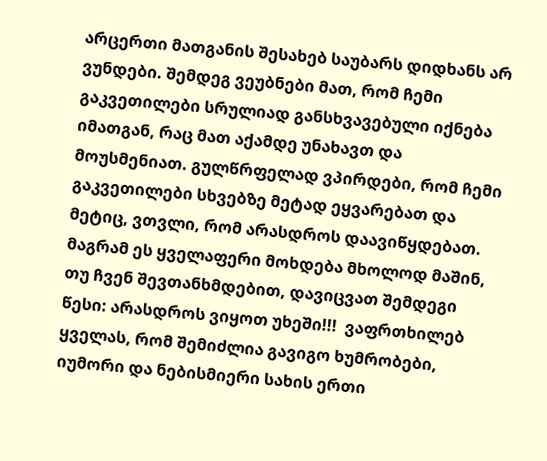არცერთი მათგანის შესახებ საუბარს დიდხანს არ ვუნდები. შემდეგ ვეუბნები მათ, რომ ჩემი გაკვეთილები სრულიად განსხვავებული იქნება იმათგან, რაც მათ აქამდე უნახავთ და მოუსმენიათ. გულწრფელად ვპირდები, რომ ჩემი გაკვეთილები სხვებზე მეტად ეყვარებათ და მეტიც, ვთვლი, რომ არასდროს დაავიწყდებათ. მაგრამ ეს ყველაფერი მოხდება მხოლოდ მაშინ, თუ ჩვენ შევთანხმდებით, დავიცვათ შემდეგი წესი: არასდროს ვიყოთ უხეში!!!  ვაფრთხილებ ყველას, რომ შემიძლია გავიგო ხუმრობები, იუმორი და ნებისმიერი სახის ერთი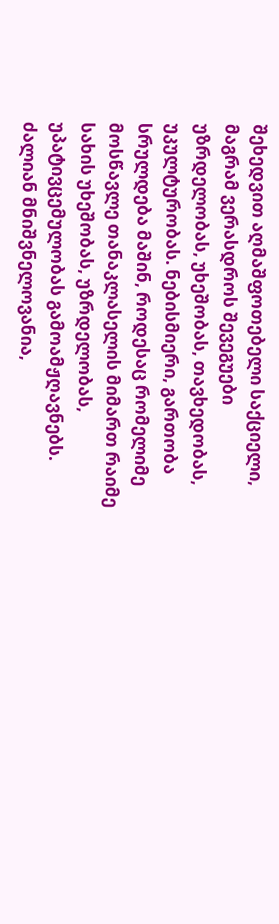შეხედვით აღმაშფოთებელი საქციელი, მაგრამ ვერასდროს შევეგუები უზრდელობას, უხეშობას, თავხედობას, უკულტურობას. ნებისმიერი, გართობა სრულდება მაშინ, როდესაც რომელიმე მოსწავლე თანაკლასელის მიმართ რაიმე სახის უხეშობას, უზრდელობას, უპატივცემულობას გამოამჟღავნებს. ძალიან მნიშვნელოვანია,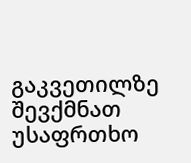გაკვეთილზე შევქმნათ უსაფრთხო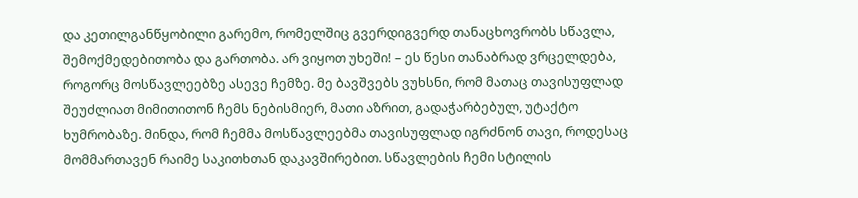და კეთილგანწყობილი გარემო, რომელშიც გვერდიგვერდ თანაცხოვრობს სწავლა, შემოქმედებითობა და გართობა. არ ვიყოთ უხეში! – ეს წესი თანაბრად ვრცელდება, როგორც მოსწავლეებზე ასევე ჩემზე. მე ბავშვებს ვუხსნი, რომ მათაც თავისუფლად შეუძლიათ მიმითითონ ჩემს ნებისმიერ, მათი აზრით, გადაჭარბებულ, უტაქტო ხუმრობაზე. მინდა, რომ ჩემმა მოსწავლეებმა თავისუფლად იგრძნონ თავი, როდესაც მომმართავენ რაიმე საკითხთან დაკავშირებით. სწავლების ჩემი სტილის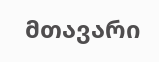მთავარი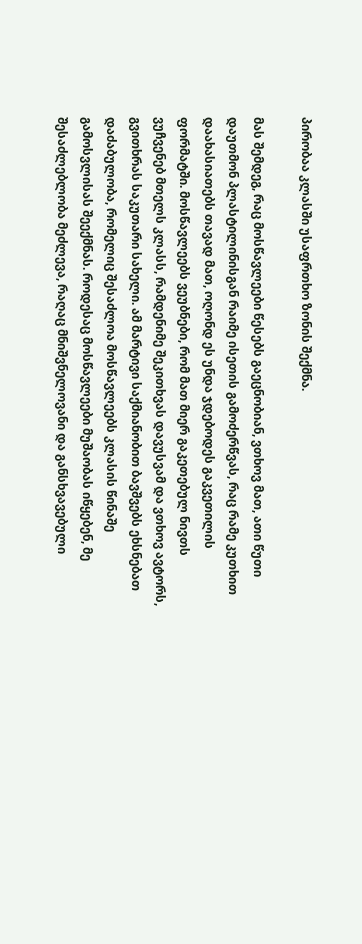პირობაა კლასში უსაფრთხო ზონის შექმნა.

მას შემდეგ, რაც მოსწავლეები წესებს გაეცნობიან, ვთხოვ მათ, ათი წუთი დაუთმონ პლასტილინისგან რაიმე ისეთის გამოძერწვას, რაც რამე კუთხით დაახასიათებს თავად მათ, ოღონდ ეს უნდა ჯდებოდეს გაკვეთილის ფორმატში. მოსწავლეებს ვეუბნები, რომ მათ მიერ გაკეთებულ ნივთს ვუჩვენებ მთელს კლასს, რამდენიმე შეკითხვას დავუსვამ და ვთხოვ ავტორს, გვითხრას საკუთარი სახელი. ამ მარტივი საქმიანობით ბავშვებს ეხსნებათ დაძაბულობა, რომელიც შესაძლოა მოსწავლეებს კლასის წინაშე გამოსვლისას შეექმნას. როდესაც მოსწავლეები მუშაობას იწყებენ, მე შესაძლებლობა მეძლევა, რაღაც მნიშვნელოვანი და განსხვავებული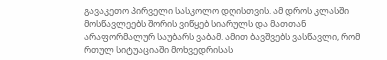გავაკეთო პირველი სასკოლო დღისთვის. ამ დროს კლასში მოსწავლეებს შორის ვიწყებ სიარულს და მათთან არაფორმალურ საუბარს ვაბამ. ამით ბავშვებს ვასწავლი, რომ რთულ სიტუაციაში მოხვედრისას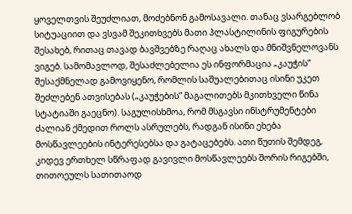ყოველთვის შეუძლიათ, მოძებნონ გამოსავალი. თანაც ვსარგებლობ სიტუაციით და ვსვამ შეკითხვებს მათი პლასტილინის ფიგურების შესახებ, რითაც თავად ბავშვებზე რაღაც ახალს და მნიშვნელოვანს ვიგებ. სამომავლოდ, შესაძლებელია ეს ინფორმაცია „კაუჭის“ შესაქმნელად გამოვიყენო, რომლის საშუალებითაც ისინი უკეთ შეძლებენ ათვისებას („კაუჭების“ მაგალითებს მკითხველი წინა სტატიაში გაეცნო). საგულისხმოა, რომ მსგავსი ინსტრუმენტები ძალიან ქმედით როლს ასრულებს, რადგან ისინი ეხება მოსწავლეების ინტერესებსა და გატაცებებს. ათი წუთის შემდეგ, კიდევ ერთხელ სწრაფად გავივლი მოსწავლეებს შორის რიგებში, თითოეულს სათითაოდ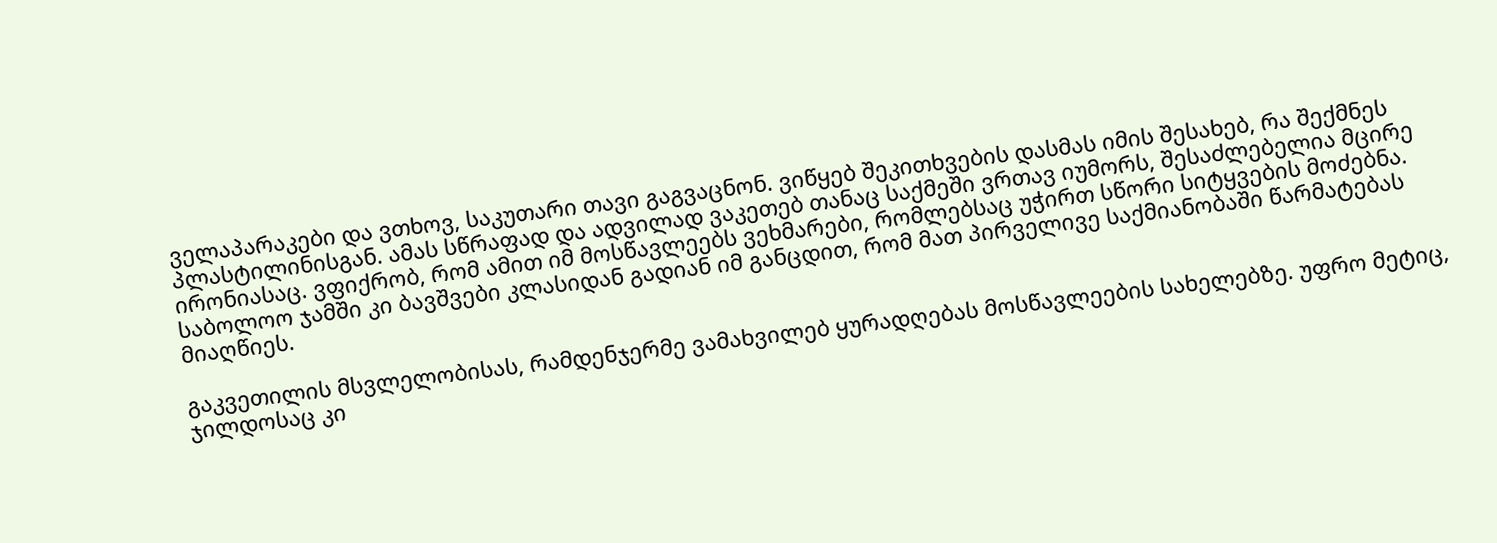ველაპარაკები და ვთხოვ, საკუთარი თავი გაგვაცნონ. ვიწყებ შეკითხვების დასმას იმის შესახებ, რა შექმნეს პლასტილინისგან. ამას სწრაფად და ადვილად ვაკეთებ თანაც საქმეში ვრთავ იუმორს, შესაძლებელია მცირე ირონიასაც. ვფიქრობ, რომ ამით იმ მოსწავლეებს ვეხმარები, რომლებსაც უჭირთ სწორი სიტყვების მოძებნა. საბოლოო ჯამში კი ბავშვები კლასიდან გადიან იმ განცდით, რომ მათ პირველივე საქმიანობაში წარმატებას მიაღწიეს.

გაკვეთილის მსვლელობისას, რამდენჯერმე ვამახვილებ ყურადღებას მოსწავლეების სახელებზე. უფრო მეტიც, ჯილდოსაც კი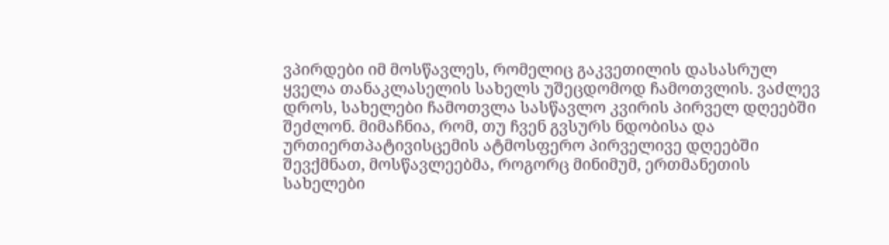ვპირდები იმ მოსწავლეს, რომელიც გაკვეთილის დასასრულ ყველა თანაკლასელის სახელს უშეცდომოდ ჩამოთვლის. ვაძლევ დროს, სახელები ჩამოთვლა სასწავლო კვირის პირველ დღეებში შეძლონ. მიმაჩნია, რომ, თუ ჩვენ გვსურს ნდობისა და ურთიერთპატივისცემის ატმოსფერო პირველივე დღეებში შევქმნათ, მოსწავლეებმა, როგორც მინიმუმ, ერთმანეთის სახელები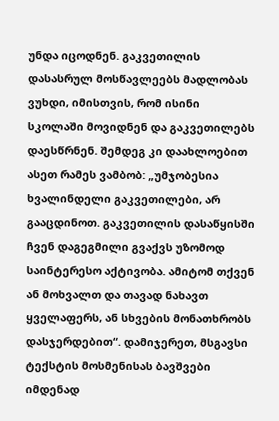უნდა იცოდნენ. გაკვეთილის დასასრულ მოსწავლეებს მადლობას ვუხდი, იმისთვის, რომ ისინი სკოლაში მოვიდნენ და გაკვეთილებს დაესწრნენ. შემდეგ კი დაახლოებით ასეთ რამეს ვამბობ: „უმჯობესია ხვალინდელი გაკვეთილები, არ გააცდინოთ. გაკვეთილის დასაწყისში ჩვენ დაგეგმილი გვაქვს უზომოდ საინტერესო აქტივობა. ამიტომ თქვენ ან მოხვალთ და თავად ნახავთ ყველაფერს, ან სხვების მონათხრობს დასჯერდებით“. დამიჯერეთ, მსგავსი ტექსტის მოსმენისას ბავშვები იმდენად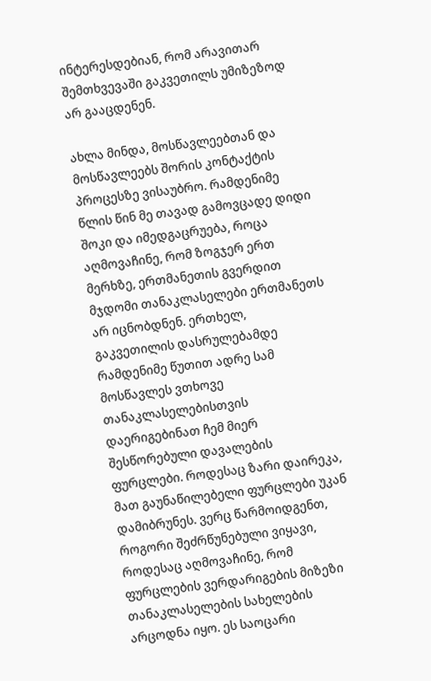ინტერესდებიან, რომ არავითარ შემთხვევაში გაკვეთილს უმიზეზოდ არ გააცდენენ.

ახლა მინდა, მოსწავლეებთან და მოსწავლეებს შორის კონტაქტის პროცესზე ვისაუბრო. რამდენიმე წლის წინ მე თავად გამოვცადე დიდი შოკი და იმედგაცრუება, როცა აღმოვაჩინე, რომ ზოგჯერ ერთ მერხზე, ერთმანეთის გვერდით მჯდომი თანაკლასელები ერთმანეთს არ იცნობდნენ. ერთხელ, გაკვეთილის დასრულებამდე რამდენიმე წუთით ადრე სამ მოსწავლეს ვთხოვე თანაკლასელებისთვის დაერიგებინათ ჩემ მიერ შესწორებული დავალების ფურცლები. როდესაც ზარი დაირეკა, მათ გაუნაწილებელი ფურცლები უკან დამიბრუნეს. ვერც წარმოიდგენთ, როგორი შეძრწუნებული ვიყავი, როდესაც აღმოვაჩინე, რომ ფურცლების ვერდარიგების მიზეზი თანაკლასელების სახელების არცოდნა იყო. ეს საოცარი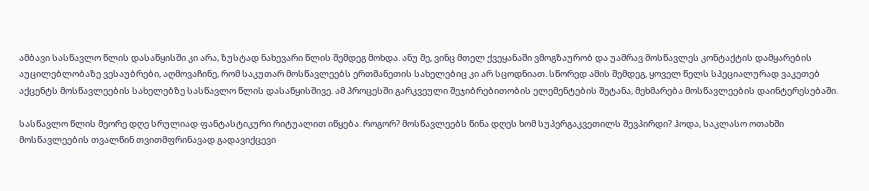ამბავი სასწავლო წლის დასაწყისში კი არა, ზუსტად ნახევარი წლის შემდეგ მოხდა. ანუ მე, ვინც მთელ ქვეყანაში ვმოგზაურობ და უამრავ მოსწავლეს კონტაქტის დამყარების აუცილებლობაზე ვესაუბრები, აღმოვაჩინე, რომ საკუთარ მოსწავლეებს ერთმანეთის სახელებიც კი არ სცოდნიათ. სწორედ ამის შემდეგ, ყოველ წელს სპეციალურად ვაკეთებ აქცენტს მოსწავლეების სახელებზე სასწავლო წლის დასაწყისშივე. ამ პროცესში გარკვეული შეჯიბრებითობის ელემენტების შეტანა, მეხმარება მოსწავლეების დაინტერესებაში.

სასწავლო წლის მეორე დღე სრულიად ფანტასტიკური რიტუალით იწყება. როგორ? მოსწავლეებს წინა დღეს ხომ სუპერგაკვეთილს შევპირდი? ჰოდა, საკლასო ოთახში მოსწავლეების თვალწინ თვითმფრინავად გადავიქცევი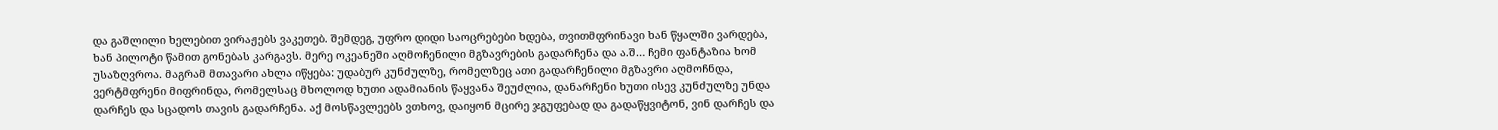და გაშლილი ხელებით ვირაჟებს ვაკეთებ. შემდეგ, უფრო დიდი საოცრებები ხდება, თვითმფრინავი ხან წყალში ვარდება, ხან პილოტი წამით გონებას კარგავს. მერე ოკეანეში აღმოჩენილი მგზავრების გადარჩენა და ა.შ… ჩემი ფანტაზია ხომ უსაზღვროა. მაგრამ მთავარი ახლა იწყება: უდაბურ კუნძულზე, რომელზეც ათი გადარჩენილი მგზავრი აღმოჩნდა, ვერტმფრენი მიფრინდა, რომელსაც მხოლოდ ხუთი ადამიანის წაყვანა შეუძლია, დანარჩენი ხუთი ისევ კუნძულზე უნდა დარჩეს და სცადოს თავის გადარჩენა. აქ მოსწავლეებს ვთხოვ, დაიყონ მცირე ჯგუფებად და გადაწყვიტონ, ვინ დარჩეს და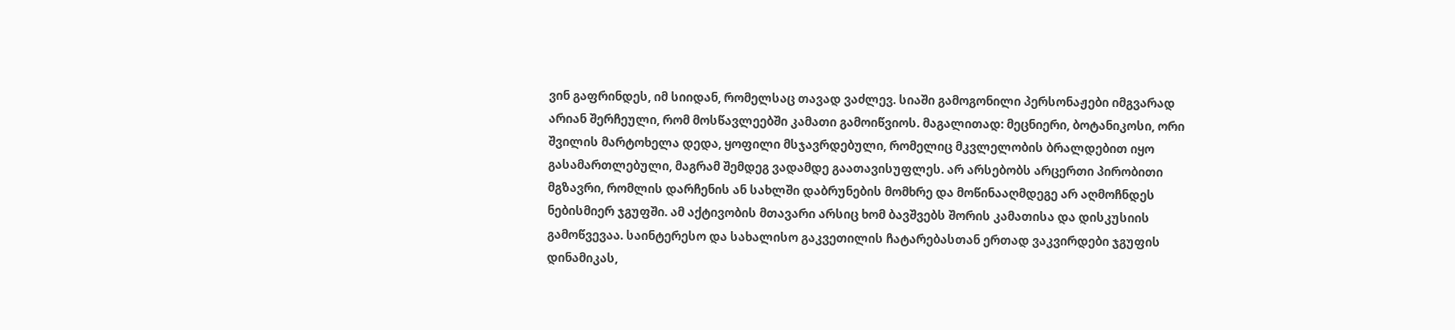ვინ გაფრინდეს, იმ სიიდან, რომელსაც თავად ვაძლევ. სიაში გამოგონილი პერსონაჟები იმგვარად არიან შერჩეული, რომ მოსწავლეებში კამათი გამოიწვიოს. მაგალითად: მეცნიერი, ბოტანიკოსი, ორი შვილის მარტოხელა დედა, ყოფილი მსჯავრდებული, რომელიც მკვლელობის ბრალდებით იყო გასამართლებული, მაგრამ შემდეგ ვადამდე გაათავისუფლეს. არ არსებობს არცერთი პირობითი მგზავრი, რომლის დარჩენის ან სახლში დაბრუნების მომხრე და მოწინააღმდეგე არ აღმოჩნდეს ნებისმიერ ჯგუფში. ამ აქტივობის მთავარი არსიც ხომ ბავშვებს შორის კამათისა და დისკუსიის გამოწვევაა. საინტერესო და სახალისო გაკვეთილის ჩატარებასთან ერთად ვაკვირდები ჯგუფის დინამიკას,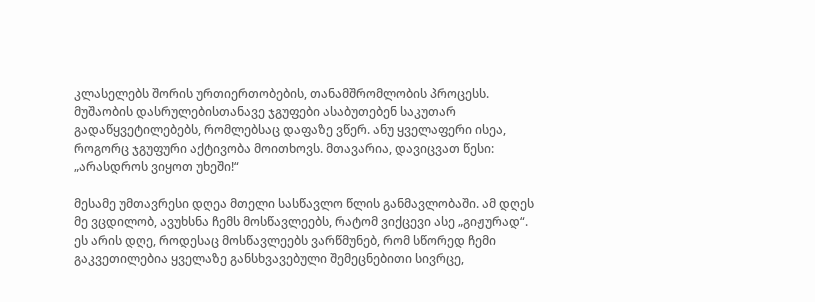კლასელებს შორის ურთიერთობების, თანამშრომლობის პროცესს. მუშაობის დასრულებისთანავე ჯგუფები ასაბუთებენ საკუთარ გადაწყვეტილებებს, რომლებსაც დაფაზე ვწერ. ანუ ყველაფერი ისეა, როგორც ჯგუფური აქტივობა მოითხოვს. მთავარია, დავიცვათ წესი: „არასდროს ვიყოთ უხეში!“

მესამე უმთავრესი დღეა მთელი სასწავლო წლის განმავლობაში. ამ დღეს მე ვცდილობ, ავუხსნა ჩემს მოსწავლეებს, რატომ ვიქცევი ასე „გიჟურად“. ეს არის დღე, როდესაც მოსწავლეებს ვარწმუნებ, რომ სწორედ ჩემი გაკვეთილებია ყველაზე განსხვავებული შემეცნებითი სივრცე,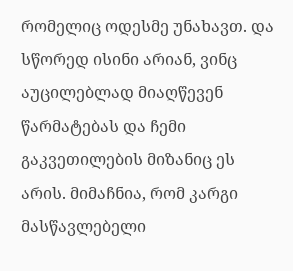რომელიც ოდესმე უნახავთ. და სწორედ ისინი არიან, ვინც აუცილებლად მიაღწევენ წარმატებას და ჩემი გაკვეთილების მიზანიც ეს არის. მიმაჩნია, რომ კარგი მასწავლებელი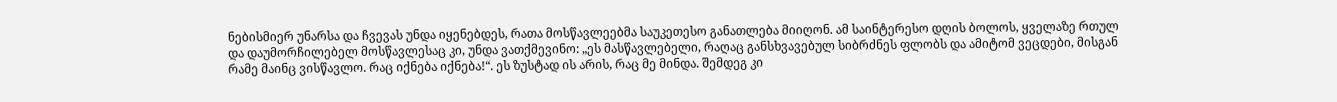ნებისმიერ უნარსა და ჩვევას უნდა იყენებდეს, რათა მოსწავლეებმა საუკეთესო განათლება მიიღონ. ამ საინტერესო დღის ბოლოს, ყველაზე რთულ და დაუმორჩილებელ მოსწავლესაც კი, უნდა ვათქმევინო: „ეს მასწავლებელი, რაღაც განსხვავებულ სიბრძნეს ფლობს და ამიტომ ვეცდები, მისგან რამე მაინც ვისწავლო. რაც იქნება იქნება!“. ეს ზუსტად ის არის, რაც მე მინდა. შემდეგ კი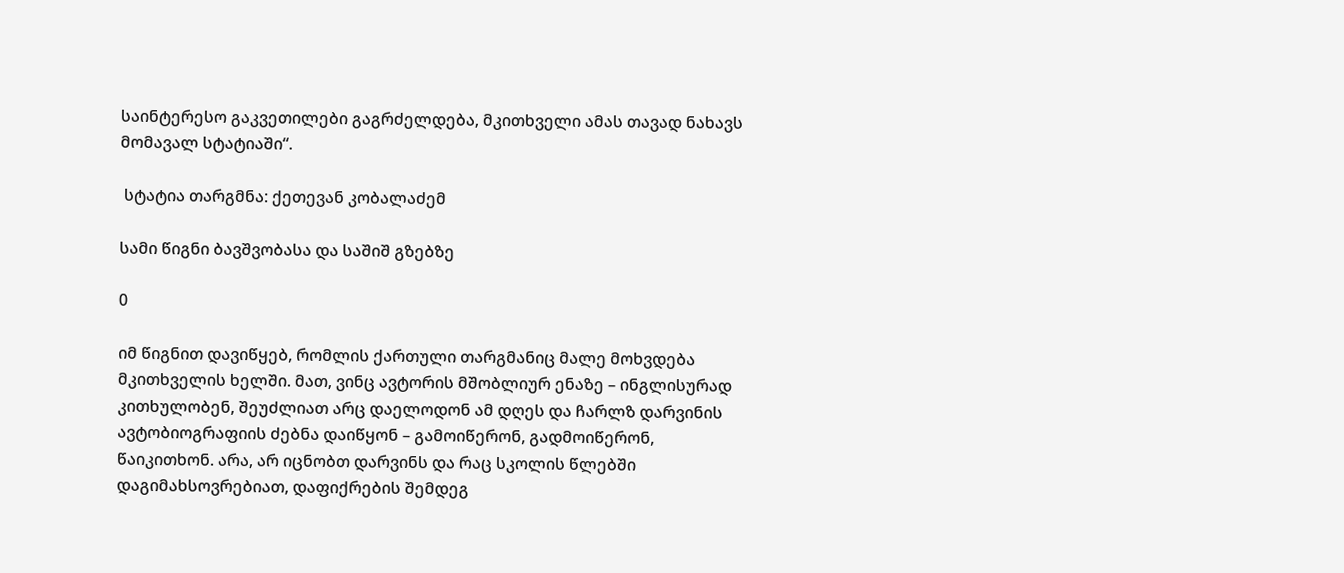საინტერესო გაკვეთილები გაგრძელდება, მკითხველი ამას თავად ნახავს მომავალ სტატიაში“.

 სტატია თარგმნა: ქეთევან კობალაძემ

სამი წიგნი ბავშვობასა და საშიშ გზებზე

0

იმ წიგნით დავიწყებ, რომლის ქართული თარგმანიც მალე მოხვდება მკითხველის ხელში. მათ, ვინც ავტორის მშობლიურ ენაზე – ინგლისურად კითხულობენ, შეუძლიათ არც დაელოდონ ამ დღეს და ჩარლზ დარვინის ავტობიოგრაფიის ძებნა დაიწყონ – გამოიწერონ, გადმოიწერონ, წაიკითხონ. არა, არ იცნობთ დარვინს და რაც სკოლის წლებში დაგიმახსოვრებიათ, დაფიქრების შემდეგ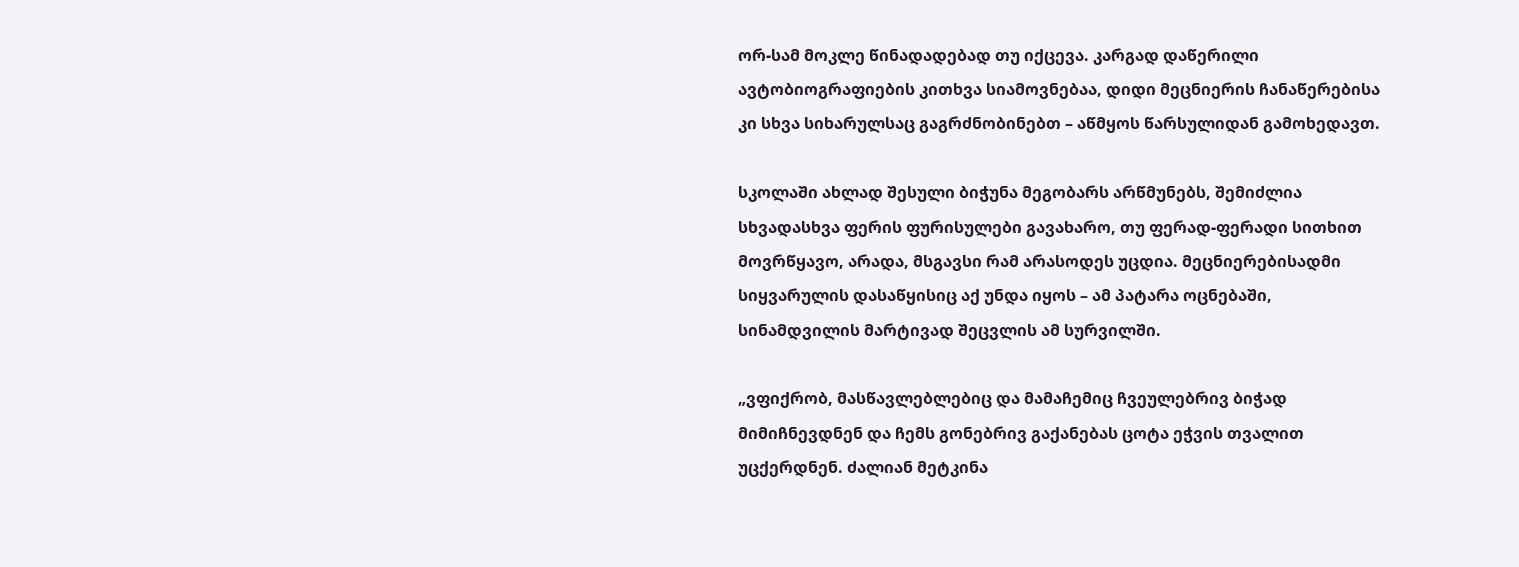ორ-სამ მოკლე წინადადებად თუ იქცევა. კარგად დაწერილი ავტობიოგრაფიების კითხვა სიამოვნებაა, დიდი მეცნიერის ჩანაწერებისა კი სხვა სიხარულსაც გაგრძნობინებთ – აწმყოს წარსულიდან გამოხედავთ.

სკოლაში ახლად შესული ბიჭუნა მეგობარს არწმუნებს, შემიძლია სხვადასხვა ფერის ფურისულები გავახარო, თუ ფერად-ფერადი სითხით მოვრწყავო, არადა, მსგავსი რამ არასოდეს უცდია. მეცნიერებისადმი სიყვარულის დასაწყისიც აქ უნდა იყოს – ამ პატარა ოცნებაში, სინამდვილის მარტივად შეცვლის ამ სურვილში.

„ვფიქრობ, მასწავლებლებიც და მამაჩემიც ჩვეულებრივ ბიჭად მიმიჩნევდნენ და ჩემს გონებრივ გაქანებას ცოტა ეჭვის თვალით უცქერდნენ. ძალიან მეტკინა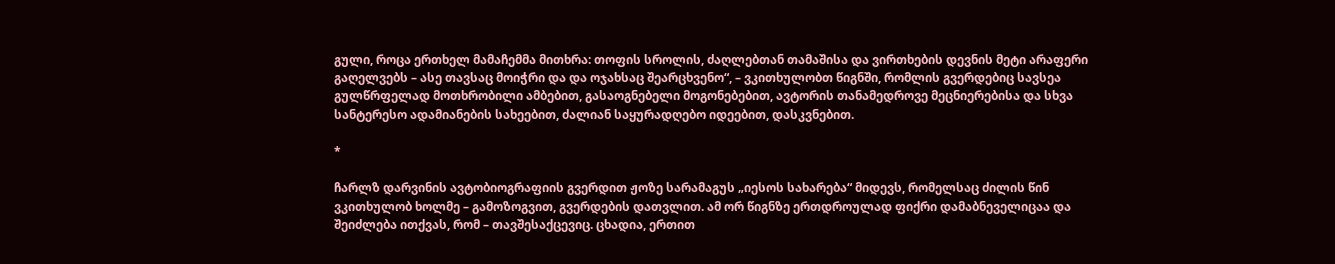გული, როცა ერთხელ მამაჩემმა მითხრა: თოფის სროლის, ძაღლებთან თამაშისა და ვირთხების დევნის მეტი არაფერი გაღელვებს – ასე თავსაც მოიჭრი და და ოჯახსაც შეარცხვენო“, – ვკითხულობთ წიგნში, რომლის გვერდებიც სავსეა გულწრფელად მოთხრობილი ამბებით, გასაოგნებელი მოგონებებით, ავტორის თანამედროვე მეცნიერებისა და სხვა სანტერესო ადამიანების სახეებით, ძალიან საყურადღებო იდეებით, დასკვნებით.

*

ჩარლზ დარვინის ავტობიოგრაფიის გვერდით ჟოზე სარამაგუს „იესოს სახარება“ მიდევს, რომელსაც ძილის წინ ვკითხულობ ხოლმე – გამოზოგვით, გვერდების დათვლით. ამ ორ წიგნზე ერთდროულად ფიქრი დამაბნეველიცაა და შეიძლება ითქვას, რომ – თავშესაქცევიც. ცხადია, ერთით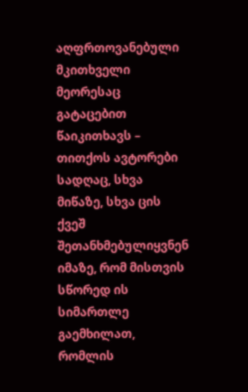აღფრთოვანებული მკითხველი მეორესაც გატაცებით წაიკითხავს – თითქოს ავტორები სადღაც, სხვა მიწაზე, სხვა ცის ქვეშ შეთანხმებულიყვნენ იმაზე, რომ მისთვის სწორედ ის სიმართლე გაემხილათ, რომლის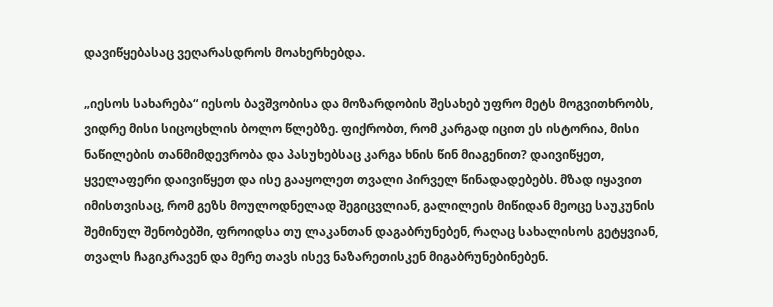დავიწყებასაც ვეღარასდროს მოახერხებდა.

„იესოს სახარება“ იესოს ბავშვობისა და მოზარდობის შესახებ უფრო მეტს მოგვითხრობს, ვიდრე მისი სიცოცხლის ბოლო წლებზე. ფიქრობთ, რომ კარგად იცით ეს ისტორია, მისი ნაწილების თანმიმდევრობა და პასუხებსაც კარგა ხნის წინ მიაგენით? დაივიწყეთ, ყველაფერი დაივიწყეთ და ისე გააყოლეთ თვალი პირველ წინადადებებს. მზად იყავით იმისთვისაც, რომ გეზს მოულოდნელად შეგიცვლიან, გალილეის მიწიდან მეოცე საუკუნის შემინულ შენობებში, ფროიდსა თუ ლაკანთან დაგაბრუნებენ, რაღაც სახალისოს გეტყვიან, თვალს ჩაგიკრავენ და მერე თავს ისევ ნაზარეთისკენ მიგაბრუნებინებენ.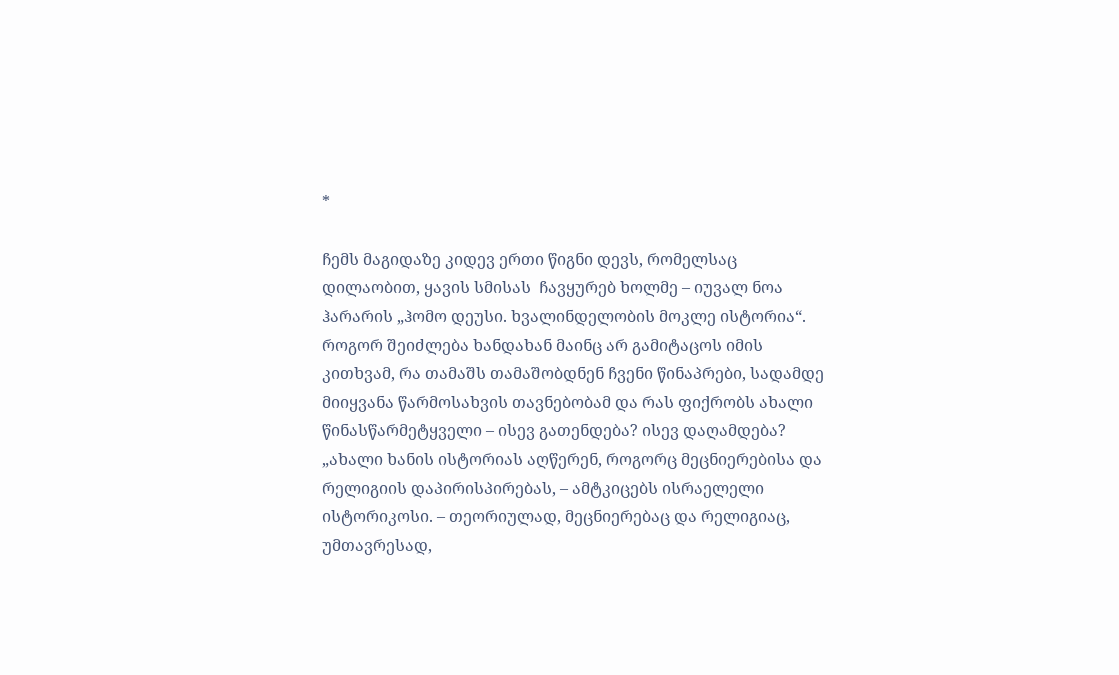*

ჩემს მაგიდაზე კიდევ ერთი წიგნი დევს, რომელსაც დილაობით, ყავის სმისას  ჩავყურებ ხოლმე – იუვალ ნოა ჰარარის „ჰომო დეუსი. ხვალინდელობის მოკლე ისტორია“. როგორ შეიძლება ხანდახან მაინც არ გამიტაცოს იმის კითხვამ, რა თამაშს თამაშობდნენ ჩვენი წინაპრები, სადამდე მიიყვანა წარმოსახვის თავნებობამ და რას ფიქრობს ახალი წინასწარმეტყველი – ისევ გათენდება? ისევ დაღამდება? „ახალი ხანის ისტორიას აღწერენ, როგორც მეცნიერებისა და რელიგიის დაპირისპირებას, – ამტკიცებს ისრაელელი ისტორიკოსი. – თეორიულად, მეცნიერებაც და რელიგიაც, უმთავრესად,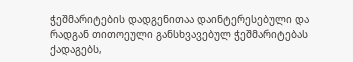ჭეშმარიტების დადგენითაა დაინტერესებული და რადგან თითოეული განსხვავებულ ჭეშმარიტებას ქადაგებს,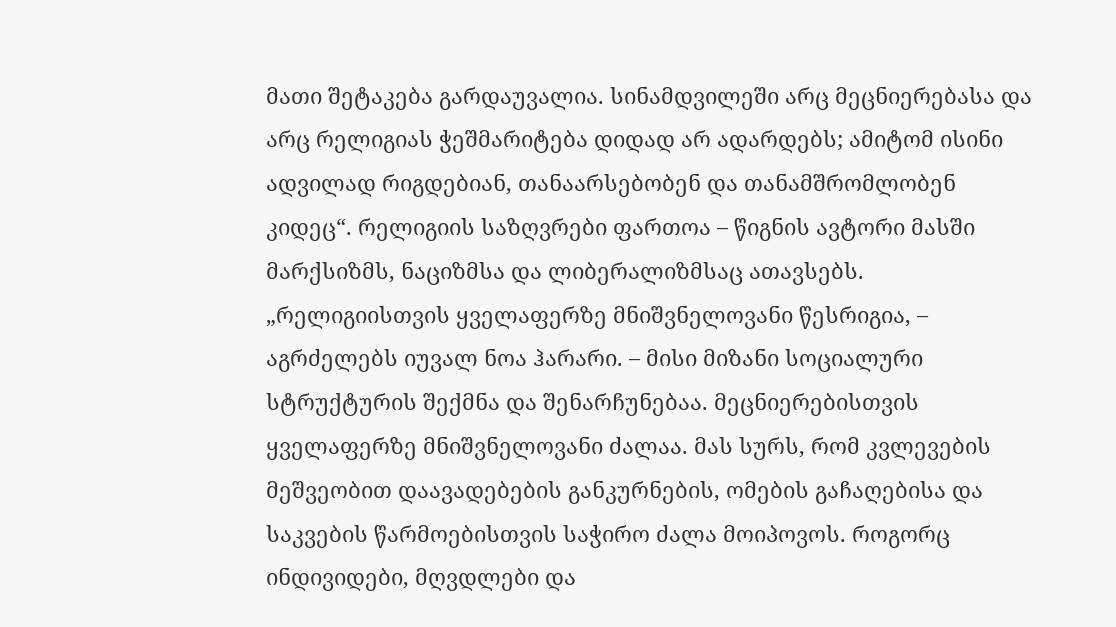მათი შეტაკება გარდაუვალია. სინამდვილეში არც მეცნიერებასა და არც რელიგიას ჭეშმარიტება დიდად არ ადარდებს; ამიტომ ისინი ადვილად რიგდებიან, თანაარსებობენ და თანამშრომლობენ კიდეც“. რელიგიის საზღვრები ფართოა – წიგნის ავტორი მასში მარქსიზმს, ნაციზმსა და ლიბერალიზმსაც ათავსებს. „რელიგიისთვის ყველაფერზე მნიშვნელოვანი წესრიგია, – აგრძელებს იუვალ ნოა ჰარარი. – მისი მიზანი სოციალური სტრუქტურის შექმნა და შენარჩუნებაა. მეცნიერებისთვის ყველაფერზე მნიშვნელოვანი ძალაა. მას სურს, რომ კვლევების მეშვეობით დაავადებების განკურნების, ომების გაჩაღებისა და საკვების წარმოებისთვის საჭირო ძალა მოიპოვოს. როგორც ინდივიდები, მღვდლები და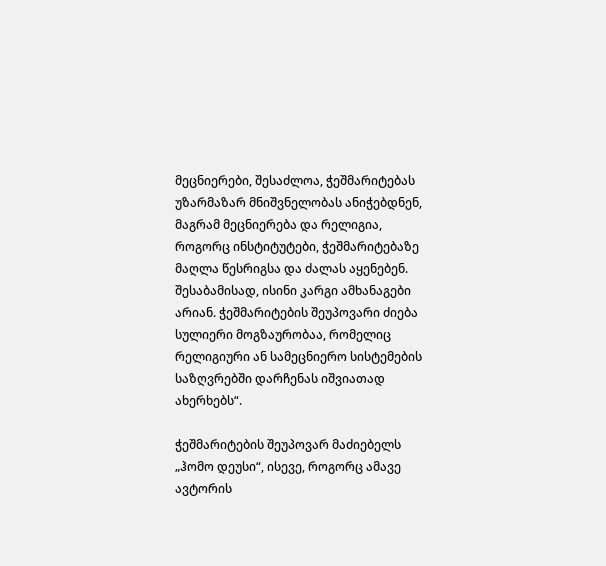მეცნიერები, შესაძლოა, ჭეშმარიტებას უზარმაზარ მნიშვნელობას ანიჭებდნენ, მაგრამ მეცნიერება და რელიგია, როგორც ინსტიტუტები, ჭეშმარიტებაზე მაღლა წესრიგსა და ძალას აყენებენ. შესაბამისად, ისინი კარგი ამხანაგები არიან. ჭეშმარიტების შეუპოვარი ძიება სულიერი მოგზაურობაა, რომელიც რელიგიური ან სამეცნიერო სისტემების საზღვრებში დარჩენას იშვიათად ახერხებს“.

ჭეშმარიტების შეუპოვარ მაძიებელს „ჰომო დეუსი“, ისევე, როგორც ამავე ავტორის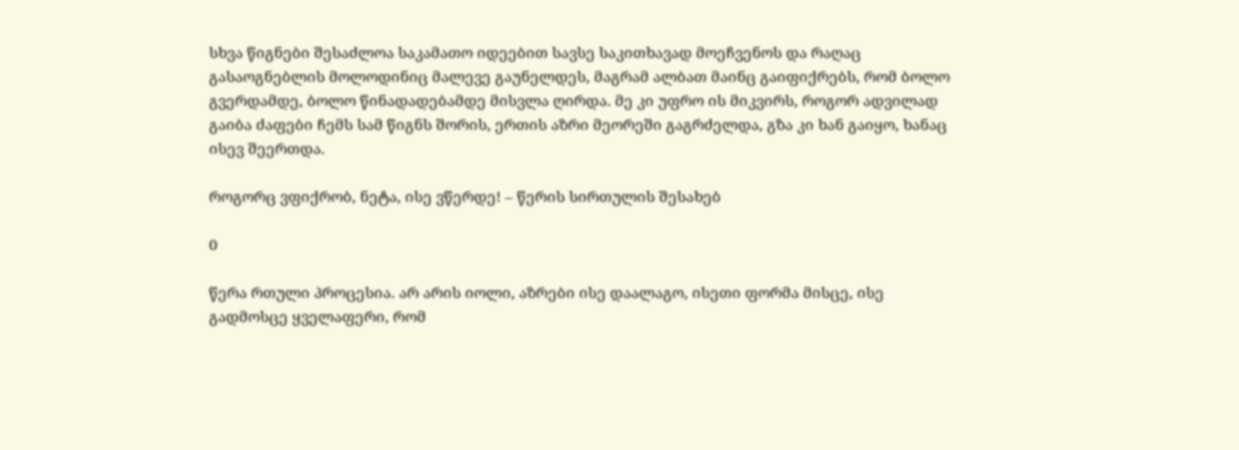სხვა წიგნები შესაძლოა საკამათო იდეებით სავსე საკითხავად მოეჩვენოს და რაღაც გასაოგნებლის მოლოდინიც მალევე გაუნელდეს, მაგრამ ალბათ მაინც გაიფიქრებს, რომ ბოლო გვერდამდე, ბოლო წინადადებამდე მისვლა ღირდა. მე კი უფრო ის მიკვირს, როგორ ადვილად გაიბა ძაფები ჩემს სამ წიგნს შორის, ერთის აზრი მეორეში გაგრძელდა, გზა კი ხან გაიყო, ხანაც ისევ შეერთდა.

როგორც ვფიქრობ, ნეტა, ისე ვწერდე! – წერის სირთულის შესახებ

0

წერა რთული პროცესია. არ არის იოლი, აზრები ისე დაალაგო, ისეთი ფორმა მისცე, ისე გადმოსცე ყველაფერი, რომ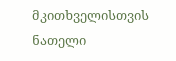მკითხველისთვის ნათელი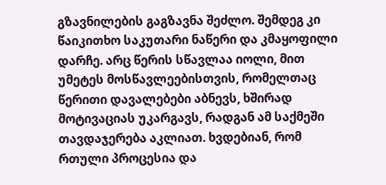გზავნილების გაგზავნა შეძლო. შემდეგ კი წაიკითხო საკუთარი ნაწერი და კმაყოფილი დარჩე. არც წერის სწავლაა იოლი, მით უმეტეს მოსწავლეებისთვის, რომელთაც წერითი დავალებები აბნევს, ხშირად მოტივაციას უკარგავს, რადგან ამ საქმეში თავდაჯერება აკლიათ. ხვდებიან, რომ რთული პროცესია და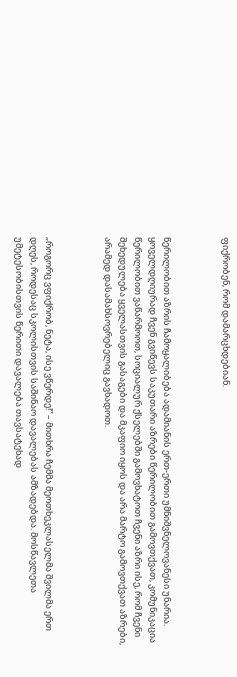ფიქრობენ, რომ დამარცხდებიან.



წერილობით აზრის ჩამოყალიბება ადამიანის ერთ-ერთი უმნიშვნელოვანესი უნარია. ყოველდღიურად ჩვენ გვიწევს საკუთარი აზრები წერილობით გამოვთქვათ, კომუნიკაცია წერილობით ვაწარმოოთ, სოციალურ ქსელებში გამოვხატოთ ჩვენი აზრი ისე, რომ ჩვენი შეხედულება ყველასთვის გასაგები და მკაფიო იყოს და არა მარტო გამოვთქვათ აზრები, არამედ დასამახსოვრებელიც გავხადოთ.



„როგორც ვფიქრობ, ნეტა, ისე ვწერდე!” – მითხრა ჩემმა მეოთხეკლასელმა შვილმა ერთ დღეს, როდესაც სკოლისთვის საშინაო დავალებას ამზადებდა. მოსწავლეთა უმეტესობისთვის წერითი დავალება თავსატეხად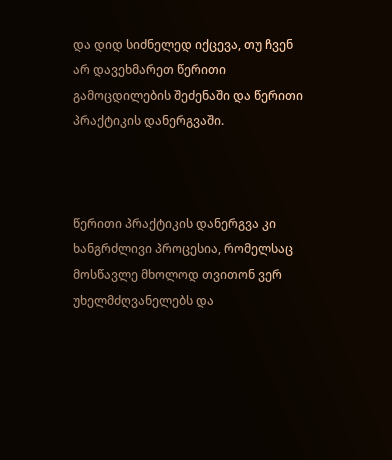და დიდ სიძნელედ იქცევა, თუ ჩვენ არ დავეხმარეთ წერითი გამოცდილების შეძენაში და წერითი პრაქტიკის დანერგვაში.



წერითი პრაქტიკის დანერგვა კი ხანგრძლივი პროცესია, რომელსაც მოსწავლე მხოლოდ თვითონ ვერ უხელმძღვანელებს და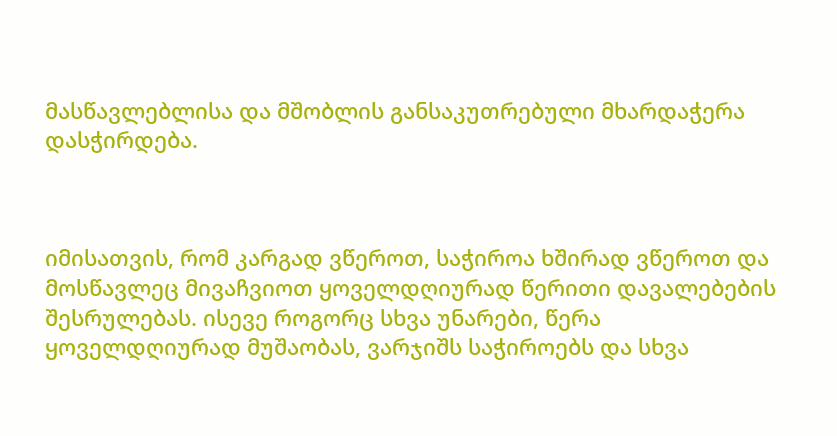მასწავლებლისა და მშობლის განსაკუთრებული მხარდაჭერა დასჭირდება.



იმისათვის, რომ კარგად ვწეროთ, საჭიროა ხშირად ვწეროთ და მოსწავლეც მივაჩვიოთ ყოველდღიურად წერითი დავალებების შესრულებას. ისევე როგორც სხვა უნარები, წერა ყოველდღიურად მუშაობას, ვარჯიშს საჭიროებს და სხვა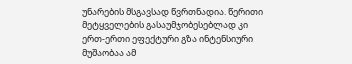უნარების მსგავსად წვრთნადია. წერითი მეტყველების გასაუმჯობესებლად კი ერთ-ერთი ეფექტური გზა ინტენსიური მუშაობაა ამ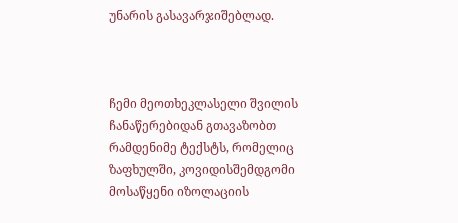უნარის გასავარჯიშებლად.



ჩემი მეოთხეკლასელი შვილის ჩანაწერებიდან გთავაზობთ რამდენიმე ტექსტს, რომელიც ზაფხულში, კოვიდისშემდგომი მოსაწყენი იზოლაციის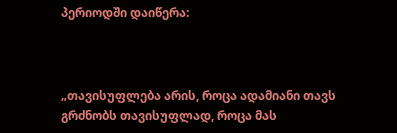პერიოდში დაიწერა:



„თავისუფლება არის, როცა ადამიანი თავს გრძნობს თავისუფლად, როცა მას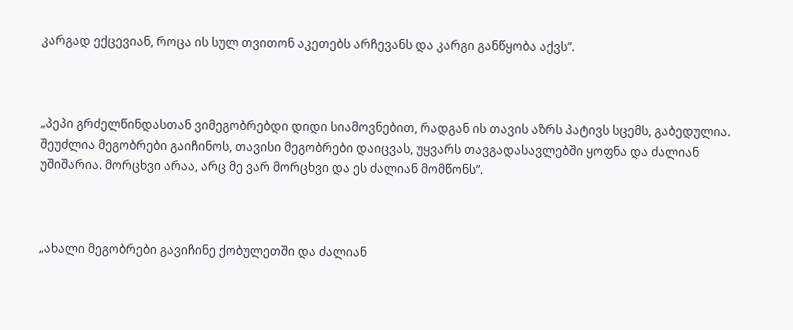კარგად ექცევიან, როცა ის სულ თვითონ აკეთებს არჩევანს და კარგი განწყობა აქვს”.



„პეპი გრძელწინდასთან ვიმეგობრებდი დიდი სიამოვნებით, რადგან ის თავის აზრს პატივს სცემს, გაბედულია. შეუძლია მეგობრები გაიჩინოს, თავისი მეგობრები დაიცვას, უყვარს თავგადასავლებში ყოფნა და ძალიან უშიშარია. მორცხვი არაა, არც მე ვარ მორცხვი და ეს ძალიან მომწონს”.



„ახალი მეგობრები გავიჩინე ქობულეთში და ძალიან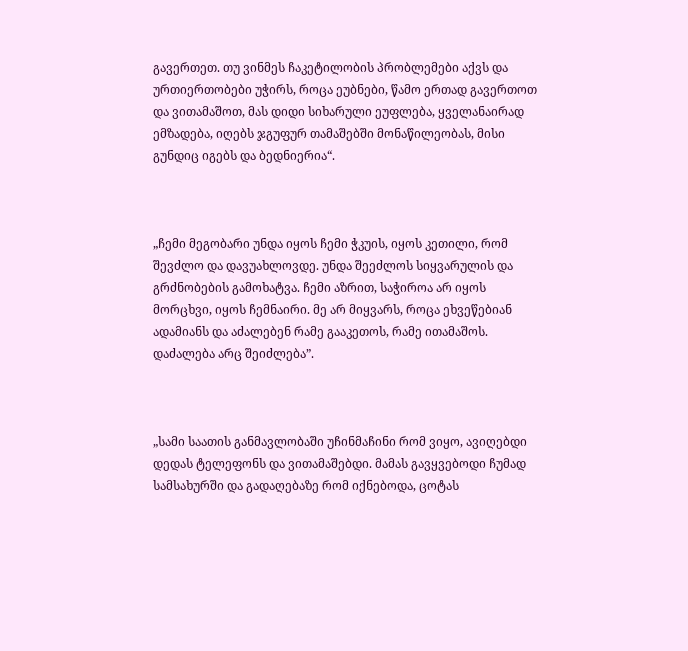გავერთეთ. თუ ვინმეს ჩაკეტილობის პრობლემები აქვს და ურთიერთობები უჭირს, როცა ეუბნები, წამო ერთად გავერთოთ და ვითამაშოთ, მას დიდი სიხარული ეუფლება, ყველანაირად ემზადება, იღებს ჯგუფურ თამაშებში მონაწილეობას, მისი გუნდიც იგებს და ბედნიერია“.



„ჩემი მეგობარი უნდა იყოს ჩემი ჭკუის, იყოს კეთილი, რომ შევძლო და დავუახლოვდე. უნდა შეეძლოს სიყვარულის და გრძნობების გამოხატვა. ჩემი აზრით, საჭიროა არ იყოს მორცხვი, იყოს ჩემნაირი. მე არ მიყვარს, როცა ეხვეწებიან ადამიანს და აძალებენ რამე გააკეთოს, რამე ითამაშოს. დაძალება არც შეიძლება”.



„სამი საათის განმავლობაში უჩინმაჩინი რომ ვიყო, ავიღებდი დედას ტელეფონს და ვითამაშებდი. მამას გავყვებოდი ჩუმად სამსახურში და გადაღებაზე რომ იქნებოდა, ცოტას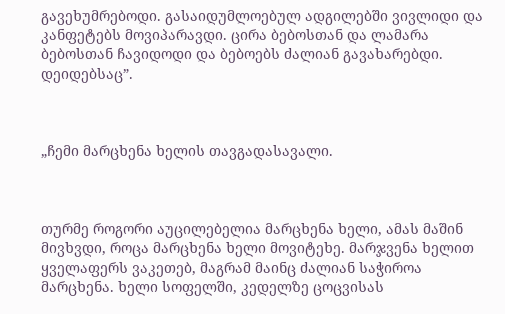გავეხუმრებოდი. გასაიდუმლოებულ ადგილებში ვივლიდი და კანფეტებს მოვიპარავდი. ცირა ბებოსთან და ლამარა ბებოსთან ჩავიდოდი და ბებოებს ძალიან გავახარებდი. დეიდებსაც”.



„ჩემი მარცხენა ხელის თავგადასავალი.



თურმე როგორი აუცილებელია მარცხენა ხელი, ამას მაშინ მივხვდი, როცა მარცხენა ხელი მოვიტეხე. მარჯვენა ხელით ყველაფერს ვაკეთებ, მაგრამ მაინც ძალიან საჭიროა მარცხენა. ხელი სოფელში, კედელზე ცოცვისას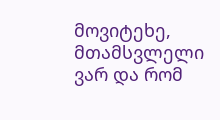მოვიტეხე, მთამსვლელი ვარ და რომ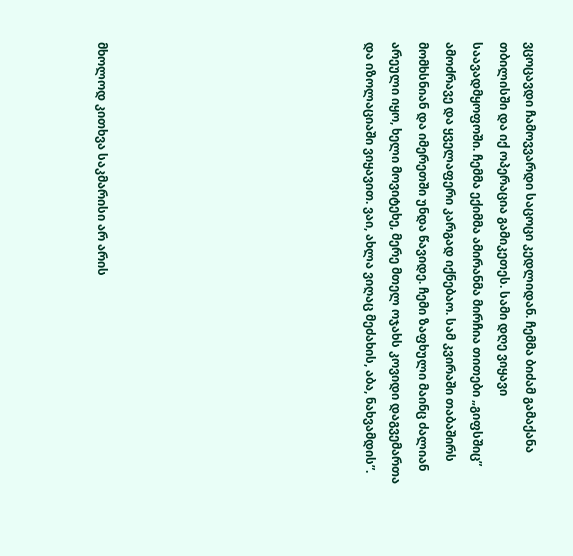ვცოცავდი ჩამოვვარდი საცოცი კედლიდან. ჩემმა ბიძამ გამაქანა თბილისში და იქ ოპერაცია გამიკეთეს. სამი დღე ვიყავი საავადმყოფოში. ჩემმა ექიმმა ამირანმა მირჩია თითები „გიფსშიც” ამოძრავე და ყველაფერი კარგად იქნებაო. სამ კვირაში თაბაშირს მომხსნიან და იმერეთში უნდა წავიდე. ჩემი ზაფხული მაინც ძალიან არეული იყო, ხელი მოვიტეხე, მერე მთელ ოჯახს კოვიდი დაგვემართა და იზოლაციაში ვიყავით. ვაი, ახლა ვიღაც მეძახის, აბა, ნახვამდის”.









მხოლოდ კითხვა საკმარისი არ არის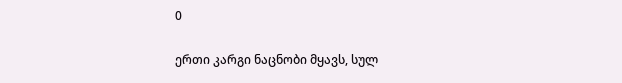0

ერთი კარგი ნაცნობი მყავს, სულ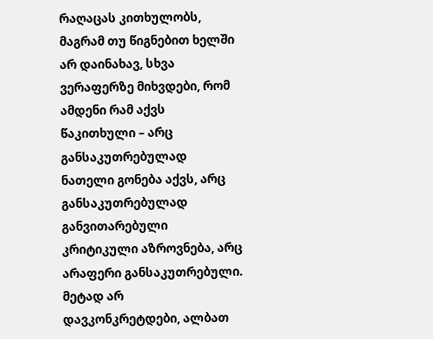რაღაცას კითხულობს, მაგრამ თუ წიგნებით ხელში არ დაინახავ, სხვა ვერაფერზე მიხვდები, რომ ამდენი რამ აქვს წაკითხული – არც განსაკუთრებულად ნათელი გონება აქვს, არც განსაკუთრებულად განვითარებული კრიტიკული აზროვნება, არც არაფერი განსაკუთრებული.  მეტად არ დავკონკრეტდები, ალბათ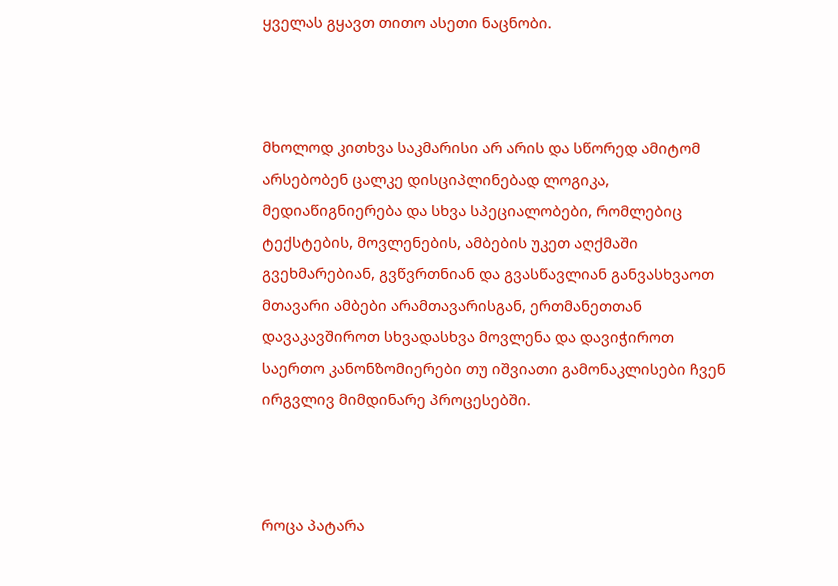ყველას გყავთ თითო ასეთი ნაცნობი.



მხოლოდ კითხვა საკმარისი არ არის და სწორედ ამიტომ არსებობენ ცალკე დისციპლინებად ლოგიკა, მედიაწიგნიერება და სხვა სპეციალობები, რომლებიც ტექსტების, მოვლენების, ამბების უკეთ აღქმაში გვეხმარებიან, გვწვრთნიან და გვასწავლიან განვასხვაოთ მთავარი ამბები არამთავარისგან, ერთმანეთთან დავაკავშიროთ სხვადასხვა მოვლენა და დავიჭიროთ საერთო კანონზომიერები თუ იშვიათი გამონაკლისები ჩვენ ირგვლივ მიმდინარე პროცესებში.



როცა პატარა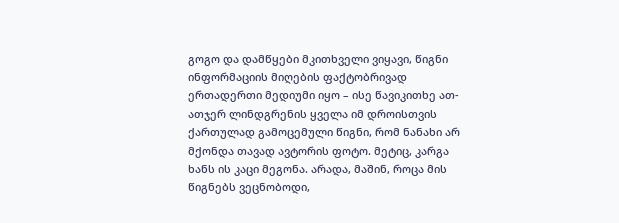გოგო და დამწყები მკითხველი ვიყავი, წიგნი ინფორმაციის მიღების ფაქტობრივად ერთადერთი მედიუმი იყო – ისე წავიკითხე ათ-ათჯერ ლინდგრენის ყველა იმ დროისთვის ქართულად გამოცემული წიგნი, რომ ნანახი არ მქონდა თავად ავტორის ფოტო. მეტიც, კარგა ხანს ის კაცი მეგონა. არადა, მაშინ, როცა მის წიგნებს ვეცნობოდი,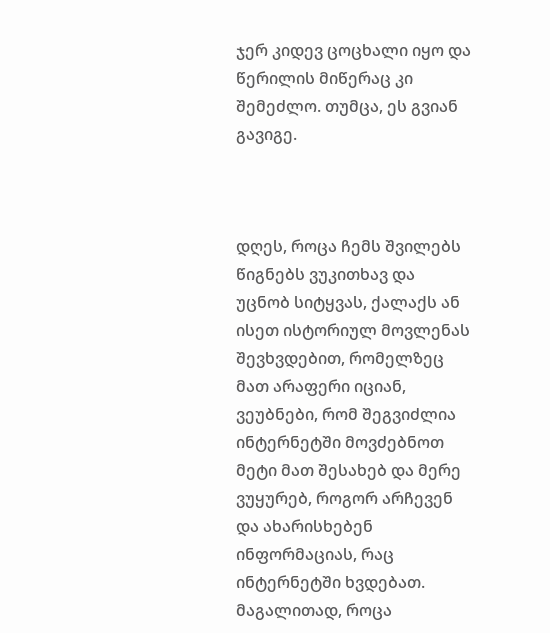ჯერ კიდევ ცოცხალი იყო და წერილის მიწერაც კი შემეძლო. თუმცა, ეს გვიან გავიგე.



დღეს, როცა ჩემს შვილებს წიგნებს ვუკითხავ და უცნობ სიტყვას, ქალაქს ან ისეთ ისტორიულ მოვლენას შევხვდებით, რომელზეც მათ არაფერი იციან, ვეუბნები, რომ შეგვიძლია ინტერნეტში მოვძებნოთ მეტი მათ შესახებ და მერე ვუყურებ, როგორ არჩევენ და ახარისხებენ ინფორმაციას, რაც ინტერნეტში ხვდებათ. მაგალითად, როცა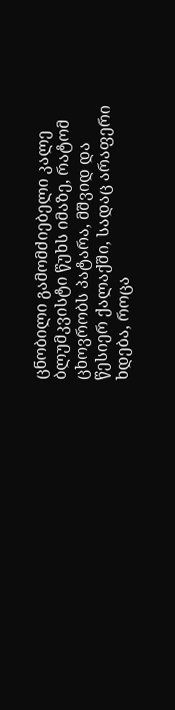ცნობილი გამომძიებელი კალე ბლუმკვისტი წუხს იმაზე, რატომ ცხოვრობს პატარა, მშვიდ და წესიერ ქალაქში, სადაც არაფერი ხდება, როცა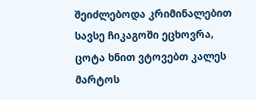შეიძლებოდა კრიმინალებით სავსე ჩიკაგოში ეცხოვრა, ცოტა ხნით ვტოვებთ კალეს მარტოს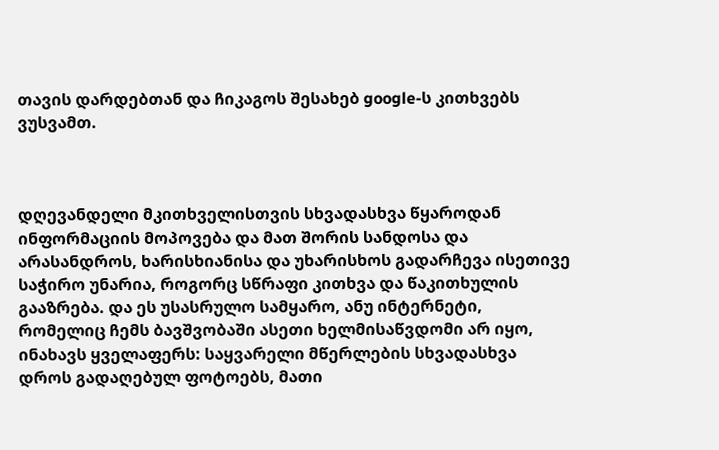თავის დარდებთან და ჩიკაგოს შესახებ google-ს კითხვებს ვუსვამთ.



დღევანდელი მკითხველისთვის სხვადასხვა წყაროდან ინფორმაციის მოპოვება და მათ შორის სანდოსა და არასანდროს, ხარისხიანისა და უხარისხოს გადარჩევა ისეთივე საჭირო უნარია, როგორც სწრაფი კითხვა და წაკითხულის გააზრება. და ეს უსასრულო სამყარო, ანუ ინტერნეტი, რომელიც ჩემს ბავშვობაში ასეთი ხელმისაწვდომი არ იყო, ინახავს ყველაფერს: საყვარელი მწერლების სხვადასხვა დროს გადაღებულ ფოტოებს, მათი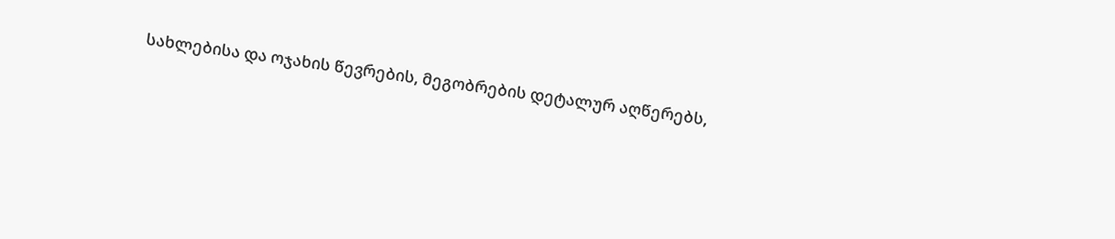სახლებისა და ოჯახის წევრების, მეგობრების დეტალურ აღწერებს,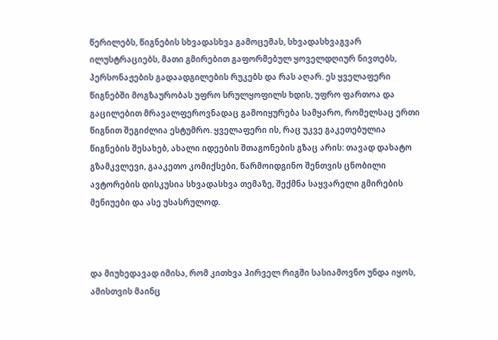წერილებს, წიგნების სხვადასხვა გამოცემას, სხვადასხვაგვარ ილუსტრაციებს, მათი გმირებით გაფორმებულ ყოველდღიურ ნივთებს, პერსონაჟების გადაადგილების რუკებს და რას აღარ. ეს ყველაფერი წიგნებში მოგზაურობას უფრო სრულყოფილს ხდის, უფრო ფართოა და გაცილებით მრავალფეროვნადაც გამოიყურება სამყარო, რომელსაც ერთი წიგნით შეგიძლია ესტუმრო. ყველაფერი ის, რაც უკვე გაკეთებულია წიგნების შესახებ, ახალი იდეების შთაგონების გზაც არის: თავად დახატო გზამკვლევი, გააკეთო კომიქსები, წარმოიდგინო შენთვის ცნობილი ავტორების დისკუსია სხვადასხვა თემაზე, შექმნა საყვარელი გმირების მენიუები და ასე უსასრულოდ.



და მიუხედავად იმისა, რომ კითხვა პირველ რიგში სასიამოვნო უნდა იყოს, ამისთვის მაინც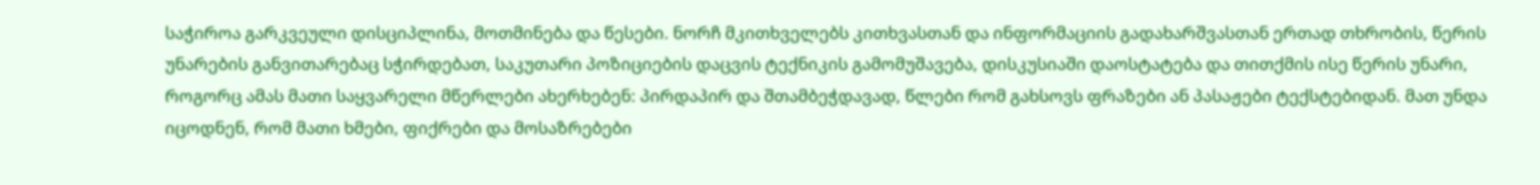საჭიროა გარკვეული დისციპლინა, მოთმინება და წესები. ნორჩ მკითხველებს კითხვასთან და ინფორმაციის გადახარშვასთან ერთად თხრობის, წერის უნარების განვითარებაც სჭირდებათ, საკუთარი პოზიციების დაცვის ტექნიკის გამომუშავება, დისკუსიაში დაოსტატება და თითქმის ისე წერის უნარი, როგორც ამას მათი საყვარელი მწერლები ახერხებენ: პირდაპირ და შთამბეჭდავად, წლები რომ გახსოვს ფრაზები ან პასაჟები ტექსტებიდან. მათ უნდა იცოდნენ, რომ მათი ხმები, ფიქრები და მოსაზრებები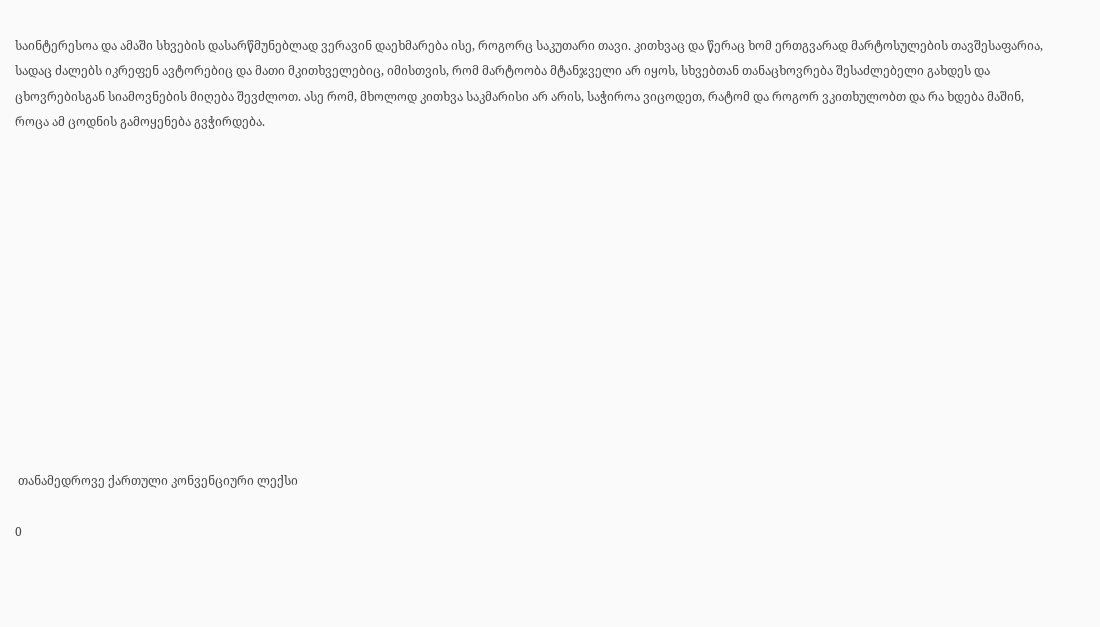საინტერესოა და ამაში სხვების დასარწმუნებლად ვერავინ დაეხმარება ისე, როგორც საკუთარი თავი. კითხვაც და წერაც ხომ ერთგვარად მარტოსულების თავშესაფარია, სადაც ძალებს იკრეფენ ავტორებიც და მათი მკითხველებიც, იმისთვის, რომ მარტოობა მტანჯველი არ იყოს, სხვებთან თანაცხოვრება შესაძლებელი გახდეს და ცხოვრებისგან სიამოვნების მიღება შევძლოთ. ასე რომ, მხოლოდ კითხვა საკმარისი არ არის, საჭიროა ვიცოდეთ, რატომ და როგორ ვკითხულობთ და რა ხდება მაშინ, როცა ამ ცოდნის გამოყენება გვჭირდება.













 თანამედროვე ქართული კონვენციური ლექსი

0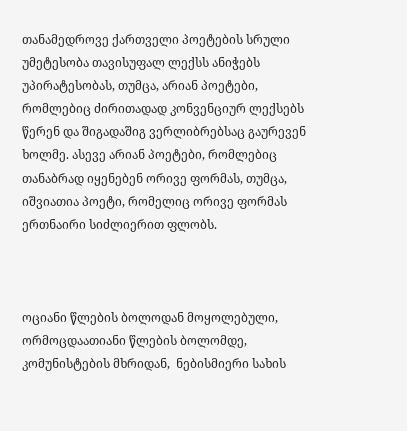თანამედროვე ქართველი პოეტების სრული უმეტესობა თავისუფალ ლექსს ანიჭებს უპირატესობას, თუმცა, არიან პოეტები, რომლებიც ძირითადად კონვენციურ ლექსებს წერენ და შიგადაშიგ ვერლიბრებსაც გაურევენ ხოლმე. ასევე არიან პოეტები, რომლებიც თანაბრად იყენებენ ორივე ფორმას, თუმცა, იშვიათია პოეტი, რომელიც ორივე ფორმას ერთნაირი სიძლიერით ფლობს.



ოციანი წლების ბოლოდან მოყოლებული, ორმოცდაათიანი წლების ბოლომდე, კომუნისტების მხრიდან,  ნებისმიერი სახის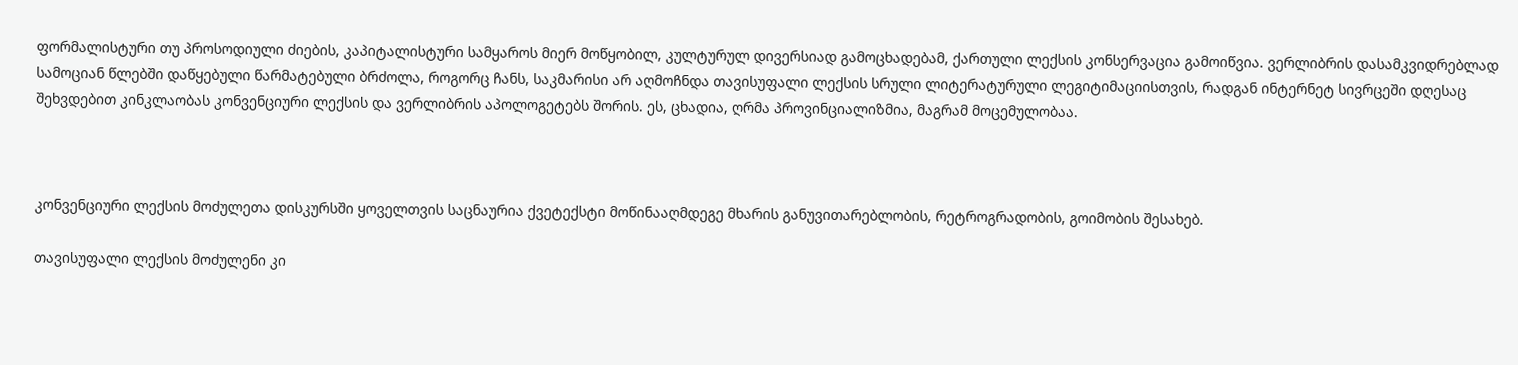ფორმალისტური თუ პროსოდიული ძიების, კაპიტალისტური სამყაროს მიერ მოწყობილ, კულტურულ დივერსიად გამოცხადებამ, ქართული ლექსის კონსერვაცია გამოიწვია. ვერლიბრის დასამკვიდრებლად სამოციან წლებში დაწყებული წარმატებული ბრძოლა, როგორც ჩანს, საკმარისი არ აღმოჩნდა თავისუფალი ლექსის სრული ლიტერატურული ლეგიტიმაციისთვის, რადგან ინტერნეტ სივრცეში დღესაც შეხვდებით კინკლაობას კონვენციური ლექსის და ვერლიბრის აპოლოგეტებს შორის. ეს, ცხადია, ღრმა პროვინციალიზმია, მაგრამ მოცემულობაა.



კონვენციური ლექსის მოძულეთა დისკურსში ყოველთვის საცნაურია ქვეტექსტი მოწინააღმდეგე მხარის განუვითარებლობის, რეტროგრადობის, გოიმობის შესახებ.

თავისუფალი ლექსის მოძულენი კი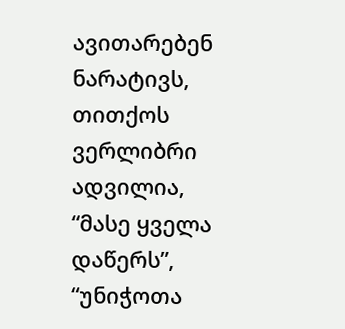ავითარებენ ნარატივს, თითქოს ვერლიბრი ადვილია, “მასე ყველა დაწერს”, “უნიჭოთა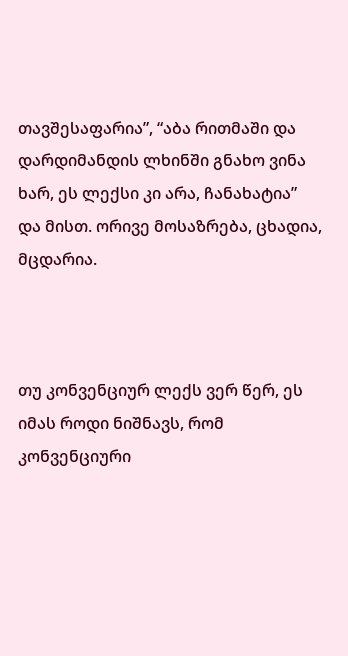თავშესაფარია”, “აბა რითმაში და დარდიმანდის ლხინში გნახო ვინა ხარ, ეს ლექსი კი არა, ჩანახატია” და მისთ. ორივე მოსაზრება, ცხადია, მცდარია.



თუ კონვენციურ ლექს ვერ წერ, ეს იმას როდი ნიშნავს, რომ კონვენციური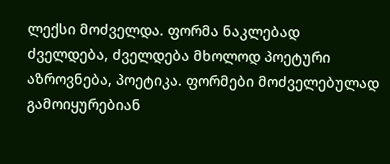ლექსი მოძველდა. ფორმა ნაკლებად ძველდება, ძველდება მხოლოდ პოეტური აზროვნება, პოეტიკა. ფორმები მოძველებულად გამოიყურებიან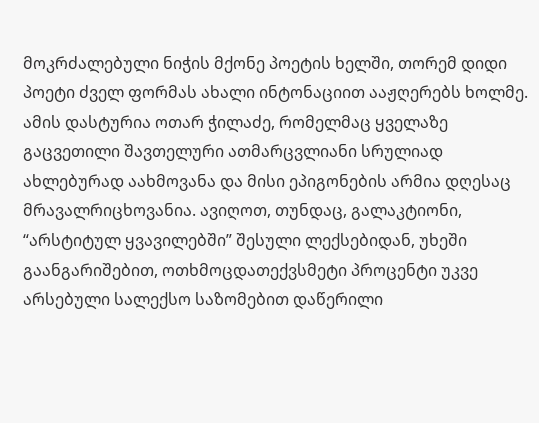მოკრძალებული ნიჭის მქონე პოეტის ხელში, თორემ დიდი პოეტი ძველ ფორმას ახალი ინტონაციით ააჟღერებს ხოლმე. ამის დასტურია ოთარ ჭილაძე, რომელმაც ყველაზე გაცვეთილი შავთელური ათმარცვლიანი სრულიად ახლებურად აახმოვანა და მისი ეპიგონების არმია დღესაც მრავალრიცხოვანია. ავიღოთ, თუნდაც, გალაკტიონი, “არსტიტულ ყვავილებში” შესული ლექსებიდან, უხეში გაანგარიშებით, ოთხმოცდათექვსმეტი პროცენტი უკვე არსებული სალექსო საზომებით დაწერილი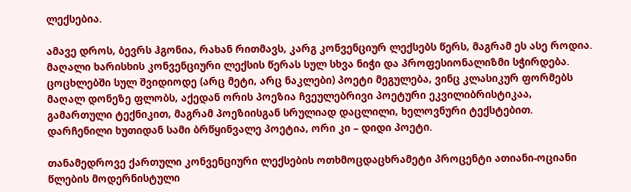ლექსებია.

ამავე დროს, ბევრს ჰგონია, რახან რითმავს, კარგ კონვენციურ ლექსებს წერს, მაგრამ ეს ასე როდია. მაღალი ხარისხის კონვენციური ლექსის წერას სულ სხვა ნიჭი და პროფესიონალიზმი სჭირდება. ცოცხლებში სულ შვიდიოდე (არც მეტი, არც ნაკლები) პოეტი მეგულება, ვინც კლასიკურ ფორმებს მაღალ დონეზე ფლობს, აქედან ორის პოეზია ჩვეულებრივი პოეტური ეკვილიბრისტიკაა, გამართული ტექნიკით, მაგრამ პოეზიისგან სრულიად დაცლილი, ხელოვნური ტექსტებით. დარჩენილი ხუთიდან სამი ბრწყინვალე პოეტია, ორი კი – დიდი პოეტი.

თანამედროვე ქართული კონვენციური ლექსების ოთხმოცდაცხრამეტი პროცენტი ათიანი-ოციანი წლების მოდერნისტული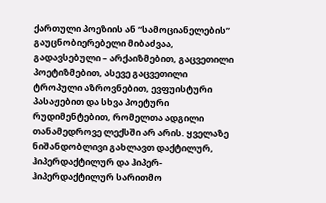ქართული პოეზიის ან “სამოციანელების” გაუცნობიერებელი მიბაძვაა, გადავსებული – არქაიზმებით, გაცვეთილი პოეტიზმებით, ასევე გაცვეთილი ტროპული აზროვნებით, ევფუისტური პასაჟებით და სხვა პოეტური რუდიმენტებით, რომელთა ადგილი თანამედროვე ლექსში არ არის. ყველაზე ნიშანდობლივი გახლავთ დაქტილურ, ჰიპერდაქტილურ და ჰიპერ-ჰიპერდაქტილურ სარითმო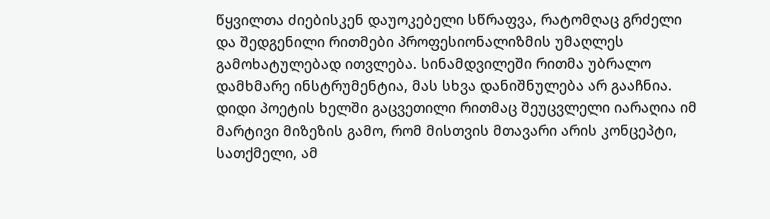წყვილთა ძიებისკენ დაუოკებელი სწრაფვა, რატომღაც გრძელი და შედგენილი რითმები პროფესიონალიზმის უმაღლეს გამოხატულებად ითვლება. სინამდვილეში რითმა უბრალო დამხმარე ინსტრუმენტია, მას სხვა დანიშნულება არ გააჩნია. დიდი პოეტის ხელში გაცვეთილი რითმაც შეუცვლელი იარაღია იმ მარტივი მიზეზის გამო, რომ მისთვის მთავარი არის კონცეპტი, სათქმელი, ამ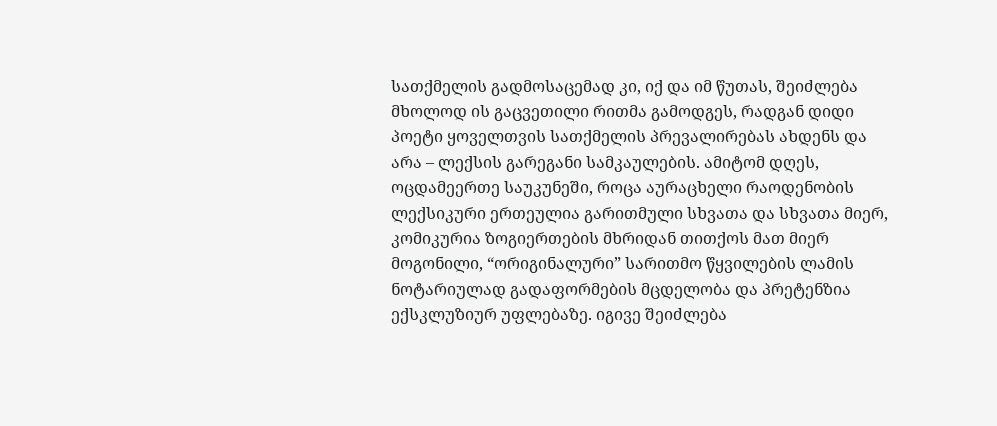სათქმელის გადმოსაცემად კი, იქ და იმ წუთას, შეიძლება მხოლოდ ის გაცვეთილი რითმა გამოდგეს, რადგან დიდი პოეტი ყოველთვის სათქმელის პრევალირებას ახდენს და არა – ლექსის გარეგანი სამკაულების. ამიტომ დღეს, ოცდამეერთე საუკუნეში, როცა აურაცხელი რაოდენობის ლექსიკური ერთეულია გარითმული სხვათა და სხვათა მიერ, კომიკურია ზოგიერთების მხრიდან თითქოს მათ მიერ მოგონილი, “ორიგინალური” სარითმო წყვილების ლამის ნოტარიულად გადაფორმების მცდელობა და პრეტენზია ექსკლუზიურ უფლებაზე. იგივე შეიძლება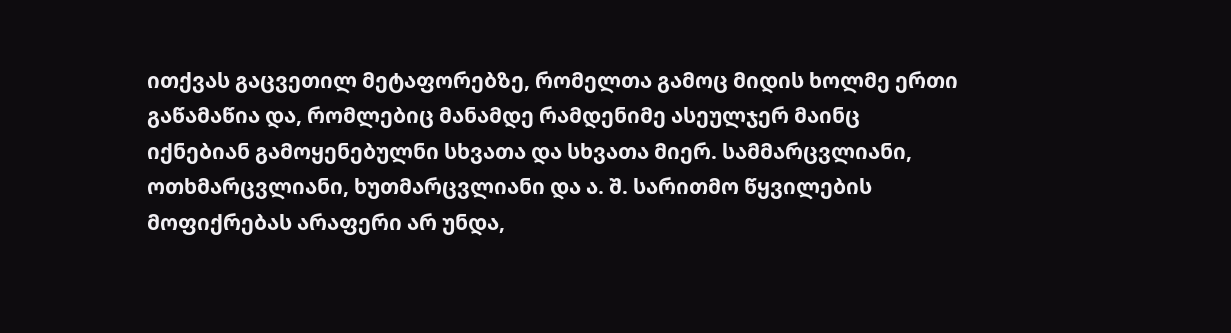ითქვას გაცვეთილ მეტაფორებზე, რომელთა გამოც მიდის ხოლმე ერთი გაწამაწია და, რომლებიც მანამდე რამდენიმე ასეულჯერ მაინც იქნებიან გამოყენებულნი სხვათა და სხვათა მიერ. სამმარცვლიანი, ოთხმარცვლიანი, ხუთმარცვლიანი და ა. შ. სარითმო წყვილების მოფიქრებას არაფერი არ უნდა,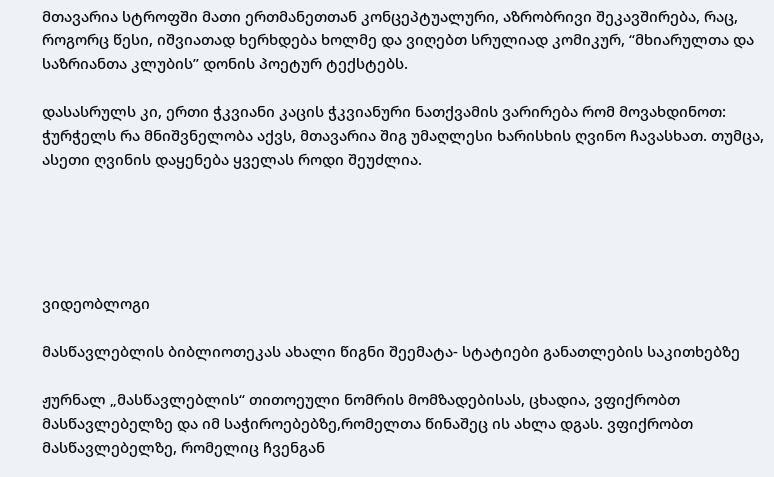მთავარია სტროფში მათი ერთმანეთთან კონცეპტუალური, აზრობრივი შეკავშირება, რაც, როგორც წესი, იშვიათად ხერხდება ხოლმე და ვიღებთ სრულიად კომიკურ, “მხიარულთა და საზრიანთა კლუბის” დონის პოეტურ ტექსტებს.

დასასრულს კი, ერთი ჭკვიანი კაცის ჭკვიანური ნათქვამის ვარირება რომ მოვახდინოთ: ჭურჭელს რა მნიშვნელობა აქვს, მთავარია შიგ უმაღლესი ხარისხის ღვინო ჩავასხათ. თუმცა, ასეთი ღვინის დაყენება ყველას როდი შეუძლია.





ვიდეობლოგი

მასწავლებლის ბიბლიოთეკას ახალი წიგნი შეემატა- სტატიები განათლების საკითხებზე

ჟურნალ „მასწავლებლის“ თითოეული ნომრის მომზადებისას, ცხადია, ვფიქრობთ მასწავლებელზე და იმ საჭიროებებზე,რომელთა წინაშეც ის ახლა დგას. ვფიქრობთ მასწავლებელზე, რომელიც ჩვენგან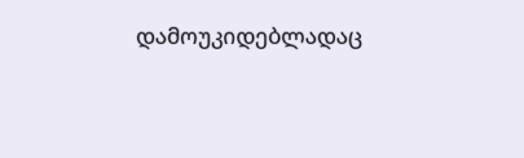დამოუკიდებლადაც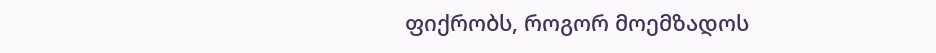ფიქრობს, როგორ მოემზადოს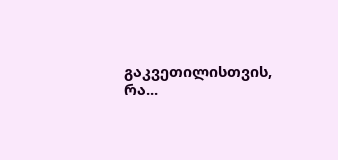გაკვეთილისთვის, რა...